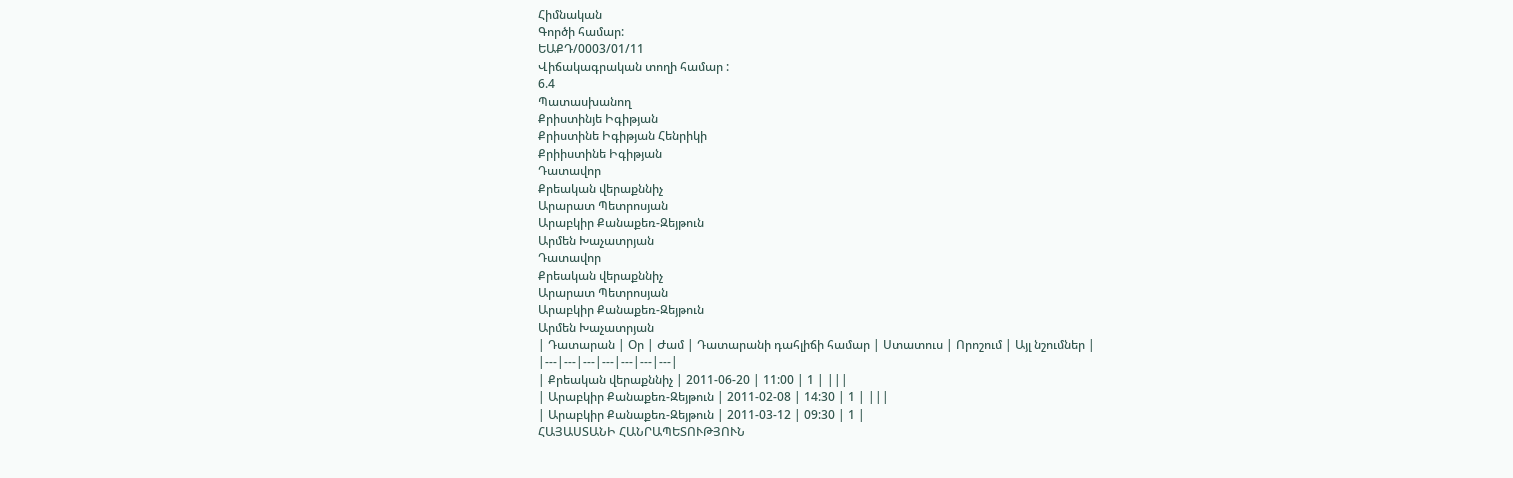Հիմնական
Գործի համար:
ԵԱՔԴ/0003/01/11
Վիճակագրական տողի համար :
6.4
Պատասխանող
Քրիստինյե Իգիթյան
Քրիստինե Իգիթյան Հենրիկի
Քրիիստինե Իգիթյան
Դատավոր
Քրեական վերաքննիչ
Արարատ Պետրոսյան
Արաբկիր Քանաքեռ-Զեյթուն
Արմեն Խաչատրյան
Դատավոր
Քրեական վերաքննիչ
Արարատ Պետրոսյան
Արաբկիր Քանաքեռ-Զեյթուն
Արմեն Խաչատրյան
| Դատարան | Օր | Ժամ | Դատարանի դահլիճի համար | Ստատուս | Որոշում | Այլ նշումներ |
|---|---|---|---|---|---|---|
| Քրեական վերաքննիչ | 2011-06-20 | 11:00 | 1 | |||
| Արաբկիր Քանաքեռ-Զեյթուն | 2011-02-08 | 14:30 | 1 | |||
| Արաբկիր Քանաքեռ-Զեյթուն | 2011-03-12 | 09:30 | 1 |
ՀԱՅԱՍՏԱՆԻ ՀԱՆՐԱՊԵՏՈՒԹՅՈՒՆ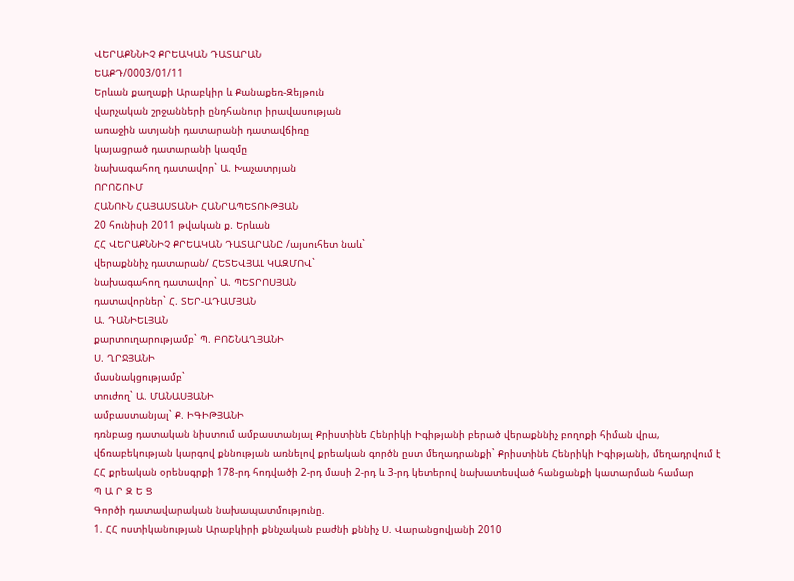ՎԵՐԱՔՆՆԻՉ ՔՐԵԱԿԱՆ ԴԱՏԱՐԱՆ
ԵԱՔԴ/0003/01/11
Երևան քաղաքի Արաբկիր և Քանաքեռ-Զեյթուն
վարչական շրջանների ընդհանուր իրավասության
առաջին ատյանի դատարանի դատավճիռը
կայացրած դատարանի կազմը
նախագահող դատավոր` Ա. Խաչատրյան
ՈՐՈՇՈՒՄ
ՀԱՆՈՒՆ ՀԱՅԱՍՏԱՆԻ ՀԱՆՐԱՊԵՏՈՒԹՅԱՆ
20 հունիսի 2011 թվական ք. Երևան
ՀՀ ՎԵՐԱՔՆՆԻՉ ՔՐԵԱԿԱՆ ԴԱՏԱՐԱՆԸ /այսուհետ նաև`
վերաքննիչ դատարան/ ՀԵՏԵՎՅԱԼ ԿԱԶՄՈՎ`
նախագահող դատավոր` Ա. ՊԵՏՐՈՍՅԱՆ
դատավորներ` Հ. ՏԵՐ-ԱԴԱՄՅԱՆ
Ա. ԴԱՆԻԵԼՅԱՆ
քարտուղարությամբ` Պ. ԲՈՇՆԱՂՅԱՆԻ
Ս. ՂՐՋՅԱՆԻ
մասնակցությամբ`
տուժող` Ա. ՄԱՆԱՍՅԱՆԻ
ամբաստանյալ` Ք. ԻԳԻԹՅԱՆԻ
դռնբաց դատական նիստում ամբաստանյալ Քրիստինե Հենրիկի Իգիթյանի բերած վերաքննիչ բողոքի հիման վրա, վճռաբեկության կարգով քննության առնելով քրեական գործն ըստ մեղադրանքի` Քրիստինե Հենրիկի Իգիթյանի, մեղադրվում է ՀՀ քրեական օրենսգրքի 178-րդ հոդվածի 2-րդ մասի 2-րդ և 3-րդ կետերով նախատեսված հանցանքի կատարման համար
Պ Ա Ր Զ Ե Ց
Գործի դատավարական նախապատմությունը.
1. ՀՀ ոստիկանության Արաբկիրի քննչական բաժնի քննիչ Ս. Վարանցովյանի 2010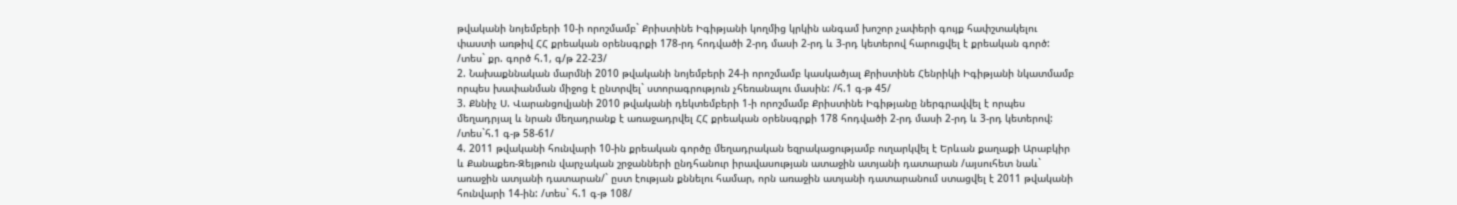թվականի նոյեմբերի 10-ի որոշմամբ` Քրիստինե Իգիթյանի կողմից կրկին անգամ խոշոր չափերի գույք հափշտակելու փաստի առթիվ ՀՀ քրեական օրենսգրքի 178-րդ հոդվածի 2-րդ մասի 2-րդ և 3-րդ կետերով հարուցվել է քրեական գործ: /տես` քր. գործ հ.1, գ/թ 22-23/
2. Նախաքննական մարմնի 2010 թվականի նոյեմբերի 24-ի որոշմամբ կասկածյալ Քրիստինե Հենրիկի Իգիթյանի նկատմամբ որպես խափանման միջոց է ընտրվել` ստորագրություն չհեռանալու մասին: /հ.1 գ-թ 45/
3. Քննիչ Ս. Վարանցովյանի 2010 թվականի դեկտեմբերի 1-ի որոշմամբ Քրիստինե Իգիթյանը ներգրավվել է որպես մեղադրյալ և նրան մեղադրանք է առաջադրվել ՀՀ քրեական օրենսգրքի 178 հոդվածի 2-րդ մասի 2-րդ և 3-րդ կետերով: /տես`հ.1 գ-թ 58-61/
4. 2011 թվականի հունվարի 10-ին քրեական գործը մեղադրական եզրակացությամբ ուղարկվել է Երևան քաղաքի Արաբկիր և Քանաքեռ-Զեյթուն վարչական շրջանների ընդհանուր իրավասության ատաջին ատյանի դատարան /այսուհետ նաև` առաջին ատյանի դատարան/` ըստ էության քննելու համար, որն առաջին ատյանի դատարանում ստացվել է 2011 թվականի հունվարի 14-ին: /տես` հ.1 գ-թ 108/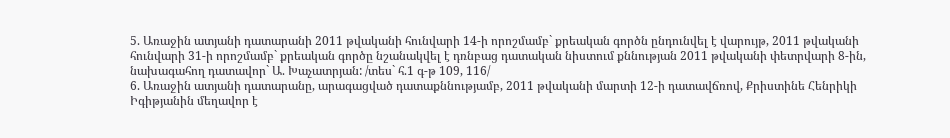5. Առաջին ատյանի դատարանի 2011 թվականի հունվարի 14-ի որոշմամբ` քրեական գործն ընդունվել է վարույթ, 2011 թվականի հունվարի 31-ի որոշմամբ` քրեական գործը նշանակվել է դռնբաց դատական նիստում քննության 2011 թվականի փետրվարի 8-ին, նախագահող դատավոր` Ա. Խաչատրյան: /տես` հ.1 գ-թ 109, 116/
6. Առաջին ատյանի դատարանը, արագացված դատաքննությամբ, 2011 թվականի մարտի 12-ի դատավճռով, Քրիստինե Հենրիկի Իգիթյանին մեղավոր է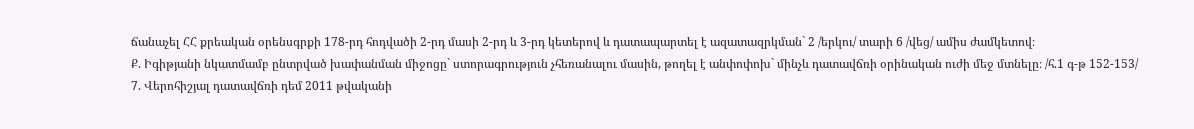ճանաչել ՀՀ քրեական օրենսգրքի 178-րդ հոդվածի 2-րդ մասի 2-րդ և 3-րդ կետերով և դատապարտել է ազատազրկման` 2 /երկու/ տարի 6 /վեց/ ամիս ժամկետով։
Ք. Իգիթյանի նկատմամբ ընտրված խափանման միջոցը` ստորագրություն չհեռանալու մասին, թողել է անփոփոխ` մինչև դատավճռի օրինական ուժի մեջ մտնելը։ /հ.1 գ-թ 152-153/
7. Վերոհիշյալ դատավճռի դեմ 2011 թվականի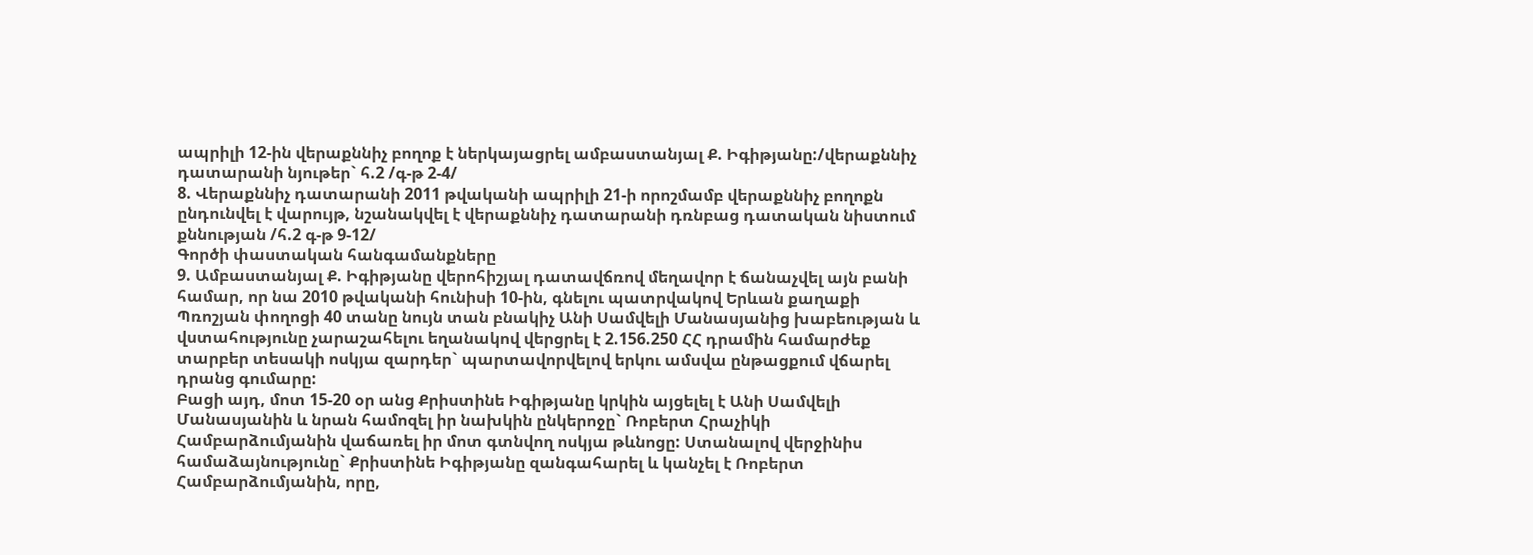ապրիլի 12-ին վերաքննիչ բողոք է ներկայացրել ամբաստանյալ Ք. Իգիթյանը:/վերաքննիչ դատարանի նյութեր` հ.2 /գ-թ 2-4/
8. Վերաքննիչ դատարանի 2011 թվականի ապրիլի 21-ի որոշմամբ վերաքննիչ բողոքն ընդունվել է վարույթ, նշանակվել է վերաքննիչ դատարանի դռնբաց դատական նիստում քննության /հ.2 գ-թ 9-12/
Գործի փաստական հանգամանքները
9. Ամբաստանյալ Ք. Իգիթյանը վերոհիշյալ դատավճռով մեղավոր է ճանաչվել այն բանի համար, որ նա 2010 թվականի հունիսի 10-ին, գնելու պատրվակով Երևան քաղաքի Պռոշյան փողոցի 40 տանը նույն տան բնակիչ Անի Սամվելի Մանասյանից խաբեության և վստահությունը չարաշահելու եղանակով վերցրել է 2.156.250 ՀՀ դրամին համարժեք տարբեր տեսակի ոսկյա զարդեր` պարտավորվելով երկու ամսվա ընթացքում վճարել դրանց գումարը:
Բացի այդ, մոտ 15-20 օր անց Քրիստինե Իգիթյանը կրկին այցելել է Անի Սամվելի Մանասյանին և նրան համոզել իր նախկին ընկերոջը` Ռոբերտ Հրաչիկի Համբարձումյանին վաճառել իր մոտ գտնվող ոսկյա թևնոցը: Ստանալով վերջինիս համաձայնությունը` Քրիստինե Իգիթյանը զանգահարել և կանչել է Ռոբերտ Համբարձումյանին, որը,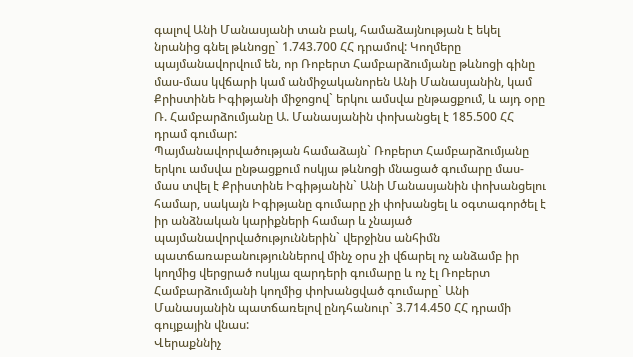գալով Անի Մանասյանի տան բակ, համաձայնության է եկել նրանից գնել թևնոցը` 1.743.700 ՀՀ դրամով: Կողմերը պայմանավորվում են, որ Ռոբերտ Համբարձումյանը թևնոցի գինը մաս-մաս կվճարի կամ անմիջականորեն Անի Մանասյանին, կամ Քրիստինե Իգիթյանի միջոցով` երկու ամսվա ընթացքում, և այդ օրը Ռ. Համբարձումյանը Ա. Մանասյանին փոխանցել է 185.500 ՀՀ դրամ գումար:
Պայմանավորվածության համաձայն` Ռոբերտ Համբարձումյանը երկու ամսվա ընթացքում ոսկյա թևնոցի մնացած գումարը մաս-մաս տվել է Քրիստինե Իգիթյանին` Անի Մանասյանին փոխանցելու համար, սակայն Իգիթյանը գումարը չի փոխանցել և օգտագործել է իր անձնական կարիքների համար և չնայած պայմանավորվածություններին` վերջինս անհիմն պատճառաբանություններով մինչ օրս չի վճարել ոչ անձամբ իր կողմից վերցրած ոսկյա զարդերի գումարը և ոչ էլ Ռոբերտ Համբարձումյանի կողմից փոխանցված գումարը` Անի Մանասյանին պատճառելով ընդհանուր` 3.714.450 ՀՀ դրամի գույքային վնաս:
Վերաքննիչ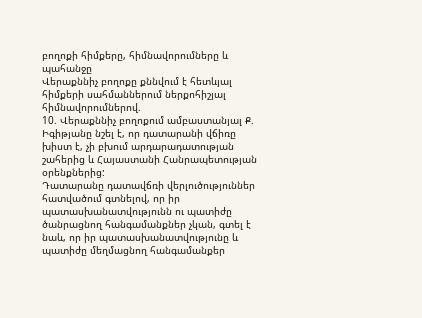բողոքի հիմքերը, հիմնավորումները և պահանջը
Վերաքննիչ բողոքը քննվում է հետևյալ հիմքերի սահմաններում ներքոհիշյալ հիմնավորումներով.
10. Վերաքննիչ բողոքում ամբաստանյալ Ք. Իգիթյանը նշել է, որ դատարանի վճիռը խիստ է, չի բխում արդարադատության շահերից և Հայաստանի Հանրապետության օրենքներից:
Դատարանը դատավճռի վերլուծություններ հատվածում գտնելով, որ իր պատասխանատվությունն ու պատիժը ծանրացնող հանգամանքներ չկան, գտել է նաև, որ իր պատասխանատվությունը և պատիժը մեղմացնող հանգամանքեր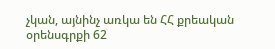չկան, այնինչ առկա են ՀՀ քրեական օրենսգրքի 62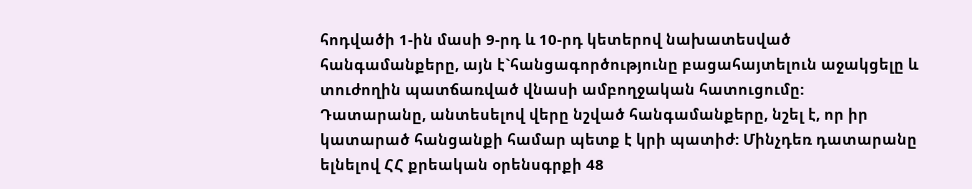հոդվածի 1-ին մասի 9-րդ և 10-րդ կետերով նախատեսված հանգամանքերը, այն է`հանցագործությունը բացահայտելուն աջակցելը և տուժողին պատճառված վնասի ամբողջական հատուցումը:
Դատարանը, անտեսելով վերը նշված հանգամանքերը, նշել է, որ իր կատարած հանցանքի համար պետք է կրի պատիժ: Մինչդեռ դատարանը ելնելով ՀՀ քրեական օրենսգրքի 48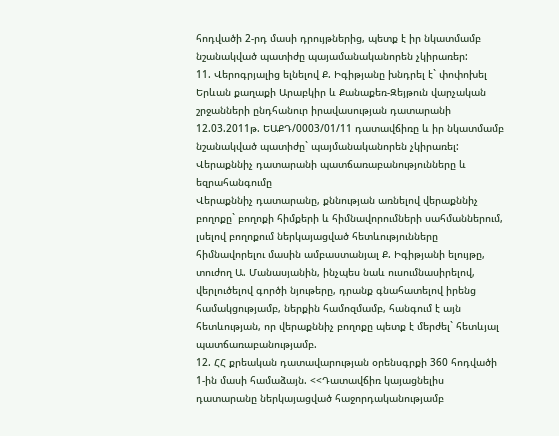հոդվածի 2-րդ մասի դրույթներից, պետք է իր նկատմամբ նշանակված պատիժը պայամանականորեն չկիրառեր:
11. Վերոգրյալից ելնելով Ք. Իգիթյանը խնդրել է` փոփոխել Երևան քաղաքի Արաբկիր և Քանաքեռ-Զեյթուն վարչական շրջանների ընդհանուր իրավասության դատարանի 12.03.2011թ. ԵԱՔԴ/0003/01/11 դատավճիռը և իր նկատմամբ նշանակված պատիժը` պայմանականորեն չկիրառել:
Վերաքննիչ դատարանի պատճառաբանությունները և եզրահանգումը
Վերաքննիչ դատարանը, քննության առնելով վերաքննիչ բողոքը` բողոքի հիմքերի և հիմնավորումների սահմաններում, լսելով բողոքում ներկայացված հետևությունները հիմնավորելու մասին ամբաստանյալ Ք. Իգիթյանի ելույթը, տուժող Ա. Մանասյանին, ինչպես նաև ուսումնասիրելով, վերլուծելով գործի նյութերը, դրանք գնահատելով իրենց համակցությամբ, ներքին համոզմամբ, հանգում է այն հետևության, որ վերաքննիչ բողոքը պետք է մերժել` հետևյալ պատճառաբանությամբ.
12. ՀՀ քրեական դատավարության օրենսգրքի 360 հոդվածի 1-ին մասի համաձայն. <<Դատավճիռ կայացնելիս դատարանը ներկայացված հաջորդականությամբ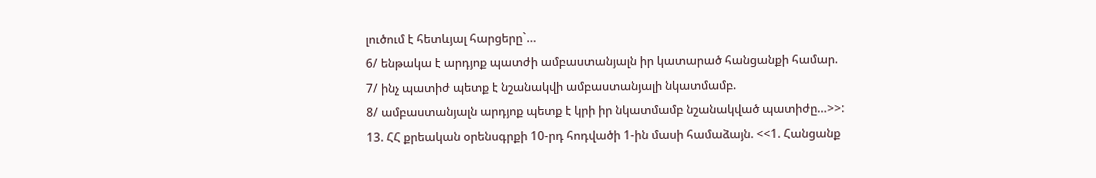լուծում է հետևյալ հարցերը`…
6/ ենթակա է արդյոք պատժի ամբաստանյալն իր կատարած հանցանքի համար.
7/ ինչ պատիժ պետք է նշանակվի ամբաստանյալի նկատմամբ.
8/ ամբաստանյալն արդյոք պետք է կրի իր նկատմամբ նշանակված պատիժը…>>:
13. ՀՀ քրեական օրենսգրքի 10-րդ հոդվածի 1-ին մասի համաձայն. <<1. Հանցանք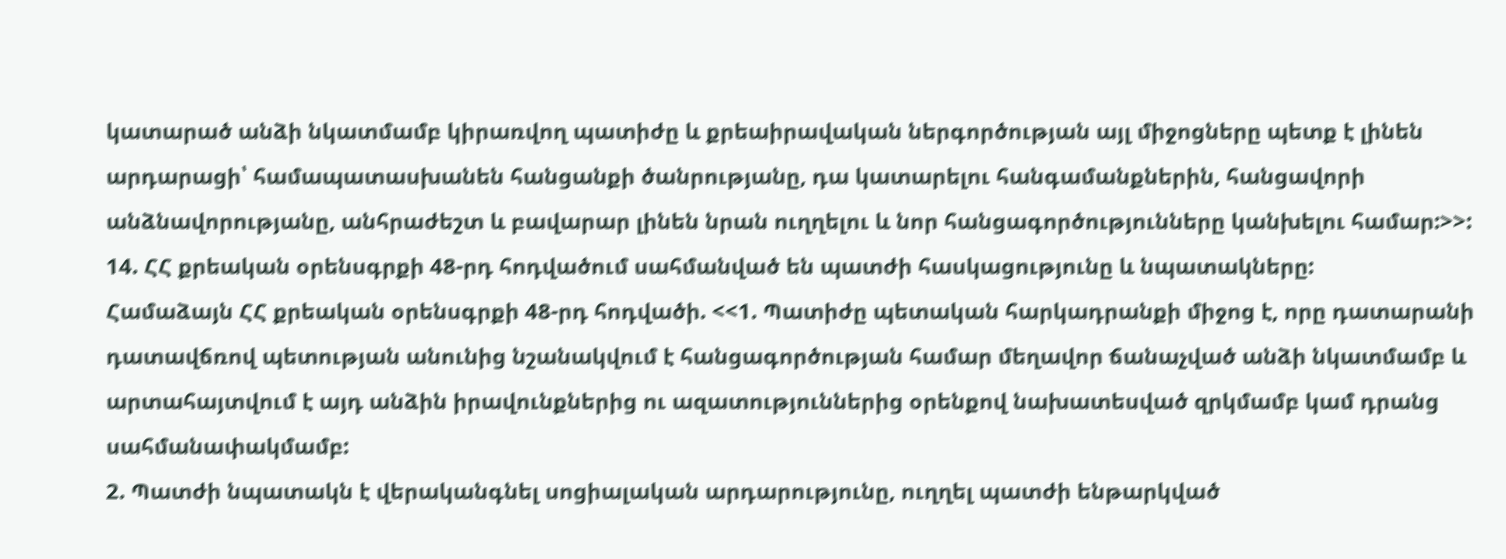կատարած անձի նկատմամբ կիրառվող պատիժը և քրեաիրավական ներգործության այլ միջոցները պետք է լինեն արդարացի՝ համապատասխանեն հանցանքի ծանրությանը, դա կատարելու հանգամանքներին, հանցավորի անձնավորությանը, անհրաժեշտ և բավարար լինեն նրան ուղղելու և նոր հանցագործությունները կանխելու համար:>>:
14. ՀՀ քրեական օրենսգրքի 48-րդ հոդվածում սահմանված են պատժի հասկացությունը և նպատակները:
Համաձայն ՀՀ քրեական օրենսգրքի 48-րդ հոդվածի. <<1. Պատիժը պետական հարկադրանքի միջոց է, որը դատարանի դատավճռով պետության անունից նշանակվում է հանցագործության համար մեղավոր ճանաչված անձի նկատմամբ և արտահայտվում է այդ անձին իրավունքներից ու ազատություններից օրենքով նախատեսված զրկմամբ կամ դրանց սահմանափակմամբ:
2. Պատժի նպատակն է վերականգնել սոցիալական արդարությունը, ուղղել պատժի ենթարկված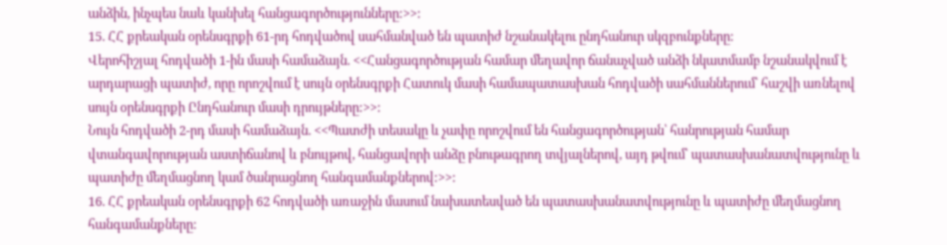անձին, ինչպես նաև կանխել հանցագործությունները:>>:
15. ՀՀ քրեական օրենսգրքի 61-րդ հոդվածով սահմանված են պատիժ նշանակելու ընդհանուր սկզբունքները:
Վերոհիշյալ հոդվածի 1-ին մասի համաձայն. <<Հանցագործության համար մեղավոր ճանաչված անձի նկատմամբ նշանակվում է արդարացի պատիժ, որը որոշվում է սույն օրենսգրքի Հատուկ մասի համապատասխան հոդվածի սահմաններում՝ հաշվի առնելով սույն օրենսգրքի Ընդհանուր մասի դրույթները:>>:
Նույն հոդվածի 2-րդ մասի համաձայն. <<Պատժի տեսակը և չափը որոշվում են հանցագործության՝ հանրության համար վտանգավորության աստիճանով և բնույթով, հանցավորի անձը բնութագրող տվյալներով, այդ թվում՝ պատասխանատվությունը և պատիժը մեղմացնող կամ ծանրացնող հանգամանքներով:>>:
16. ՀՀ քրեական օրենսգրքի 62 հոդվածի առաջին մասում նախատեսված են պատասխանատվությունը և պատիժը մեղմացնող հանգամանքները: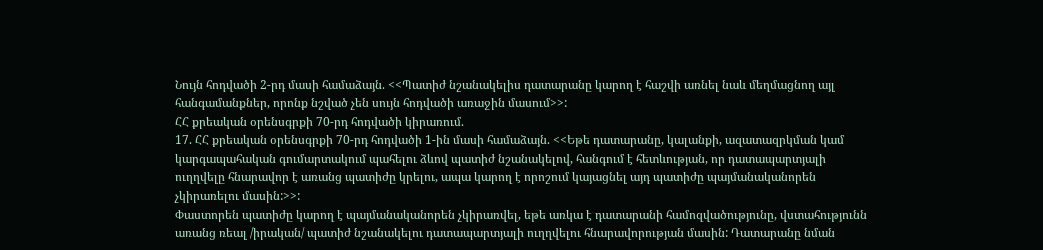Նույն հոդվածի 2-րդ մասի համաձայն. <<Պատիժ նշանակելիս դատարանը կարող է հաշվի առնել նաև մեղմացնող այլ հանգամանքներ, որոնք նշված չեն սույն հոդվածի առաջին մասում>>:
ՀՀ քրեական օրենսգրքի 70-րդ հոդվածի կիրառում.
17. ՀՀ քրեական օրենսգրքի 70-րդ հոդվածի 1-ին մասի համաձայն. <<Եթե դատարանը, կալանքի, ազատազրկման կամ կարգապահական գումարտակում պահելու ձևով պատիժ նշանակելով, հանգում է հետևության, որ դատապարտյալի ուղղվելը հնարավոր է առանց պատիժը կրելու, ապա կարող է որոշում կայացնել այդ պատիժը պայմանականորեն չկիրառելու մասին:>>:
Փաստորեն պատիժը կարող է պայմանականորեն չկիրառվել, եթե առկա է դատարանի համոզվածությունը, վստահությունն առանց ռեալ /իրական/ պատիժ նշանակելու դատապարտյալի ուղղվելու հնարավորության մասին: Դատարանը նման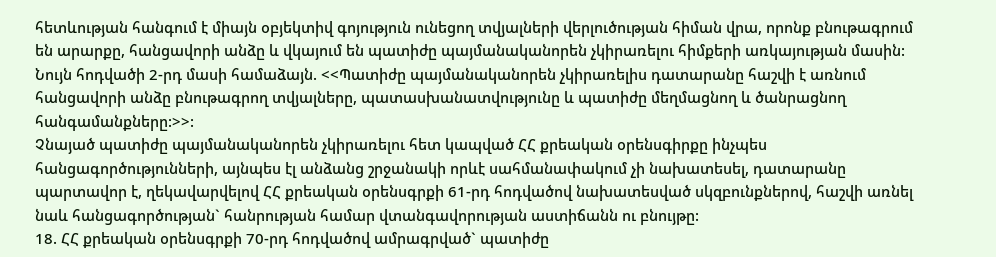հետևության հանգում է միայն օբյեկտիվ գոյություն ունեցող տվյալների վերլուծության հիման վրա, որոնք բնութագրում են արարքը, հանցավորի անձը և վկայում են պատիժը պայմանականորեն չկիրառելու հիմքերի առկայության մասին:
Նույն հոդվածի 2-րդ մասի համաձայն. <<Պատիժը պայմանականորեն չկիրառելիս դատարանը հաշվի է առնում հանցավորի անձը բնութագրող տվյալները, պատասխանատվությունը և պատիժը մեղմացնող և ծանրացնող հանգամանքները:>>:
Չնայած պատիժը պայմանականորեն չկիրառելու հետ կապված ՀՀ քրեական օրենսգիրքը ինչպես հանցագործությունների, այնպես էլ անձանց շրջանակի որևէ սահմանափակում չի նախատեսել, դատարանը պարտավոր է, ղեկավարվելով ՀՀ քրեական օրենսգրքի 61-րդ հոդվածով նախատեսված սկզբունքներով, հաշվի առնել նաև հանցագործության` հանրության համար վտանգավորության աստիճանն ու բնույթը:
18. ՀՀ քրեական օրենսգրքի 70-րդ հոդվածով ամրագրված` պատիժը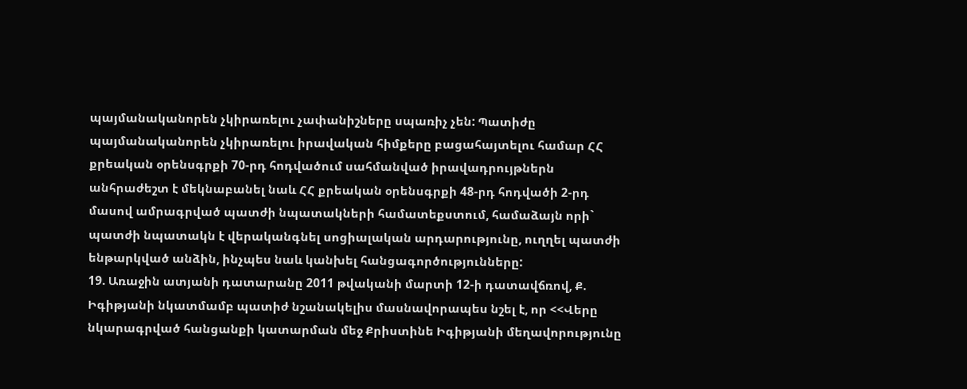պայմանականորեն չկիրառելու չափանիշները սպառիչ չեն: Պատիժը պայմանականորեն չկիրառելու իրավական հիմքերը բացահայտելու համար ՀՀ քրեական օրենսգրքի 70-րդ հոդվածում սահմանված իրավադրույթներն անհրաժեշտ է մեկնաբանել նաև ՀՀ քրեական օրենսգրքի 48-րդ հոդվածի 2-րդ մասով ամրագրված պատժի նպատակների համատեքստում, համաձայն որի` պատժի նպատակն է վերականգնել սոցիալական արդարությունը, ուղղել պատժի ենթարկված անձին, ինչպես նաև կանխել հանցագործությունները:
19. Առաջին ատյանի դատարանը 2011 թվականի մարտի 12-ի դատավճռով, Ք. Իգիթյանի նկատմամբ պատիժ նշանակելիս մասնավորապես նշել է, որ <<Վերը նկարագրված հանցանքի կատարման մեջ Քրիստինե Իգիթյանի մեղավորությունը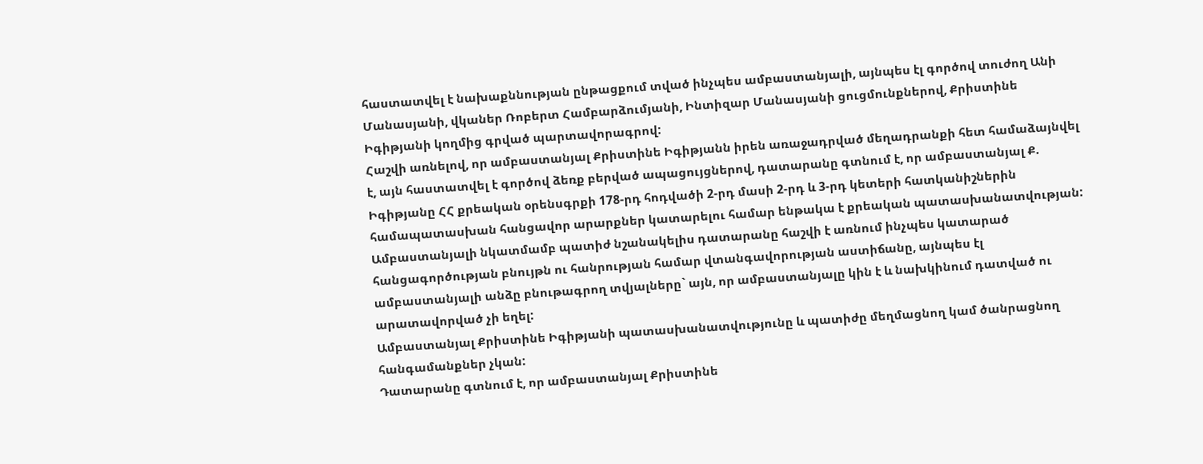հաստատվել է նախաքննության ընթացքում տված ինչպես ամբաստանյալի, այնպես էլ գործով տուժող Անի Մանասյանի, վկաներ Ռոբերտ Համբարձումյանի, Ինտիզար Մանասյանի ցուցմունքներով, Քրիստինե Իգիթյանի կողմից գրված պարտավորագրով:
Հաշվի առնելով, որ ամբաստանյալ Քրիստինե Իգիթյանն իրեն առաջադրված մեղադրանքի հետ համաձայնվել է, այն հաստատվել է գործով ձեռք բերված ապացույցներով, դատարանը գտնում է, որ ամբաստանյալ Ք. Իգիթյանը ՀՀ քրեական օրենսգրքի 178-րդ հոդվածի 2-րդ մասի 2-րդ և 3-րդ կետերի հատկանիշներին համապատասխան հանցավոր արարքներ կատարելու համար ենթակա է քրեական պատասխանատվության:
Ամբաստանյալի նկատմամբ պատիժ նշանակելիս դատարանը հաշվի է առնում ինչպես կատարած հանցագործության բնույթն ու հանրության համար վտանգավորության աստիճանը, այնպես էլ ամբաստանյալի անձը բնութագրող տվյալները` այն, որ ամբաստանյալը կին է և նախկինում դատված ու արատավորված չի եղել:
Ամբաստանյալ Քրիստինե Իգիթյանի պատասխանատվությունը և պատիժը մեղմացնող կամ ծանրացնող հանգամանքներ չկան:
Դատարանը գտնում է, որ ամբաստանյալ Քրիստինե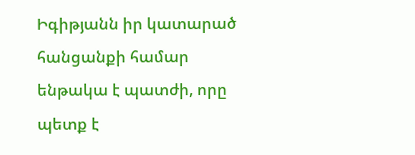Իգիթյանն իր կատարած հանցանքի համար ենթակա է պատժի, որը պետք է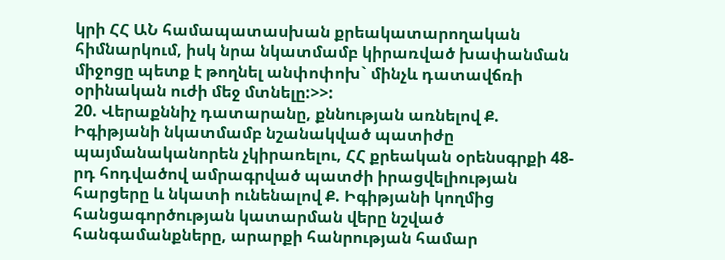կրի ՀՀ ԱՆ համապատասխան քրեակատարողական հիմնարկում, իսկ նրա նկատմամբ կիրառված խափանման միջոցը պետք է թողնել անփոփոխ` մինչև դատավճռի օրինական ուժի մեջ մտնելը:>>:
20. Վերաքննիչ դատարանը, քննության առնելով Ք. Իգիթյանի նկատմամբ նշանակված պատիժը պայմանականորեն չկիրառելու, ՀՀ քրեական օրենսգրքի 48-րդ հոդվածով ամրագրված պատժի իրացվելիության հարցերը և նկատի ունենալով Ք. Իգիթյանի կողմից հանցագործության կատարման վերը նշված հանգամանքները, արարքի հանրության համար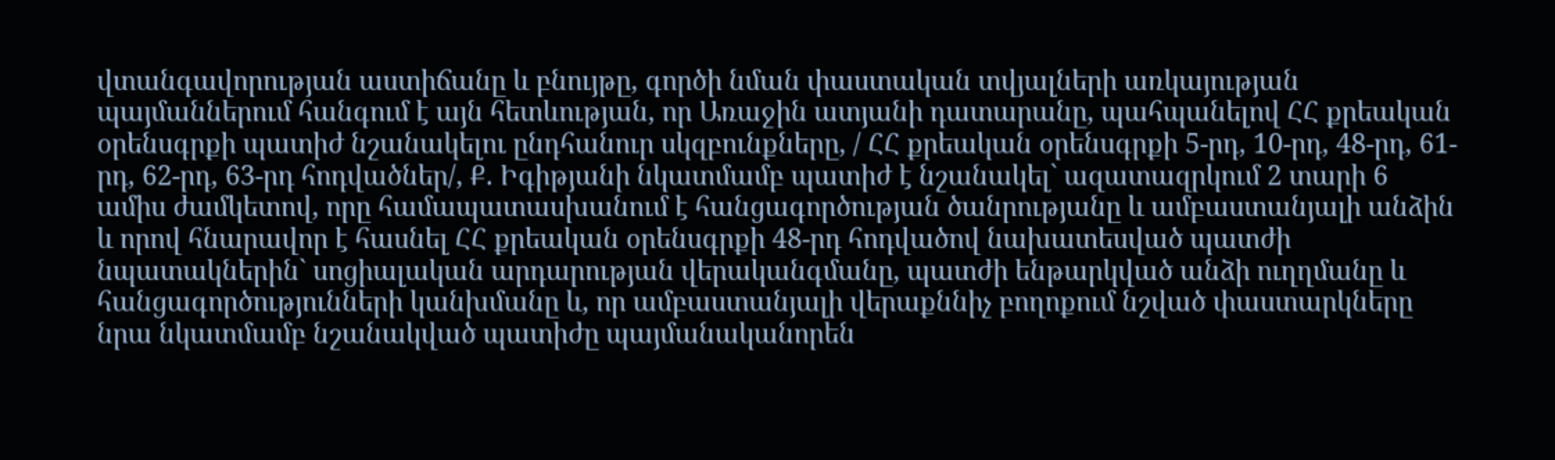վտանգավորության աստիճանը և բնույթը, գործի նման փաստական տվյալների առկայության պայմաններում հանգում է այն հետևության, որ Առաջին ատյանի դատարանը, պահպանելով ՀՀ քրեական օրենսգրքի պատիժ նշանակելու ընդհանուր սկզբունքները, / ՀՀ քրեական օրենսգրքի 5-րդ, 10-րդ, 48-րդ, 61-րդ, 62-րդ, 63-րդ հոդվածներ/, Ք. Իգիթյանի նկատմամբ պատիժ է նշանակել` ազատազրկում 2 տարի 6 ամիս ժամկետով, որը համապատասխանում է հանցագործության ծանրությանը և ամբաստանյալի անձին և որով հնարավոր է հասնել ՀՀ քրեական օրենսգրքի 48-րդ հոդվածով նախատեսված պատժի նպատակներին` սոցիալական արդարության վերականգմանը, պատժի ենթարկված անձի ուղղմանը և հանցագործությունների կանխմանը և, որ ամբաստանյալի վերաքննիչ բողոքում նշված փաստարկները նրա նկատմամբ նշանակված պատիժը պայմանականորեն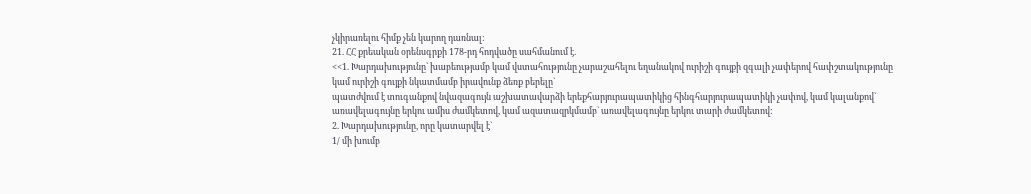չկիրառելու հիմք չեն կարող դառնալ:
21. ՀՀ քրեական օրենսգրքի 178-րդ հոդվածը սահմանում է.
<<1. Խարդախությունը` խաբեությամբ կամ վստահությունը չարաշահելու եղանակով ուրիշի գույքի զգալի չափերով հափշտակությունը կամ ուրիշի գույքի նկատմամբ իրավունք ձեռք բերելը`
պատժվում է տուգանքով նվազագույն աշխատավարձի երեքհարյուրապատիկից հինգհարյուրապատիկի չափով, կամ կալանքով` առավելագույնը երկու ամիս ժամկետով, կամ ազատազրկմամբ` առավելագույնը երկու տարի ժամկետով:
2. Խարդախությունը, որը կատարվել է`
1/ մի խումբ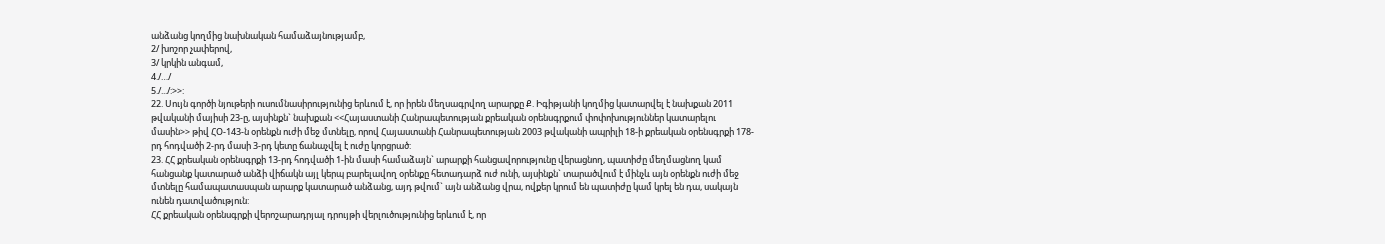անձանց կողմից նախնական համաձայնությամբ,
2/ խոշոր չափերով,
3/ կրկին անգամ,
4./…/
5./.../:>>:
22. Սույն գործի նյութերի ուսումնասիրությունից երևում է, որ իրեն մեղսագրվող արարքը Ք. Իգիթյանի կողմից կատարվել է նախքան 2011 թվականի մայիսի 23-ը, այսինքն` նախքան <<Հայաստանի Հանրապետության քրեական օրենսգրքում փոփոխություններ կատարելու մասին>> թիվ ՀՕ-143-ն օրենքն ուժի մեջ մտնելը, որով Հայաստանի Հանրապետության 2003 թվականի ապրիլի 18-ի քրեական օրենսգրքի 178-րդ հոդվածի 2-րդ մասի 3-րդ կետը ճանաչվել է ուժը կորցրած:
23. ՀՀ քրեական օրենսգրքի 13-րդ հոդվածի 1-ին մասի համաձայն` արարքի հանցավորությունը վերացնող, պատիժը մեղմացնող կամ հանցանք կատարած անձի վիճակն այլ կերպ բարելավող օրենքը հետադարձ ուժ ունի, այսինքն` տարածվում է մինչև այն օրենքն ուժի մեջ մտնելը համապատասպան արարք կատարած անձանց, այդ թվում` այն անձանց վրա, ովքեր կրում են պատիժը կամ կրել են դա, սակայն ունեն դատվածություն:
ՀՀ քրեական օրենսգրքի վերոշարադրյալ դրույթի վերլուծությունից երևում է, որ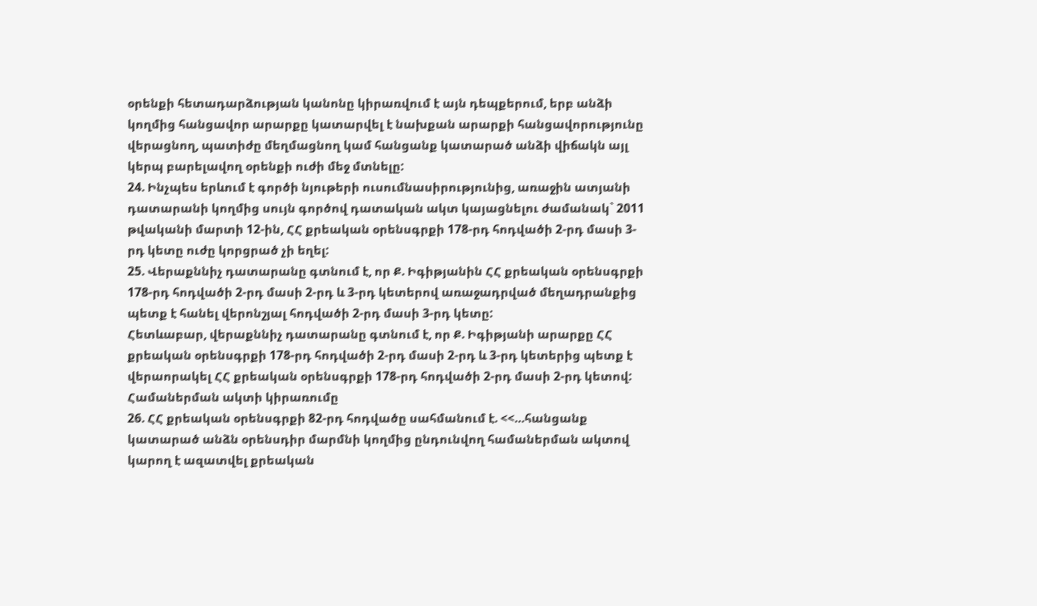օրենքի հետադարձության կանոնը կիրառվում է այն դեպքերում, երբ անձի կողմից հանցավոր արարքը կատարվել է նախքան արարքի հանցավորությունը վերացնող, պատիժը մեղմացնող կամ հանցանք կատարած անձի վիճակն այլ կերպ բարելավող օրենքի ուժի մեջ մտնելը:
24. Ինչպես երևում է գործի նյութերի ուսումնասիրությունից, առաջին ատյանի դատարանի կողմից սույն գործով դատական ակտ կայացնելու ժամանակ` 2011 թվականի մարտի 12-ին, ՀՀ քրեական օրենսգրքի 178-րդ հոդվածի 2-րդ մասի 3-րդ կետը ուժը կորցրած չի եղել:
25. Վերաքննիչ դատարանը գտնում է, որ Ք. Իգիթյանին ՀՀ քրեական օրենսգրքի 178-րդ հոդվածի 2-րդ մասի 2-րդ և 3-րդ կետերով առաջադրված մեղադրանքից պետք է հանել վերոնշյալ հոդվածի 2-րդ մասի 3-րդ կետը:
Հետևաբար, վերաքննիչ դատարանը գտնում է, որ Ք. Իգիթյանի արարքը ՀՀ քրեական օրենսգրքի 178-րդ հոդվածի 2-րդ մասի 2-րդ և 3-րդ կետերից պետք է վերաորակել ՀՀ քրեական օրենսգրքի 178-րդ հոդվածի 2-րդ մասի 2-րդ կետով:
Համաներման ակտի կիրառումը
26. ՀՀ քրեական օրենսգրքի 82-րդ հոդվածը սահմանում է. <<…հանցանք կատարած անձն օրենսդիր մարմնի կողմից ընդունվող համաներման ակտով կարող է ազատվել քրեական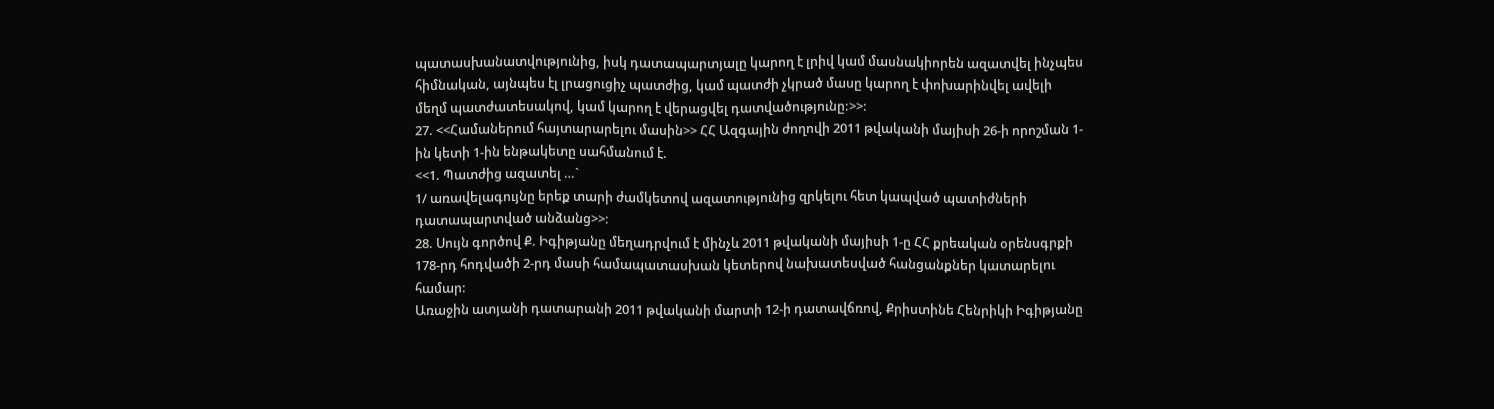պատասխանատվությունից, իսկ դատապարտյալը կարող է լրիվ կամ մասնակիորեն ազատվել ինչպես հիմնական, այնպես էլ լրացուցիչ պատժից, կամ պատժի չկրած մասը կարող է փոխարինվել ավելի մեղմ պատժատեսակով, կամ կարող է վերացվել դատվածությունը:>>:
27. <<Համաներում հայտարարելու մասին>> ՀՀ Ազգային ժողովի 2011 թվականի մայիսի 26-ի որոշման 1-ին կետի 1-ին ենթակետը սահմանում է.
<<1. Պատժից ազատել …`
1/ առավելագույնը երեք տարի ժամկետով ազատությունից զրկելու հետ կապված պատիժների դատապարտված անձանց>>:
28. Սույն գործով Ք. Իգիթյանը մեղադրվում է մինչև 2011 թվականի մայիսի 1-ը ՀՀ քրեական օրենսգրքի 178-րդ հոդվածի 2-րդ մասի համապատասխան կետերով նախատեսված հանցանքներ կատարելու համար:
Առաջին ատյանի դատարանի 2011 թվականի մարտի 12-ի դատավճռով, Քրիստինե Հենրիկի Իգիթյանը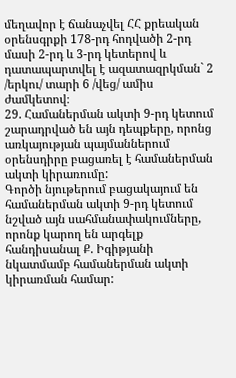մեղավոր է ճանաչվել ՀՀ քրեական օրենսգրքի 178-րդ հոդվածի 2-րդ մասի 2-րդ և 3-րդ կետերով և դատապարտվել է ազատազրկման` 2 /երկու/ տարի 6 /վեց/ ամիս ժամկետով։
29. Համաներման ակտի 9-րդ կետում շարադրված են այն դեպքերը, որոնց առկայության պայմաններում օրենսդիրը բացառել է համաներման ակտի կիրառումը:
Գործի նյութերում բացակայում են համաներման ակտի 9-րդ կետում նշված այն սահմանափակումները, որոնք կարող են արգելք հանդիսանալ Ք. Իգիթյանի նկատմամբ համաներման ակտի կիրառման համար: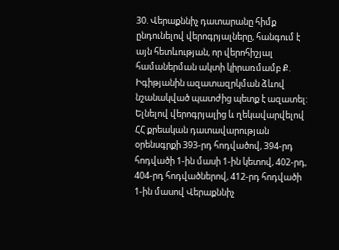30. Վերաքննիչ դատարանը հիմք ընդունելով վերոգրյալները, հանգում է այն հետևության, որ վերոհիշյալ համաներման ակտի կիրառմամբ Ք. Իգիթյանին ազատազրկման ձևով նշանակված պատժից պետք է ազատել:
Ելնելով վերոգրյալից և ղեկավարվելով ՀՀ քրեական դատավարության օրենսգրքի 393-րդ հոդվածով, 394-րդ հոդվածի 1-ին մասի 1-ին կետով, 402-րդ, 404-րդ հոդվածներով, 412-րդ հոդվածի 1-ին մասով Վերաքննիչ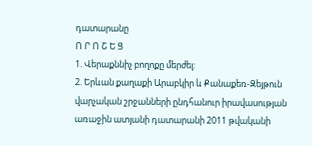դատարանը
Ո Ր Ո Շ Ե Ց
1. Վերաքննիչ բողոքը մերժել:
2. Երևան քաղաքի Արաբկիր և Քանաքեռ-Զեյթուն վարչական շրջանների ընդհանուր իրավասության առաջին ատյանի դատարանի 2011 թվականի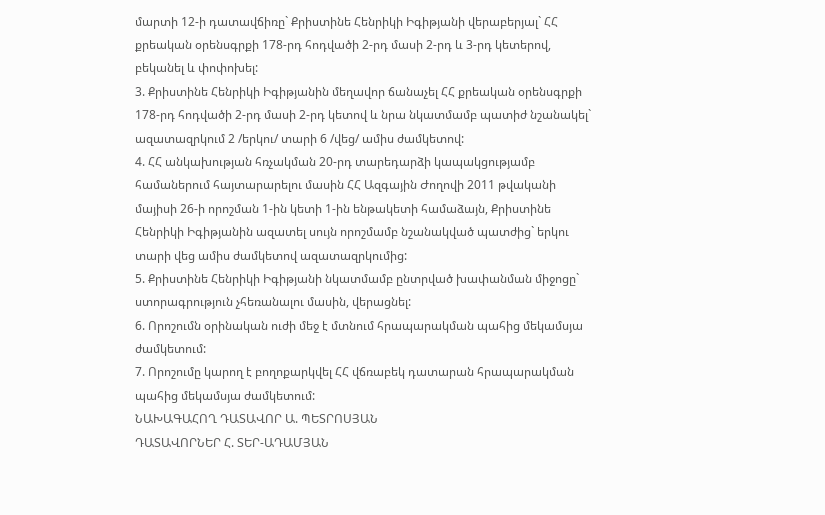մարտի 12-ի դատավճիռը` Քրիստինե Հենրիկի Իգիթյանի վերաբերյալ` ՀՀ քրեական օրենսգրքի 178-րդ հոդվածի 2-րդ մասի 2-րդ և 3-րդ կետերով, բեկանել և փոփոխել:
3. Քրիստինե Հենրիկի Իգիթյանին մեղավոր ճանաչել ՀՀ քրեական օրենսգրքի 178-րդ հոդվածի 2-րդ մասի 2-րդ կետով և նրա նկատմամբ պատիժ նշանակել` ազատազրկում 2 /երկու/ տարի 6 /վեց/ ամիս ժամկետով:
4. ՀՀ անկախության հռչակման 20-րդ տարեդարձի կապակցությամբ համաներում հայտարարելու մասին ՀՀ Ազգային Ժողովի 2011 թվականի մայիսի 26-ի որոշման 1-ին կետի 1-ին ենթակետի համաձայն, Քրիստինե Հենրիկի Իգիթյանին ազատել սույն որոշմամբ նշանակված պատժից` երկու տարի վեց ամիս ժամկետով ազատազրկումից:
5. Քրիստինե Հենրիկի Իգիթյանի նկատմամբ ընտրված խափանման միջոցը` ստորագրություն չհեռանալու մասին, վերացնել:
6. Որոշումն օրինական ուժի մեջ է մտնում հրապարակման պահից մեկամսյա ժամկետում:
7. Որոշումը կարող է բողոքարկվել ՀՀ վճռաբեկ դատարան հրապարակման պահից մեկամսյա ժամկետում:
ՆԱԽԱԳԱՀՈՂ ԴԱՏԱՎՈՐ Ա. ՊԵՏՐՈՍՅԱՆ
ԴԱՏԱՎՈՐՆԵՐ Հ. ՏԵՐ-ԱԴԱՄՅԱՆ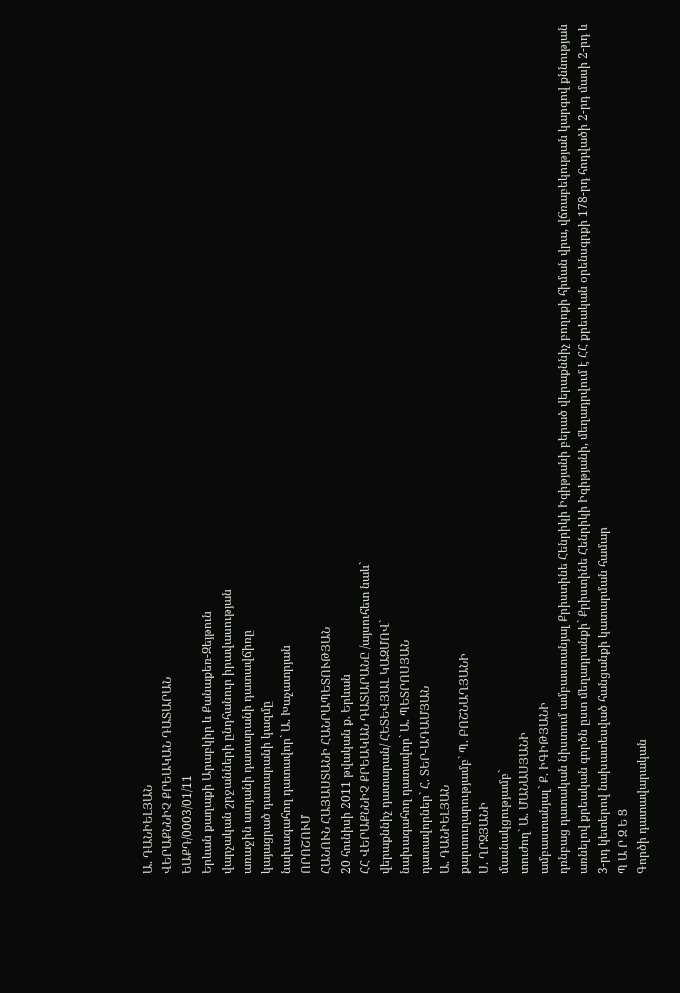Ա. ԴԱՆԻԵԼՅԱՆ
ՎԵՐԱՔՆՆԻՉ ՔՐԵԱԿԱՆ ԴԱՏԱՐԱՆ
ԵԱՔԴ/0003/01/11
Երևան քաղաքի Արաբկիր և Քանաքեռ-Զեյթուն
վարչական շրջանների ընդհանուր իրավասության
առաջին ատյանի դատարանի դատավճիռը
կայացրած դատարանի կազմը
նախագահող դատավոր` Ա. Խաչատրյան
ՈՐՈՇՈՒՄ
ՀԱՆՈՒՆ ՀԱՅԱՍՏԱՆԻ ՀԱՆՐԱՊԵՏՈՒԹՅԱՆ
20 հունիսի 2011 թվական ք. Երևան
ՀՀ ՎԵՐԱՔՆՆԻՉ ՔՐԵԱԿԱՆ ԴԱՏԱՐԱՆԸ /այսուհետ նաև`
վերաքննիչ դատարան/ ՀԵՏԵՎՅԱԼ ԿԱԶՄՈՎ`
նախագահող դատավոր` Ա. ՊԵՏՐՈՍՅԱՆ
դատավորներ` Հ. ՏԵՐ-ԱԴԱՄՅԱՆ
Ա. ԴԱՆԻԵԼՅԱՆ
քարտուղարությամբ` Պ. ԲՈՇՆԱՂՅԱՆԻ
Ս. ՂՐՋՅԱՆԻ
մասնակցությամբ`
տուժող` Ա. ՄԱՆԱՍՅԱՆԻ
ամբաստանյալ` Ք. ԻԳԻԹՅԱՆԻ
դռնբաց դատական նիստում ամբաստանյալ Քրիստինե Հենրիկի Իգիթյանի բերած վերաքննիչ բողոքի հիման վրա, վճռաբեկության կարգով քննության առնելով քրեական գործն ըստ մեղադրանքի` Քրիստինե Հենրիկի Իգիթյանի, մեղադրվում է ՀՀ քրեական օրենսգրքի 178-րդ հոդվածի 2-րդ մասի 2-րդ և 3-րդ կետերով նախատեսված հանցանքի կատարման համար
Պ Ա Ր Զ Ե Ց
Գործի դատավարական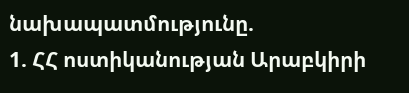նախապատմությունը.
1. ՀՀ ոստիկանության Արաբկիրի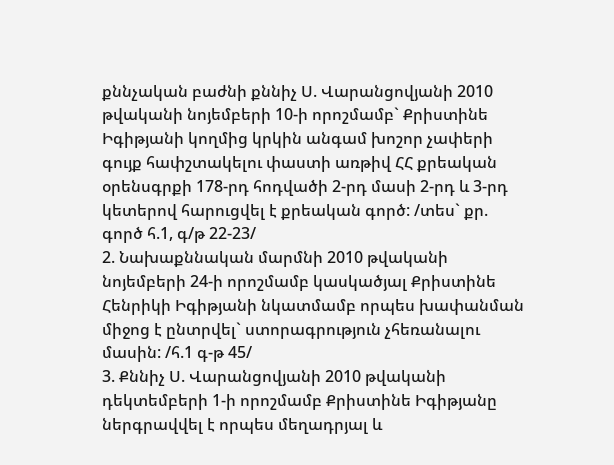քննչական բաժնի քննիչ Ս. Վարանցովյանի 2010 թվականի նոյեմբերի 10-ի որոշմամբ` Քրիստինե Իգիթյանի կողմից կրկին անգամ խոշոր չափերի գույք հափշտակելու փաստի առթիվ ՀՀ քրեական օրենսգրքի 178-րդ հոդվածի 2-րդ մասի 2-րդ և 3-րդ կետերով հարուցվել է քրեական գործ: /տես` քր. գործ հ.1, գ/թ 22-23/
2. Նախաքննական մարմնի 2010 թվականի նոյեմբերի 24-ի որոշմամբ կասկածյալ Քրիստինե Հենրիկի Իգիթյանի նկատմամբ որպես խափանման միջոց է ընտրվել` ստորագրություն չհեռանալու մասին: /հ.1 գ-թ 45/
3. Քննիչ Ս. Վարանցովյանի 2010 թվականի դեկտեմբերի 1-ի որոշմամբ Քրիստինե Իգիթյանը ներգրավվել է որպես մեղադրյալ և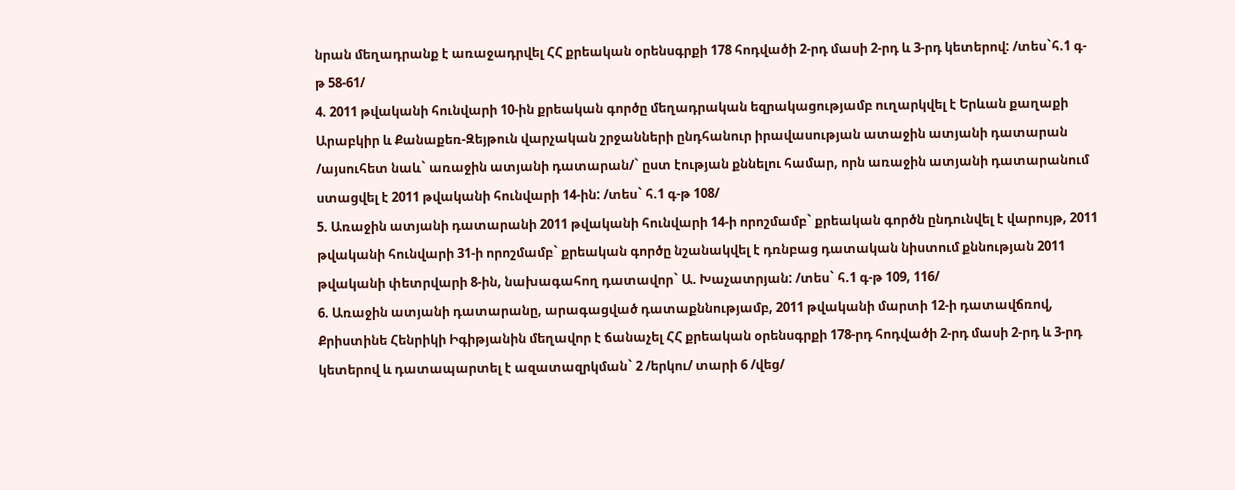նրան մեղադրանք է առաջադրվել ՀՀ քրեական օրենսգրքի 178 հոդվածի 2-րդ մասի 2-րդ և 3-րդ կետերով: /տես`հ.1 գ-թ 58-61/
4. 2011 թվականի հունվարի 10-ին քրեական գործը մեղադրական եզրակացությամբ ուղարկվել է Երևան քաղաքի Արաբկիր և Քանաքեռ-Զեյթուն վարչական շրջանների ընդհանուր իրավասության ատաջին ատյանի դատարան /այսուհետ նաև` առաջին ատյանի դատարան/` ըստ էության քննելու համար, որն առաջին ատյանի դատարանում ստացվել է 2011 թվականի հունվարի 14-ին: /տես` հ.1 գ-թ 108/
5. Առաջին ատյանի դատարանի 2011 թվականի հունվարի 14-ի որոշմամբ` քրեական գործն ընդունվել է վարույթ, 2011 թվականի հունվարի 31-ի որոշմամբ` քրեական գործը նշանակվել է դռնբաց դատական նիստում քննության 2011 թվականի փետրվարի 8-ին, նախագահող դատավոր` Ա. Խաչատրյան: /տես` հ.1 գ-թ 109, 116/
6. Առաջին ատյանի դատարանը, արագացված դատաքննությամբ, 2011 թվականի մարտի 12-ի դատավճռով, Քրիստինե Հենրիկի Իգիթյանին մեղավոր է ճանաչել ՀՀ քրեական օրենսգրքի 178-րդ հոդվածի 2-րդ մասի 2-րդ և 3-րդ կետերով և դատապարտել է ազատազրկման` 2 /երկու/ տարի 6 /վեց/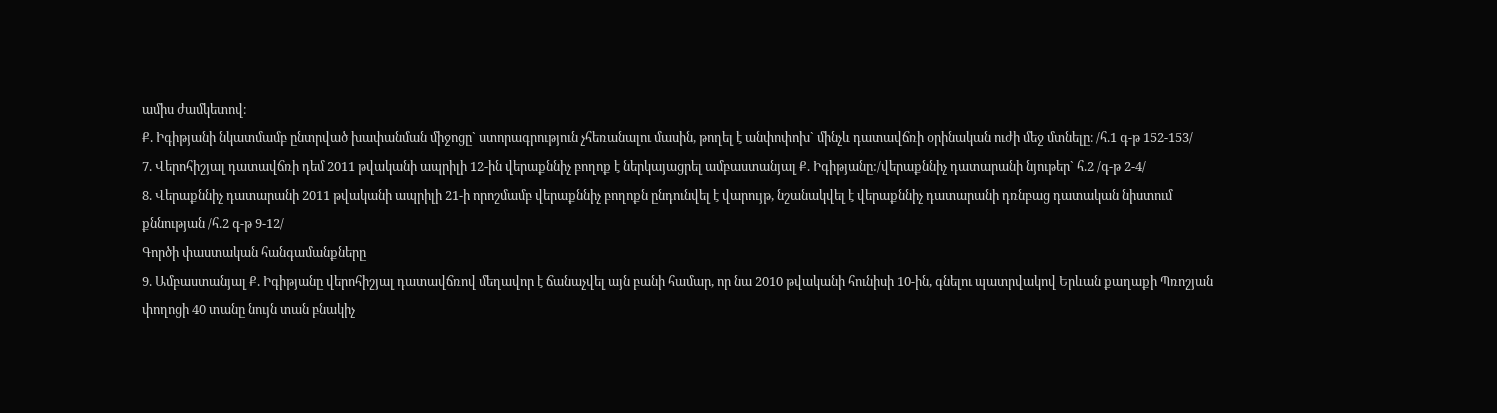ամիս ժամկետով։
Ք. Իգիթյանի նկատմամբ ընտրված խափանման միջոցը` ստորագրություն չհեռանալու մասին, թողել է անփոփոխ` մինչև դատավճռի օրինական ուժի մեջ մտնելը։ /հ.1 գ-թ 152-153/
7. Վերոհիշյալ դատավճռի դեմ 2011 թվականի ապրիլի 12-ին վերաքննիչ բողոք է ներկայացրել ամբաստանյալ Ք. Իգիթյանը:/վերաքննիչ դատարանի նյութեր` հ.2 /գ-թ 2-4/
8. Վերաքննիչ դատարանի 2011 թվականի ապրիլի 21-ի որոշմամբ վերաքննիչ բողոքն ընդունվել է վարույթ, նշանակվել է վերաքննիչ դատարանի դռնբաց դատական նիստում քննության /հ.2 գ-թ 9-12/
Գործի փաստական հանգամանքները
9. Ամբաստանյալ Ք. Իգիթյանը վերոհիշյալ դատավճռով մեղավոր է ճանաչվել այն բանի համար, որ նա 2010 թվականի հունիսի 10-ին, գնելու պատրվակով Երևան քաղաքի Պռոշյան փողոցի 40 տանը նույն տան բնակիչ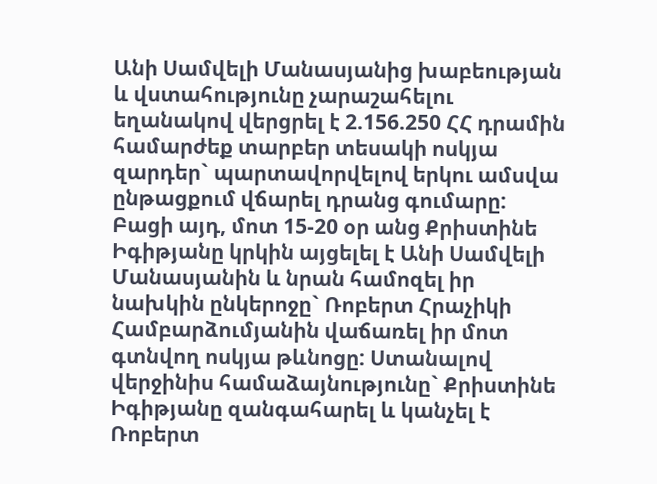Անի Սամվելի Մանասյանից խաբեության և վստահությունը չարաշահելու եղանակով վերցրել է 2.156.250 ՀՀ դրամին համարժեք տարբեր տեսակի ոսկյա զարդեր` պարտավորվելով երկու ամսվա ընթացքում վճարել դրանց գումարը:
Բացի այդ, մոտ 15-20 օր անց Քրիստինե Իգիթյանը կրկին այցելել է Անի Սամվելի Մանասյանին և նրան համոզել իր նախկին ընկերոջը` Ռոբերտ Հրաչիկի Համբարձումյանին վաճառել իր մոտ գտնվող ոսկյա թևնոցը: Ստանալով վերջինիս համաձայնությունը` Քրիստինե Իգիթյանը զանգահարել և կանչել է Ռոբերտ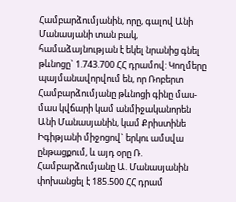Համբարձումյանին, որը, գալով Անի Մանասյանի տան բակ, համաձայնության է եկել նրանից գնել թևնոցը` 1.743.700 ՀՀ դրամով: Կողմերը պայմանավորվում են, որ Ռոբերտ Համբարձումյանը թևնոցի գինը մաս-մաս կվճարի կամ անմիջականորեն Անի Մանասյանին, կամ Քրիստինե Իգիթյանի միջոցով` երկու ամսվա ընթացքում, և այդ օրը Ռ. Համբարձումյանը Ա. Մանասյանին փոխանցել է 185.500 ՀՀ դրամ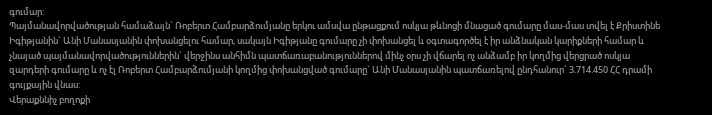գումար:
Պայմանավորվածության համաձայն` Ռոբերտ Համբարձումյանը երկու ամսվա ընթացքում ոսկյա թևնոցի մնացած գումարը մաս-մաս տվել է Քրիստինե Իգիթյանին` Անի Մանասյանին փոխանցելու համար, սակայն Իգիթյանը գումարը չի փոխանցել և օգտագործել է իր անձնական կարիքների համար և չնայած պայմանավորվածություններին` վերջինս անհիմն պատճառաբանություններով մինչ օրս չի վճարել ոչ անձամբ իր կողմից վերցրած ոսկյա զարդերի գումարը և ոչ էլ Ռոբերտ Համբարձումյանի կողմից փոխանցված գումարը` Անի Մանասյանին պատճառելով ընդհանուր` 3.714.450 ՀՀ դրամի գույքային վնաս:
Վերաքննիչ բողոքի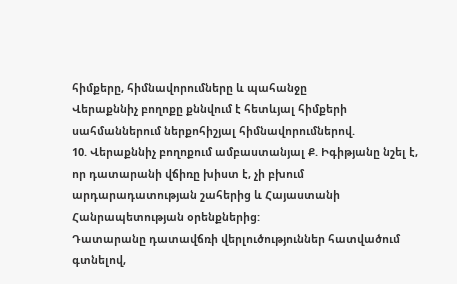հիմքերը, հիմնավորումները և պահանջը
Վերաքննիչ բողոքը քննվում է հետևյալ հիմքերի սահմաններում ներքոհիշյալ հիմնավորումներով.
10. Վերաքննիչ բողոքում ամբաստանյալ Ք. Իգիթյանը նշել է, որ դատարանի վճիռը խիստ է, չի բխում արդարադատության շահերից և Հայաստանի Հանրապետության օրենքներից:
Դատարանը դատավճռի վերլուծություններ հատվածում գտնելով,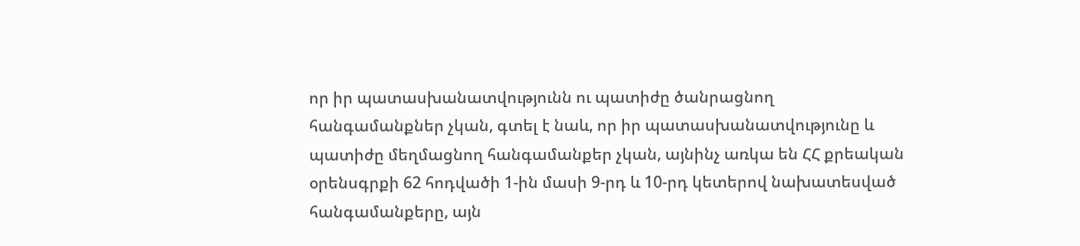որ իր պատասխանատվությունն ու պատիժը ծանրացնող հանգամանքներ չկան, գտել է նաև, որ իր պատասխանատվությունը և պատիժը մեղմացնող հանգամանքեր չկան, այնինչ առկա են ՀՀ քրեական օրենսգրքի 62 հոդվածի 1-ին մասի 9-րդ և 10-րդ կետերով նախատեսված հանգամանքերը, այն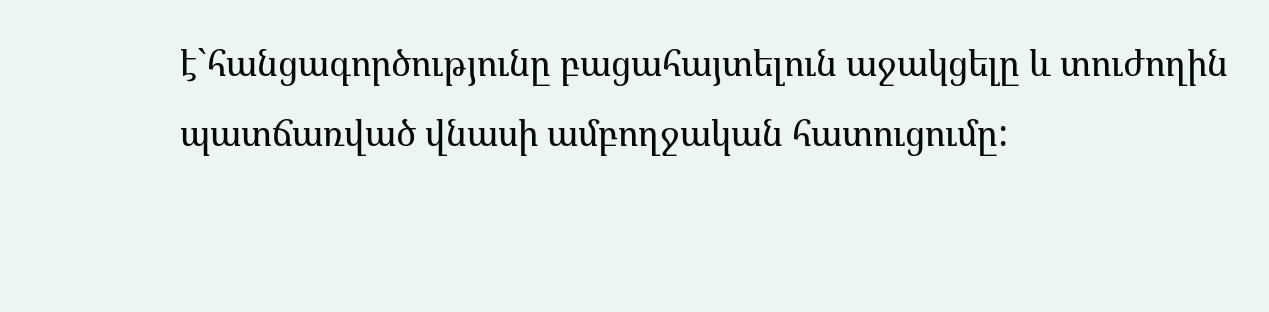է`հանցագործությունը բացահայտելուն աջակցելը և տուժողին պատճառված վնասի ամբողջական հատուցումը: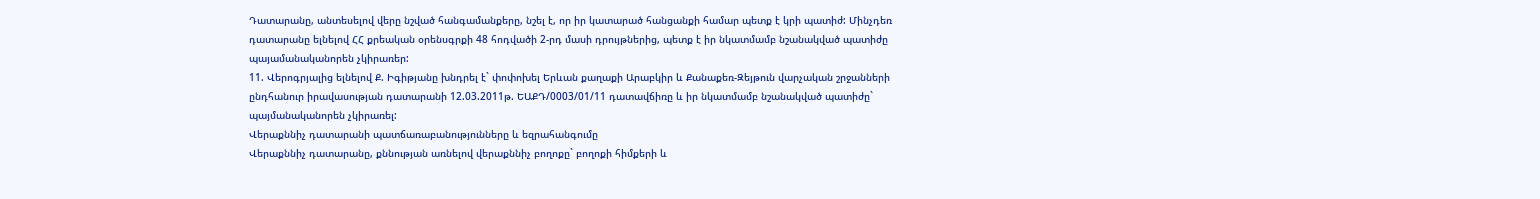Դատարանը, անտեսելով վերը նշված հանգամանքերը, նշել է, որ իր կատարած հանցանքի համար պետք է կրի պատիժ: Մինչդեռ դատարանը ելնելով ՀՀ քրեական օրենսգրքի 48 հոդվածի 2-րդ մասի դրույթներից, պետք է իր նկատմամբ նշանակված պատիժը պայամանականորեն չկիրառեր:
11. Վերոգրյալից ելնելով Ք. Իգիթյանը խնդրել է` փոփոխել Երևան քաղաքի Արաբկիր և Քանաքեռ-Զեյթուն վարչական շրջանների ընդհանուր իրավասության դատարանի 12.03.2011թ. ԵԱՔԴ/0003/01/11 դատավճիռը և իր նկատմամբ նշանակված պատիժը` պայմանականորեն չկիրառել:
Վերաքննիչ դատարանի պատճառաբանությունները և եզրահանգումը
Վերաքննիչ դատարանը, քննության առնելով վերաքննիչ բողոքը` բողոքի հիմքերի և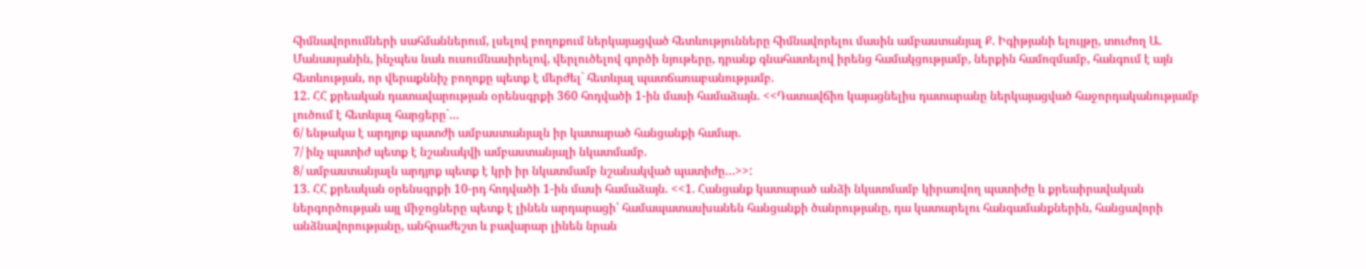հիմնավորումների սահմաններում, լսելով բողոքում ներկայացված հետևությունները հիմնավորելու մասին ամբաստանյալ Ք. Իգիթյանի ելույթը, տուժող Ա. Մանասյանին, ինչպես նաև ուսումնասիրելով, վերլուծելով գործի նյութերը, դրանք գնահատելով իրենց համակցությամբ, ներքին համոզմամբ, հանգում է այն հետևության, որ վերաքննիչ բողոքը պետք է մերժել` հետևյալ պատճառաբանությամբ.
12. ՀՀ քրեական դատավարության օրենսգրքի 360 հոդվածի 1-ին մասի համաձայն. <<Դատավճիռ կայացնելիս դատարանը ներկայացված հաջորդականությամբ լուծում է հետևյալ հարցերը`…
6/ ենթակա է արդյոք պատժի ամբաստանյալն իր կատարած հանցանքի համար.
7/ ինչ պատիժ պետք է նշանակվի ամբաստանյալի նկատմամբ.
8/ ամբաստանյալն արդյոք պետք է կրի իր նկատմամբ նշանակված պատիժը…>>:
13. ՀՀ քրեական օրենսգրքի 10-րդ հոդվածի 1-ին մասի համաձայն. <<1. Հանցանք կատարած անձի նկատմամբ կիրառվող պատիժը և քրեաիրավական ներգործության այլ միջոցները պետք է լինեն արդարացի՝ համապատասխանեն հանցանքի ծանրությանը, դա կատարելու հանգամանքներին, հանցավորի անձնավորությանը, անհրաժեշտ և բավարար լինեն նրան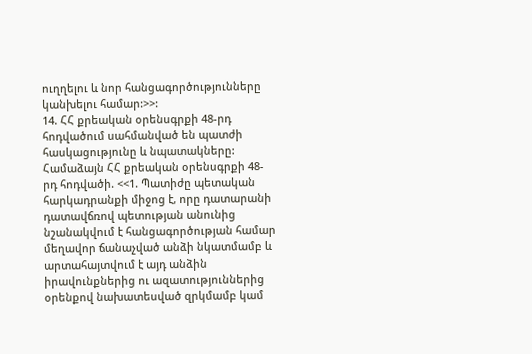ուղղելու և նոր հանցագործությունները կանխելու համար:>>:
14. ՀՀ քրեական օրենսգրքի 48-րդ հոդվածում սահմանված են պատժի հասկացությունը և նպատակները:
Համաձայն ՀՀ քրեական օրենսգրքի 48-րդ հոդվածի. <<1. Պատիժը պետական հարկադրանքի միջոց է, որը դատարանի դատավճռով պետության անունից նշանակվում է հանցագործության համար մեղավոր ճանաչված անձի նկատմամբ և արտահայտվում է այդ անձին իրավունքներից ու ազատություններից օրենքով նախատեսված զրկմամբ կամ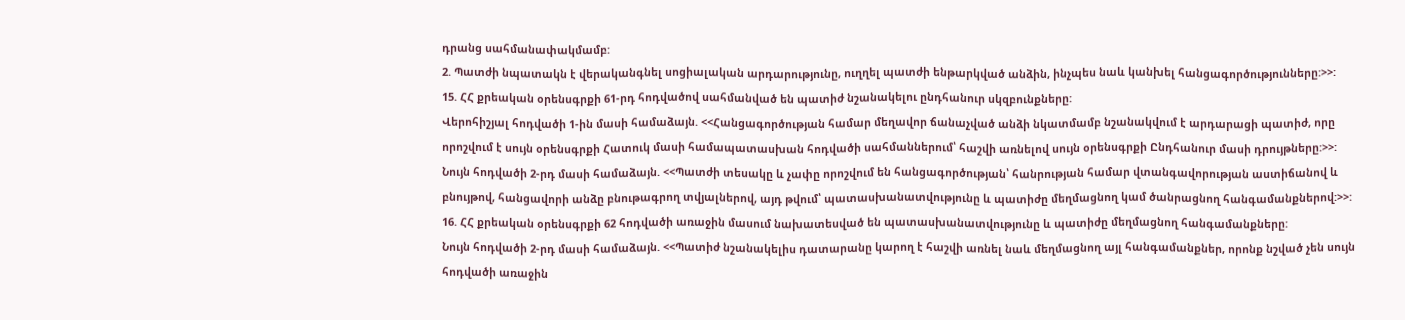դրանց սահմանափակմամբ:
2. Պատժի նպատակն է վերականգնել սոցիալական արդարությունը, ուղղել պատժի ենթարկված անձին, ինչպես նաև կանխել հանցագործությունները:>>:
15. ՀՀ քրեական օրենսգրքի 61-րդ հոդվածով սահմանված են պատիժ նշանակելու ընդհանուր սկզբունքները:
Վերոհիշյալ հոդվածի 1-ին մասի համաձայն. <<Հանցագործության համար մեղավոր ճանաչված անձի նկատմամբ նշանակվում է արդարացի պատիժ, որը որոշվում է սույն օրենսգրքի Հատուկ մասի համապատասխան հոդվածի սահմաններում՝ հաշվի առնելով սույն օրենսգրքի Ընդհանուր մասի դրույթները:>>:
Նույն հոդվածի 2-րդ մասի համաձայն. <<Պատժի տեսակը և չափը որոշվում են հանցագործության՝ հանրության համար վտանգավորության աստիճանով և բնույթով, հանցավորի անձը բնութագրող տվյալներով, այդ թվում՝ պատասխանատվությունը և պատիժը մեղմացնող կամ ծանրացնող հանգամանքներով:>>:
16. ՀՀ քրեական օրենսգրքի 62 հոդվածի առաջին մասում նախատեսված են պատասխանատվությունը և պատիժը մեղմացնող հանգամանքները:
Նույն հոդվածի 2-րդ մասի համաձայն. <<Պատիժ նշանակելիս դատարանը կարող է հաշվի առնել նաև մեղմացնող այլ հանգամանքներ, որոնք նշված չեն սույն հոդվածի առաջին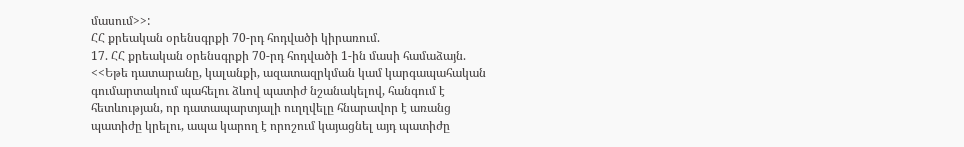մասում>>:
ՀՀ քրեական օրենսգրքի 70-րդ հոդվածի կիրառում.
17. ՀՀ քրեական օրենսգրքի 70-րդ հոդվածի 1-ին մասի համաձայն. <<Եթե դատարանը, կալանքի, ազատազրկման կամ կարգապահական գումարտակում պահելու ձևով պատիժ նշանակելով, հանգում է հետևության, որ դատապարտյալի ուղղվելը հնարավոր է առանց պատիժը կրելու, ապա կարող է որոշում կայացնել այդ պատիժը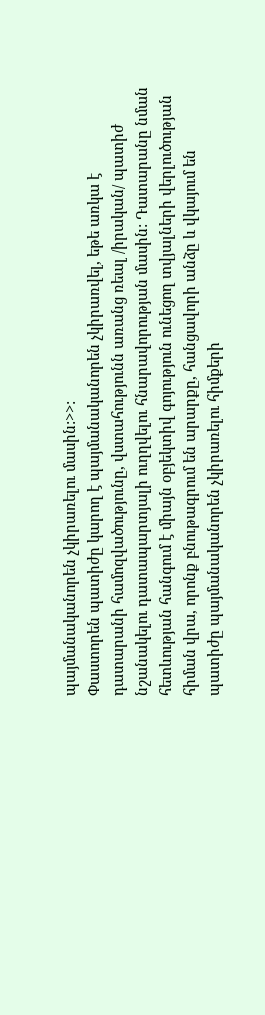պայմանականորեն չկիրառելու մասին:>>:
Փաստորեն պատիժը կարող է պայմանականորեն չկիրառվել, եթե առկա է դատարանի համոզվածությունը, վստահությունն առանց ռեալ /իրական/ պատիժ նշանակելու դատապարտյալի ուղղվելու հնարավորության մասին: Դատարանը նման հետևության հանգում է միայն օբյեկտիվ գոյություն ունեցող տվյալների վերլուծության հիման վրա, որոնք բնութագրում են արարքը, հանցավորի անձը և վկայում են պատիժը պայմանականորեն չկիրառելու հիմքերի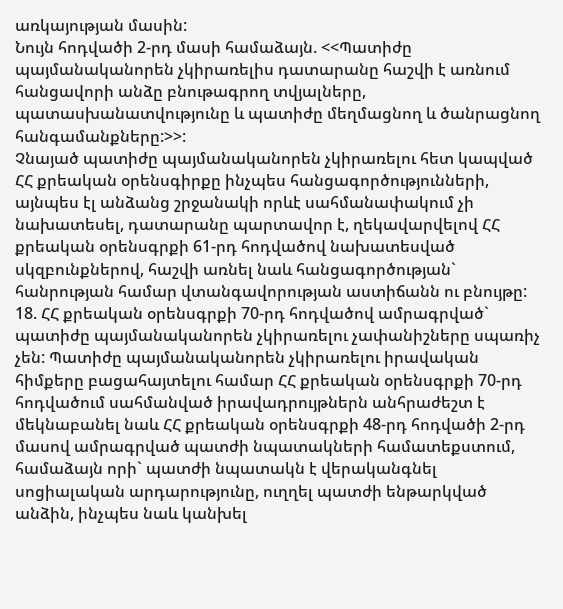առկայության մասին:
Նույն հոդվածի 2-րդ մասի համաձայն. <<Պատիժը պայմանականորեն չկիրառելիս դատարանը հաշվի է առնում հանցավորի անձը բնութագրող տվյալները, պատասխանատվությունը և պատիժը մեղմացնող և ծանրացնող հանգամանքները:>>:
Չնայած պատիժը պայմանականորեն չկիրառելու հետ կապված ՀՀ քրեական օրենսգիրքը ինչպես հանցագործությունների, այնպես էլ անձանց շրջանակի որևէ սահմանափակում չի նախատեսել, դատարանը պարտավոր է, ղեկավարվելով ՀՀ քրեական օրենսգրքի 61-րդ հոդվածով նախատեսված սկզբունքներով, հաշվի առնել նաև հանցագործության` հանրության համար վտանգավորության աստիճանն ու բնույթը:
18. ՀՀ քրեական օրենսգրքի 70-րդ հոդվածով ամրագրված` պատիժը պայմանականորեն չկիրառելու չափանիշները սպառիչ չեն: Պատիժը պայմանականորեն չկիրառելու իրավական հիմքերը բացահայտելու համար ՀՀ քրեական օրենսգրքի 70-րդ հոդվածում սահմանված իրավադրույթներն անհրաժեշտ է մեկնաբանել նաև ՀՀ քրեական օրենսգրքի 48-րդ հոդվածի 2-րդ մասով ամրագրված պատժի նպատակների համատեքստում, համաձայն որի` պատժի նպատակն է վերականգնել սոցիալական արդարությունը, ուղղել պատժի ենթարկված անձին, ինչպես նաև կանխել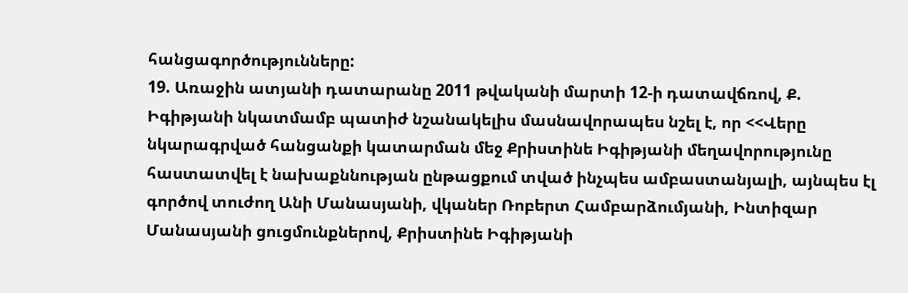հանցագործությունները:
19. Առաջին ատյանի դատարանը 2011 թվականի մարտի 12-ի դատավճռով, Ք. Իգիթյանի նկատմամբ պատիժ նշանակելիս մասնավորապես նշել է, որ <<Վերը նկարագրված հանցանքի կատարման մեջ Քրիստինե Իգիթյանի մեղավորությունը հաստատվել է նախաքննության ընթացքում տված ինչպես ամբաստանյալի, այնպես էլ գործով տուժող Անի Մանասյանի, վկաներ Ռոբերտ Համբարձումյանի, Ինտիզար Մանասյանի ցուցմունքներով, Քրիստինե Իգիթյանի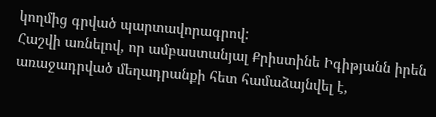կողմից գրված պարտավորագրով:
Հաշվի առնելով, որ ամբաստանյալ Քրիստինե Իգիթյանն իրեն առաջադրված մեղադրանքի հետ համաձայնվել է,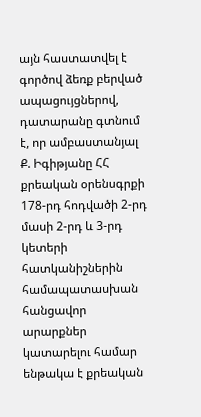այն հաստատվել է գործով ձեռք բերված ապացույցներով, դատարանը գտնում է, որ ամբաստանյալ Ք. Իգիթյանը ՀՀ քրեական օրենսգրքի 178-րդ հոդվածի 2-րդ մասի 2-րդ և 3-րդ կետերի հատկանիշներին համապատասխան հանցավոր արարքներ կատարելու համար ենթակա է քրեական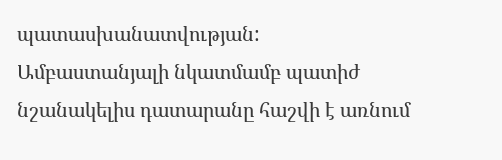պատասխանատվության:
Ամբաստանյալի նկատմամբ պատիժ նշանակելիս դատարանը հաշվի է առնում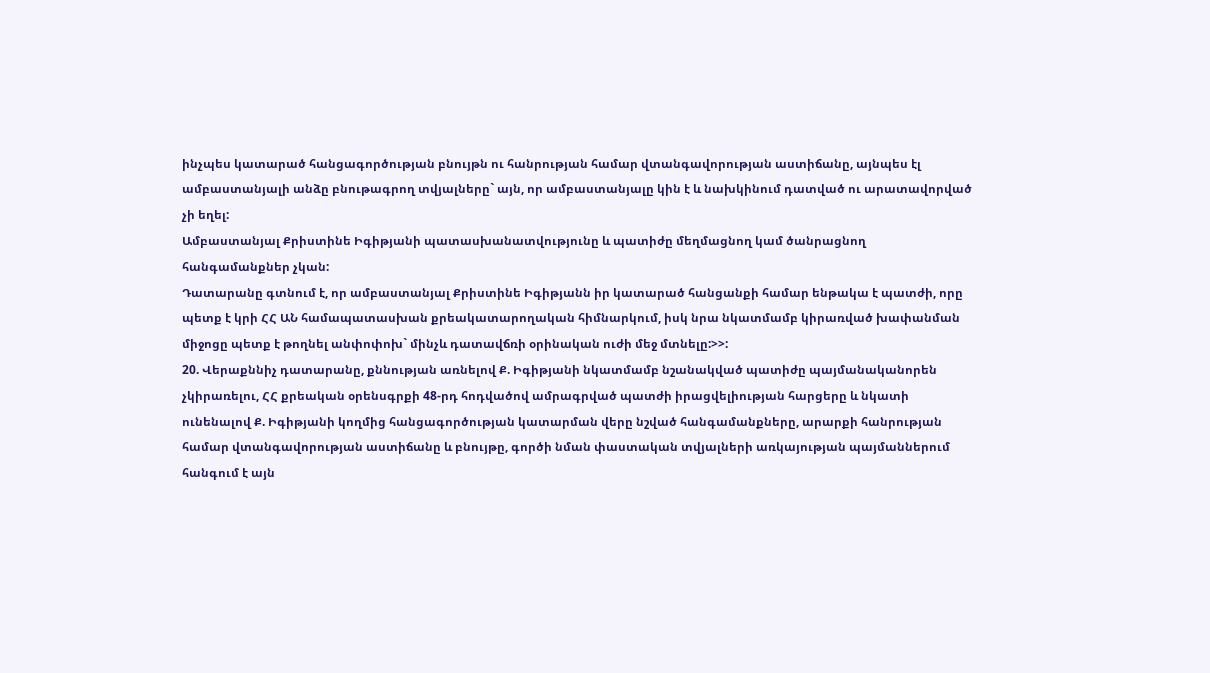ինչպես կատարած հանցագործության բնույթն ու հանրության համար վտանգավորության աստիճանը, այնպես էլ ամբաստանյալի անձը բնութագրող տվյալները` այն, որ ամբաստանյալը կին է և նախկինում դատված ու արատավորված չի եղել:
Ամբաստանյալ Քրիստինե Իգիթյանի պատասխանատվությունը և պատիժը մեղմացնող կամ ծանրացնող հանգամանքներ չկան:
Դատարանը գտնում է, որ ամբաստանյալ Քրիստինե Իգիթյանն իր կատարած հանցանքի համար ենթակա է պատժի, որը պետք է կրի ՀՀ ԱՆ համապատասխան քրեակատարողական հիմնարկում, իսկ նրա նկատմամբ կիրառված խափանման միջոցը պետք է թողնել անփոփոխ` մինչև դատավճռի օրինական ուժի մեջ մտնելը:>>:
20. Վերաքննիչ դատարանը, քննության առնելով Ք. Իգիթյանի նկատմամբ նշանակված պատիժը պայմանականորեն չկիրառելու, ՀՀ քրեական օրենսգրքի 48-րդ հոդվածով ամրագրված պատժի իրացվելիության հարցերը և նկատի ունենալով Ք. Իգիթյանի կողմից հանցագործության կատարման վերը նշված հանգամանքները, արարքի հանրության համար վտանգավորության աստիճանը և բնույթը, գործի նման փաստական տվյալների առկայության պայմաններում հանգում է այն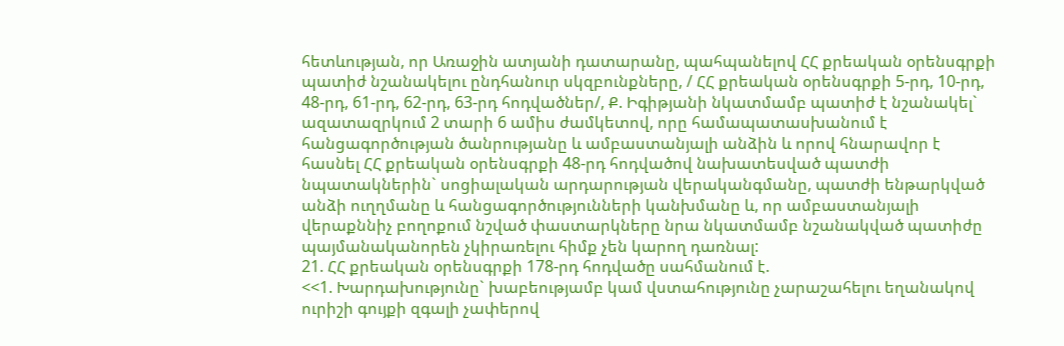հետևության, որ Առաջին ատյանի դատարանը, պահպանելով ՀՀ քրեական օրենսգրքի պատիժ նշանակելու ընդհանուր սկզբունքները, / ՀՀ քրեական օրենսգրքի 5-րդ, 10-րդ, 48-րդ, 61-րդ, 62-րդ, 63-րդ հոդվածներ/, Ք. Իգիթյանի նկատմամբ պատիժ է նշանակել` ազատազրկում 2 տարի 6 ամիս ժամկետով, որը համապատասխանում է հանցագործության ծանրությանը և ամբաստանյալի անձին և որով հնարավոր է հասնել ՀՀ քրեական օրենսգրքի 48-րդ հոդվածով նախատեսված պատժի նպատակներին` սոցիալական արդարության վերականգմանը, պատժի ենթարկված անձի ուղղմանը և հանցագործությունների կանխմանը և, որ ամբաստանյալի վերաքննիչ բողոքում նշված փաստարկները նրա նկատմամբ նշանակված պատիժը պայմանականորեն չկիրառելու հիմք չեն կարող դառնալ:
21. ՀՀ քրեական օրենսգրքի 178-րդ հոդվածը սահմանում է.
<<1. Խարդախությունը` խաբեությամբ կամ վստահությունը չարաշահելու եղանակով ուրիշի գույքի զգալի չափերով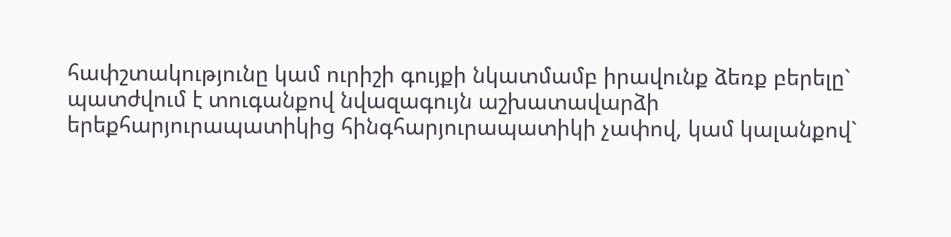հափշտակությունը կամ ուրիշի գույքի նկատմամբ իրավունք ձեռք բերելը`
պատժվում է տուգանքով նվազագույն աշխատավարձի երեքհարյուրապատիկից հինգհարյուրապատիկի չափով, կամ կալանքով`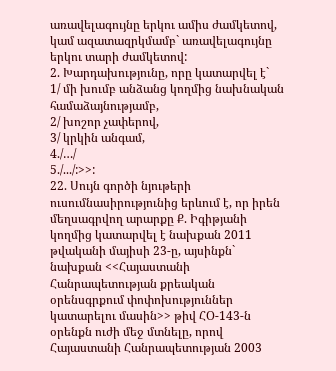առավելագույնը երկու ամիս ժամկետով, կամ ազատազրկմամբ` առավելագույնը երկու տարի ժամկետով:
2. Խարդախությունը, որը կատարվել է`
1/ մի խումբ անձանց կողմից նախնական համաձայնությամբ,
2/ խոշոր չափերով,
3/ կրկին անգամ,
4./…/
5./.../:>>:
22. Սույն գործի նյութերի ուսումնասիրությունից երևում է, որ իրեն մեղսագրվող արարքը Ք. Իգիթյանի կողմից կատարվել է նախքան 2011 թվականի մայիսի 23-ը, այսինքն` նախքան <<Հայաստանի Հանրապետության քրեական օրենսգրքում փոփոխություններ կատարելու մասին>> թիվ ՀՕ-143-ն օրենքն ուժի մեջ մտնելը, որով Հայաստանի Հանրապետության 2003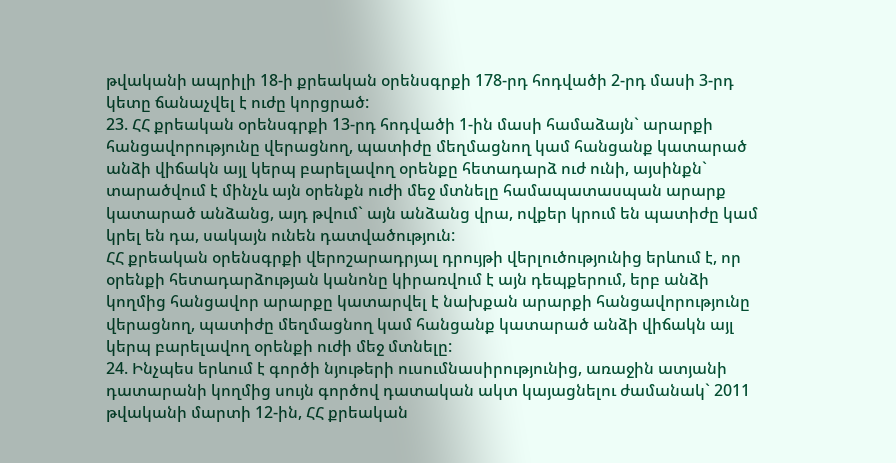թվականի ապրիլի 18-ի քրեական օրենսգրքի 178-րդ հոդվածի 2-րդ մասի 3-րդ կետը ճանաչվել է ուժը կորցրած:
23. ՀՀ քրեական օրենսգրքի 13-րդ հոդվածի 1-ին մասի համաձայն` արարքի հանցավորությունը վերացնող, պատիժը մեղմացնող կամ հանցանք կատարած անձի վիճակն այլ կերպ բարելավող օրենքը հետադարձ ուժ ունի, այսինքն` տարածվում է մինչև այն օրենքն ուժի մեջ մտնելը համապատասպան արարք կատարած անձանց, այդ թվում` այն անձանց վրա, ովքեր կրում են պատիժը կամ կրել են դա, սակայն ունեն դատվածություն:
ՀՀ քրեական օրենսգրքի վերոշարադրյալ դրույթի վերլուծությունից երևում է, որ օրենքի հետադարձության կանոնը կիրառվում է այն դեպքերում, երբ անձի կողմից հանցավոր արարքը կատարվել է նախքան արարքի հանցավորությունը վերացնող, պատիժը մեղմացնող կամ հանցանք կատարած անձի վիճակն այլ կերպ բարելավող օրենքի ուժի մեջ մտնելը:
24. Ինչպես երևում է գործի նյութերի ուսումնասիրությունից, առաջին ատյանի դատարանի կողմից սույն գործով դատական ակտ կայացնելու ժամանակ` 2011 թվականի մարտի 12-ին, ՀՀ քրեական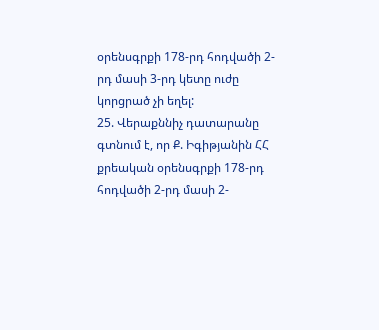օրենսգրքի 178-րդ հոդվածի 2-րդ մասի 3-րդ կետը ուժը կորցրած չի եղել:
25. Վերաքննիչ դատարանը գտնում է, որ Ք. Իգիթյանին ՀՀ քրեական օրենսգրքի 178-րդ հոդվածի 2-րդ մասի 2-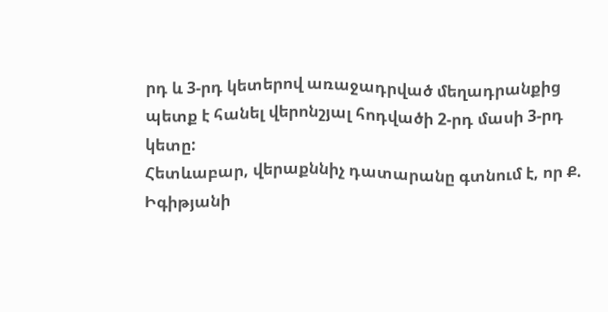րդ և 3-րդ կետերով առաջադրված մեղադրանքից պետք է հանել վերոնշյալ հոդվածի 2-րդ մասի 3-րդ կետը:
Հետևաբար, վերաքննիչ դատարանը գտնում է, որ Ք. Իգիթյանի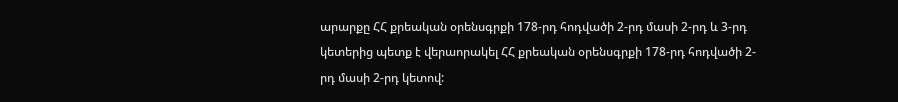արարքը ՀՀ քրեական օրենսգրքի 178-րդ հոդվածի 2-րդ մասի 2-րդ և 3-րդ կետերից պետք է վերաորակել ՀՀ քրեական օրենսգրքի 178-րդ հոդվածի 2-րդ մասի 2-րդ կետով: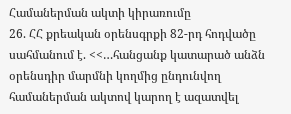Համաներման ակտի կիրառումը
26. ՀՀ քրեական օրենսգրքի 82-րդ հոդվածը սահմանում է. <<…հանցանք կատարած անձն օրենսդիր մարմնի կողմից ընդունվող համաներման ակտով կարող է ազատվել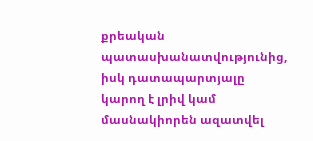քրեական պատասխանատվությունից, իսկ դատապարտյալը կարող է լրիվ կամ մասնակիորեն ազատվել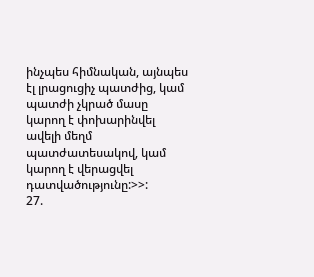ինչպես հիմնական, այնպես էլ լրացուցիչ պատժից, կամ պատժի չկրած մասը կարող է փոխարինվել ավելի մեղմ պատժատեսակով, կամ կարող է վերացվել դատվածությունը:>>:
27.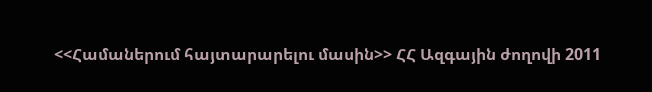<<Համաներում հայտարարելու մասին>> ՀՀ Ազգային ժողովի 2011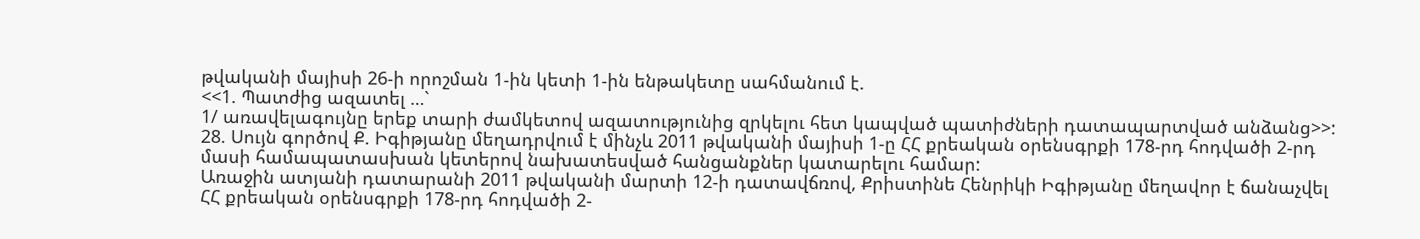թվականի մայիսի 26-ի որոշման 1-ին կետի 1-ին ենթակետը սահմանում է.
<<1. Պատժից ազատել …`
1/ առավելագույնը երեք տարի ժամկետով ազատությունից զրկելու հետ կապված պատիժների դատապարտված անձանց>>:
28. Սույն գործով Ք. Իգիթյանը մեղադրվում է մինչև 2011 թվականի մայիսի 1-ը ՀՀ քրեական օրենսգրքի 178-րդ հոդվածի 2-րդ մասի համապատասխան կետերով նախատեսված հանցանքներ կատարելու համար:
Առաջին ատյանի դատարանի 2011 թվականի մարտի 12-ի դատավճռով, Քրիստինե Հենրիկի Իգիթյանը մեղավոր է ճանաչվել ՀՀ քրեական օրենսգրքի 178-րդ հոդվածի 2-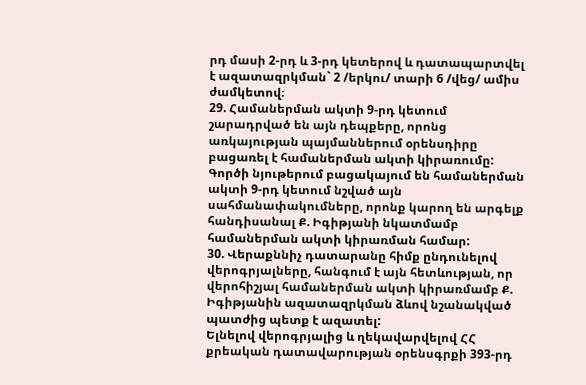րդ մասի 2-րդ և 3-րդ կետերով և դատապարտվել է ազատազրկման` 2 /երկու/ տարի 6 /վեց/ ամիս ժամկետով։
29. Համաներման ակտի 9-րդ կետում շարադրված են այն դեպքերը, որոնց առկայության պայմաններում օրենսդիրը բացառել է համաներման ակտի կիրառումը:
Գործի նյութերում բացակայում են համաներման ակտի 9-րդ կետում նշված այն սահմանափակումները, որոնք կարող են արգելք հանդիսանալ Ք. Իգիթյանի նկատմամբ համաներման ակտի կիրառման համար:
30. Վերաքննիչ դատարանը հիմք ընդունելով վերոգրյալները, հանգում է այն հետևության, որ վերոհիշյալ համաներման ակտի կիրառմամբ Ք. Իգիթյանին ազատազրկման ձևով նշանակված պատժից պետք է ազատել:
Ելնելով վերոգրյալից և ղեկավարվելով ՀՀ քրեական դատավարության օրենսգրքի 393-րդ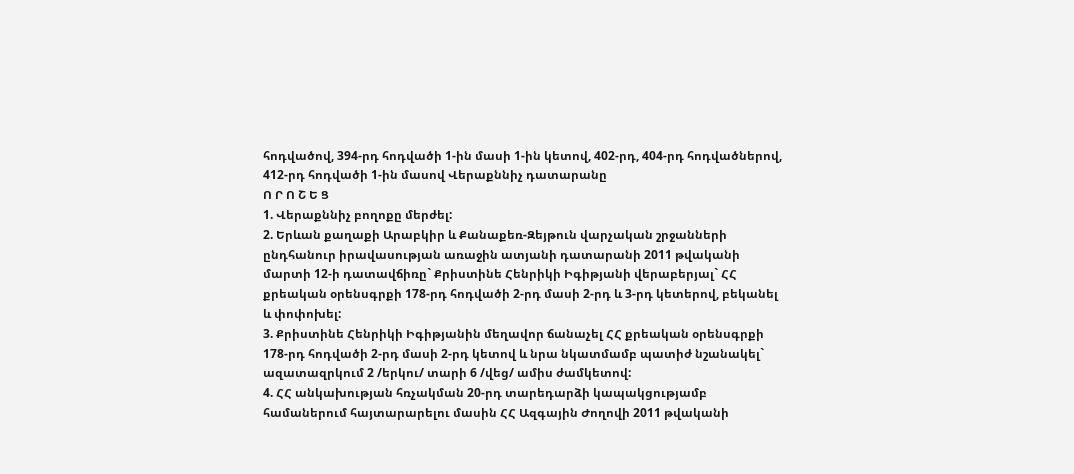հոդվածով, 394-րդ հոդվածի 1-ին մասի 1-ին կետով, 402-րդ, 404-րդ հոդվածներով, 412-րդ հոդվածի 1-ին մասով Վերաքննիչ դատարանը
Ո Ր Ո Շ Ե Ց
1. Վերաքննիչ բողոքը մերժել:
2. Երևան քաղաքի Արաբկիր և Քանաքեռ-Զեյթուն վարչական շրջանների ընդհանուր իրավասության առաջին ատյանի դատարանի 2011 թվականի մարտի 12-ի դատավճիռը` Քրիստինե Հենրիկի Իգիթյանի վերաբերյալ` ՀՀ քրեական օրենսգրքի 178-րդ հոդվածի 2-րդ մասի 2-րդ և 3-րդ կետերով, բեկանել և փոփոխել:
3. Քրիստինե Հենրիկի Իգիթյանին մեղավոր ճանաչել ՀՀ քրեական օրենսգրքի 178-րդ հոդվածի 2-րդ մասի 2-րդ կետով և նրա նկատմամբ պատիժ նշանակել` ազատազրկում 2 /երկու/ տարի 6 /վեց/ ամիս ժամկետով:
4. ՀՀ անկախության հռչակման 20-րդ տարեդարձի կապակցությամբ համաներում հայտարարելու մասին ՀՀ Ազգային Ժողովի 2011 թվականի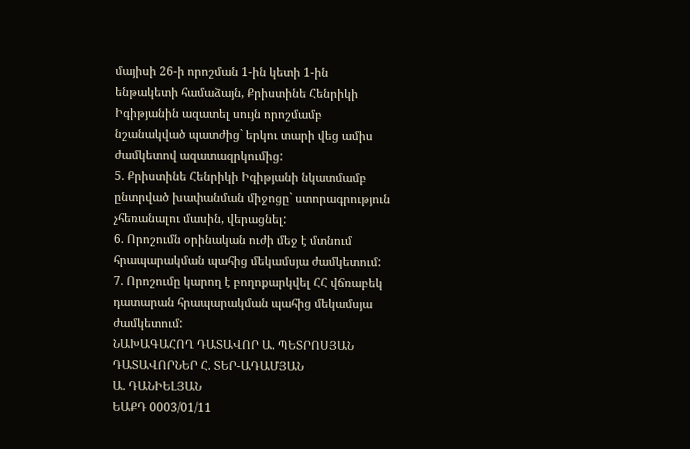մայիսի 26-ի որոշման 1-ին կետի 1-ին ենթակետի համաձայն, Քրիստինե Հենրիկի Իգիթյանին ազատել սույն որոշմամբ նշանակված պատժից` երկու տարի վեց ամիս ժամկետով ազատազրկումից:
5. Քրիստինե Հենրիկի Իգիթյանի նկատմամբ ընտրված խափանման միջոցը` ստորագրություն չհեռանալու մասին, վերացնել:
6. Որոշումն օրինական ուժի մեջ է մտնում հրապարակման պահից մեկամսյա ժամկետում:
7. Որոշումը կարող է բողոքարկվել ՀՀ վճռաբեկ դատարան հրապարակման պահից մեկամսյա ժամկետում:
ՆԱԽԱԳԱՀՈՂ ԴԱՏԱՎՈՐ Ա. ՊԵՏՐՈՍՅԱՆ
ԴԱՏԱՎՈՐՆԵՐ Հ. ՏԵՐ-ԱԴԱՄՅԱՆ
Ա. ԴԱՆԻԵԼՅԱՆ
ԵԱՔԴ 0003/01/11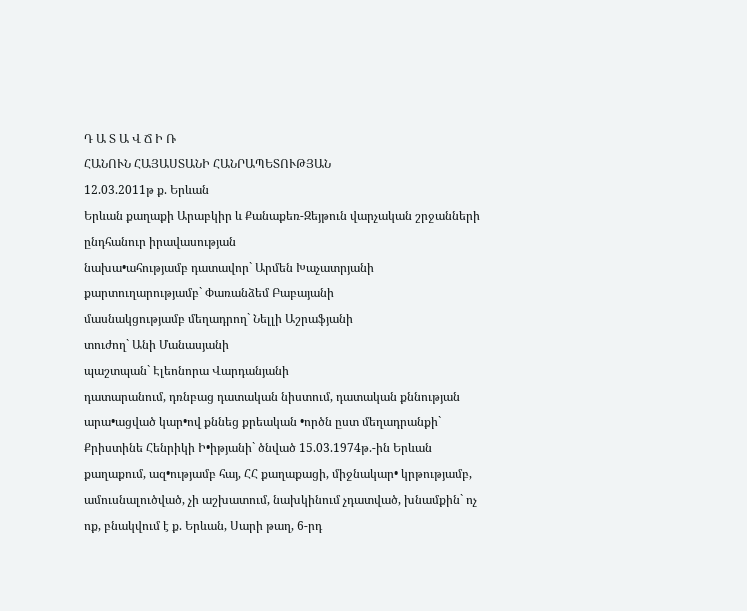Դ Ա Տ Ա Վ Ճ Ի Ռ
ՀԱՆՈՒՆ ՀԱՅԱՍՏԱՆԻ ՀԱՆՐԱՊԵՏՈՒԹՅԱՆ
12.03.2011թ ք. Երևան
Երևան քաղաքի Արաբկիր և Քանաքեռ-Զեյթուն վարչական շրջանների
ընդհանուր իրավասության
նախա•ահությամբ դատավոր` Արմեն Խաչատրյանի
քարտուղարությամբ` Փառանձեմ Բաբայանի
մասնակցությամբ մեղադրող` Նելլի Աշրաֆյանի
տուժող` Անի Մանասյանի
պաշտպան` Էլեոնորա Վարդանյանի
դատարանում, դռնբաց դատական նիստում, դատական քննության արա•ացված կար•ով քննեց քրեական •ործն ըստ մեղադրանքի`
Քրիստինե Հենրիկի Ի•իթյանի` ծնված 15.03.1974թ.-ին Երևան քաղաքում, ազ•ությամբ հայ, ՀՀ քաղաքացի, միջնակար• կրթությամբ, ամուսնալուծված, չի աշխատում, նախկինում չդատված, խնամքին` ոչ ոք, բնակվում է ք. Երևան, Սարի թաղ, 6-րդ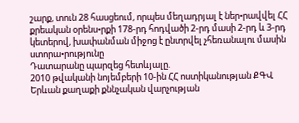շարք, տուն 28 հասցեում, որպես մեղադրյալ է ներ•րավվել ՀՀ քրեական օրենս•րքի 178-րդ հոդվածի 2-րդ մասի 2-րդ և 3-րդ կետերով, խափանման միջոց է ընտրվել չհեռանալու մասին ստորա•րությունը
Դատարանը պարզեց հետևյալը.
2010 թվականի նոյեմբերի 10-ին ՀՀ ոստիկանության ՔԳՎ Երևան քաղաքի քննչական վարչության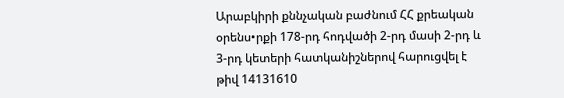Արաբկիրի քննչական բաժնում ՀՀ քրեական օրենս•րքի 178-րդ հոդվածի 2-րդ մասի 2-րդ և 3-րդ կետերի հատկանիշներով հարուցվել է թիվ 14131610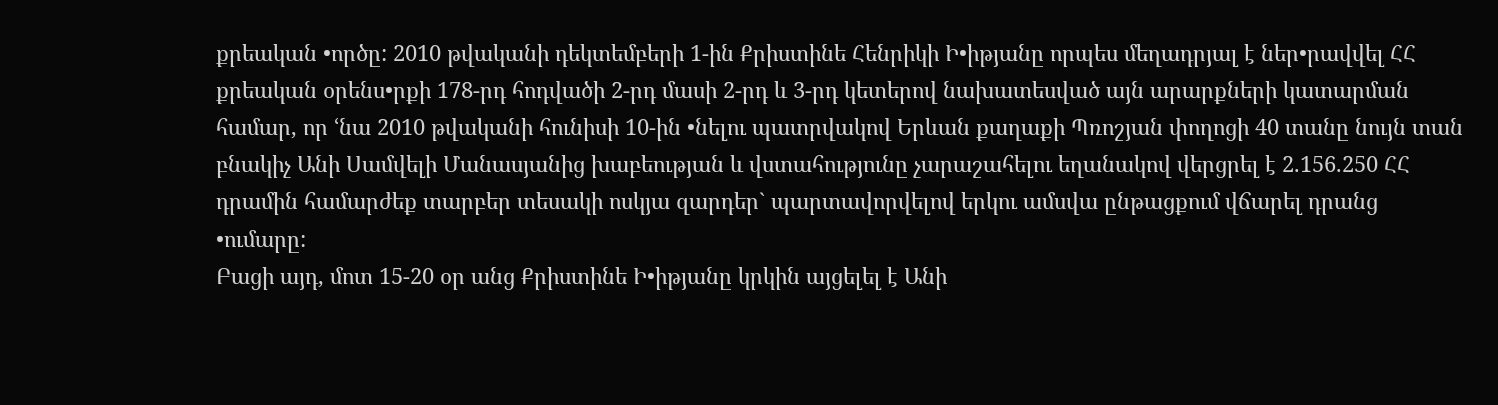քրեական •ործը: 2010 թվականի դեկտեմբերի 1-ին Քրիստինե Հենրիկի Ի•իթյանը որպես մեղադրյալ է ներ•րավվել ՀՀ քրեական օրենս•րքի 178-րդ հոդվածի 2-րդ մասի 2-րդ և 3-րդ կետերով նախատեսված այն արարքների կատարման համար, որ ՙնա 2010 թվականի հունիսի 10-ին •նելու պատրվակով Երևան քաղաքի Պռոշյան փողոցի 40 տանը նույն տան բնակիչ Անի Սամվելի Մանասյանից խաբեության և վստահությունը չարաշահելու եղանակով վերցրել է 2.156.250 ՀՀ դրամին համարժեք տարբեր տեսակի ոսկյա զարդեր` պարտավորվելով երկու ամսվա ընթացքում վճարել դրանց •ումարը:
Բացի այդ, մոտ 15-20 օր անց Քրիստինե Ի•իթյանը կրկին այցելել է Անի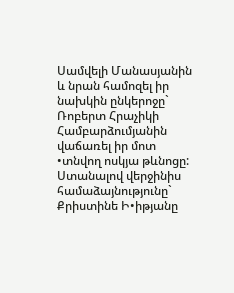Սամվելի Մանասյանին և նրան համոզել իր նախկին ընկերոջը` Ռոբերտ Հրաչիկի Համբարձումյանին վաճառել իր մոտ •տնվող ոսկյա թևնոցը: Ստանալով վերջինիս համաձայնությունը` Քրիստինե Ի•իթյանը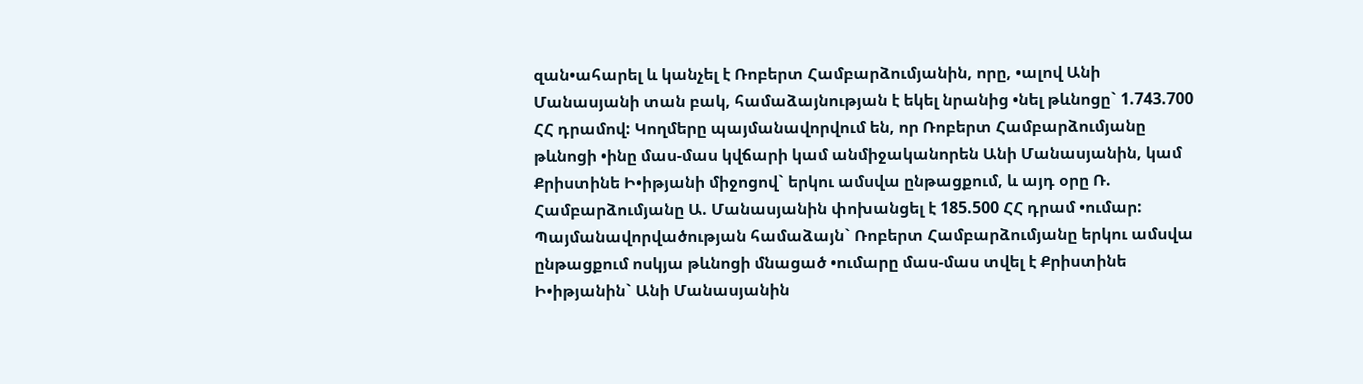զան•ահարել և կանչել է Ռոբերտ Համբարձումյանին, որը, •ալով Անի Մանասյանի տան բակ, համաձայնության է եկել նրանից •նել թևնոցը` 1.743.700 ՀՀ դրամով: Կողմերը պայմանավորվում են, որ Ռոբերտ Համբարձումյանը թևնոցի •ինը մաս-մաս կվճարի կամ անմիջականորեն Անի Մանասյանին, կամ Քրիստինե Ի•իթյանի միջոցով` երկու ամսվա ընթացքում, և այդ օրը Ռ. Համբարձումյանը Ա. Մանասյանին փոխանցել է 185.500 ՀՀ դրամ •ումար: Պայմանավորվածության համաձայն` Ռոբերտ Համբարձումյանը երկու ամսվա ընթացքում ոսկյա թևնոցի մնացած •ումարը մաս-մաս տվել է Քրիստինե Ի•իթյանին` Անի Մանասյանին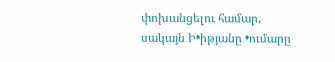փոխանցելու համար, սակայն Ի•իթյանը •ումարը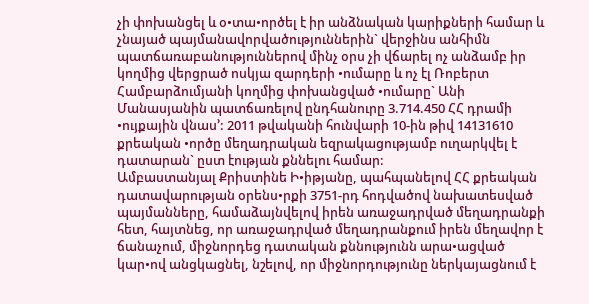չի փոխանցել և օ•տա•ործել է իր անձնական կարիքների համար և չնայած պայմանավորվածություններին` վերջինս անհիմն պատճառաբանություններով մինչ օրս չի վճարել ոչ անձամբ իր կողմից վերցրած ոսկյա զարդերի •ումարը և ոչ էլ Ռոբերտ Համբարձումյանի կողմից փոխանցված •ումարը` Անի Մանասյանին պատճառելով ընդհանուրը 3.714.450 ՀՀ դրամի •ույքային վնաս՚: 2011 թվականի հունվարի 10-ին թիվ 14131610 քրեական •ործը մեղադրական եզրակացությամբ ուղարկվել է դատարան` ըստ էության քննելու համար:
Ամբաստանյալ Քրիստինե Ի•իթյանը, պահպանելով ՀՀ քրեական դատավարության օրենս•րքի 3751-րդ հոդվածով նախատեսված պայմանները, համաձայնվելով իրեն առաջադրված մեղադրանքի հետ, հայտնեց, որ առաջադրված մեղադրանքում իրեն մեղավոր է ճանաչում, միջնորդեց դատական քննությունն արա•ացված կար•ով անցկացնել, նշելով, որ միջնորդությունը ներկայացնում է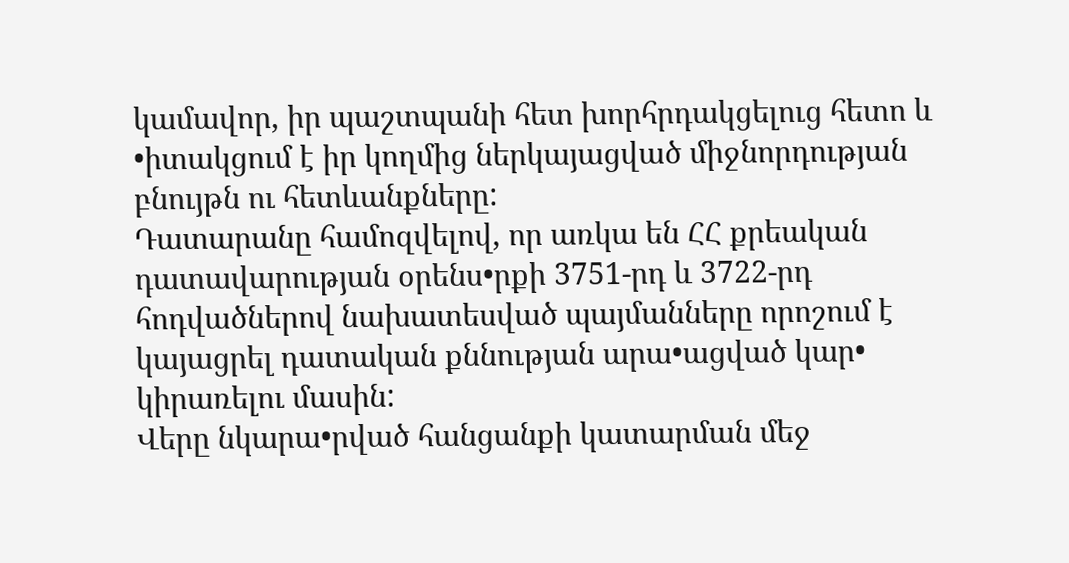կամավոր, իր պաշտպանի հետ խորհրդակցելուց հետո և •իտակցում է իր կողմից ներկայացված միջնորդության բնույթն ու հետևանքները:
Դատարանը համոզվելով, որ առկա են ՀՀ քրեական դատավարության օրենս•րքի 3751-րդ և 3722-րդ հոդվածներով նախատեսված պայմանները որոշում է կայացրել դատական քննության արա•ացված կար• կիրառելու մասին:
Վերը նկարա•րված հանցանքի կատարման մեջ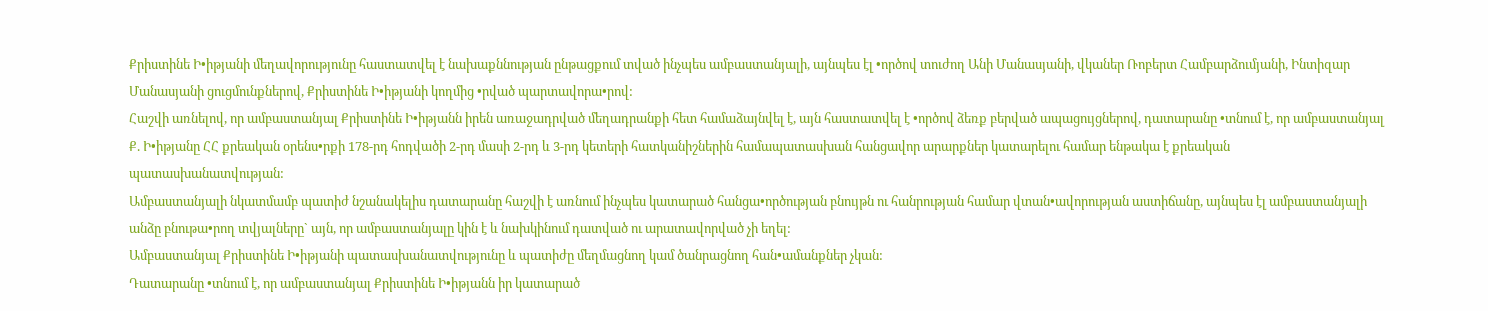Քրիստինե Ի•իթյանի մեղավորությունը հաստատվել է նախաքննության ընթացքում տված ինչպես ամբաստանյալի, այնպես էլ •ործով տուժող Անի Մանասյանի, վկաներ Ռոբերտ Համբարձումյանի, Ինտիզար Մանասյանի ցուցմունքներով, Քրիստինե Ի•իթյանի կողմից •րված պարտավորա•րով:
Հաշվի առնելով, որ ամբաստանյալ Քրիստինե Ի•իթյանն իրեն առաջադրված մեղադրանքի հետ համաձայնվել է, այն հաստատվել է •ործով ձեռք բերված ապացույցներով, դատարանը •տնում է, որ ամբաստանյալ Ք. Ի•իթյանը ՀՀ քրեական օրենս•րքի 178-րդ հոդվածի 2-րդ մասի 2-րդ և 3-րդ կետերի հատկանիշներին համապատասխան հանցավոր արարքներ կատարելու համար ենթակա է քրեական պատասխանատվության:
Ամբաստանյալի նկատմամբ պատիժ նշանակելիս դատարանը հաշվի է առնում ինչպես կատարած հանցա•ործության բնույթն ու հանրության համար վտան•ավորության աստիճանը, այնպես էլ ամբաստանյալի անձը բնութա•րող տվյալները` այն, որ ամբաստանյալը կին է և նախկինում դատված ու արատավորված չի եղել:
Ամբաստանյալ Քրիստինե Ի•իթյանի պատասխանատվությունը և պատիժը մեղմացնող կամ ծանրացնող հան•ամանքներ չկան:
Դատարանը •տնում է, որ ամբաստանյալ Քրիստինե Ի•իթյանն իր կատարած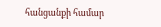հանցանքի համար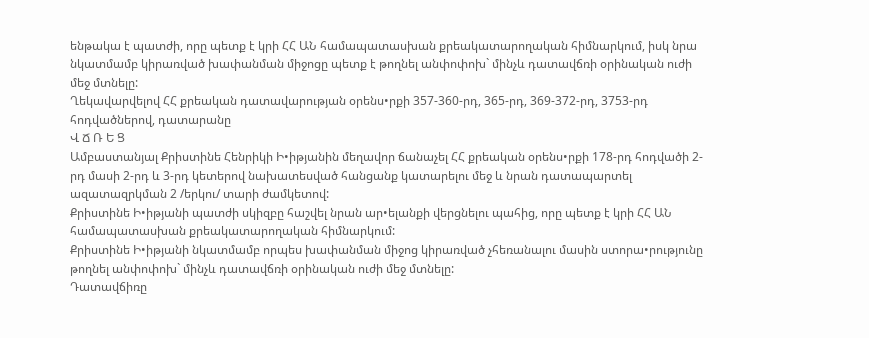ենթակա է պատժի, որը պետք է կրի ՀՀ ԱՆ համապատասխան քրեակատարողական հիմնարկում, իսկ նրա նկատմամբ կիրառված խափանման միջոցը պետք է թողնել անփոփոխ` մինչև դատավճռի օրինական ուժի մեջ մտնելը:
Ղեկավարվելով ՀՀ քրեական դատավարության օրենս•րքի 357-360-րդ, 365-րդ, 369-372-րդ, 3753-րդ հոդվածներով, դատարանը
Վ Ճ Ռ Ե Ց
Ամբաստանյալ Քրիստինե Հենրիկի Ի•իթյանին մեղավոր ճանաչել ՀՀ քրեական օրենս•րքի 178-րդ հոդվածի 2-րդ մասի 2-րդ և 3-րդ կետերով նախատեսված հանցանք կատարելու մեջ և նրան դատապարտել ազատազրկման 2 /երկու/ տարի ժամկետով:
Քրիստինե Ի•իթյանի պատժի սկիզբը հաշվել նրան ար•ելանքի վերցնելու պահից, որը պետք է կրի ՀՀ ԱՆ համապատասխան քրեակատարողական հիմնարկում:
Քրիստինե Ի•իթյանի նկատմամբ որպես խափանման միջոց կիրառված չհեռանալու մասին ստորա•րությունը թողնել անփոփոխ` մինչև դատավճռի օրինական ուժի մեջ մտնելը:
Դատավճիռը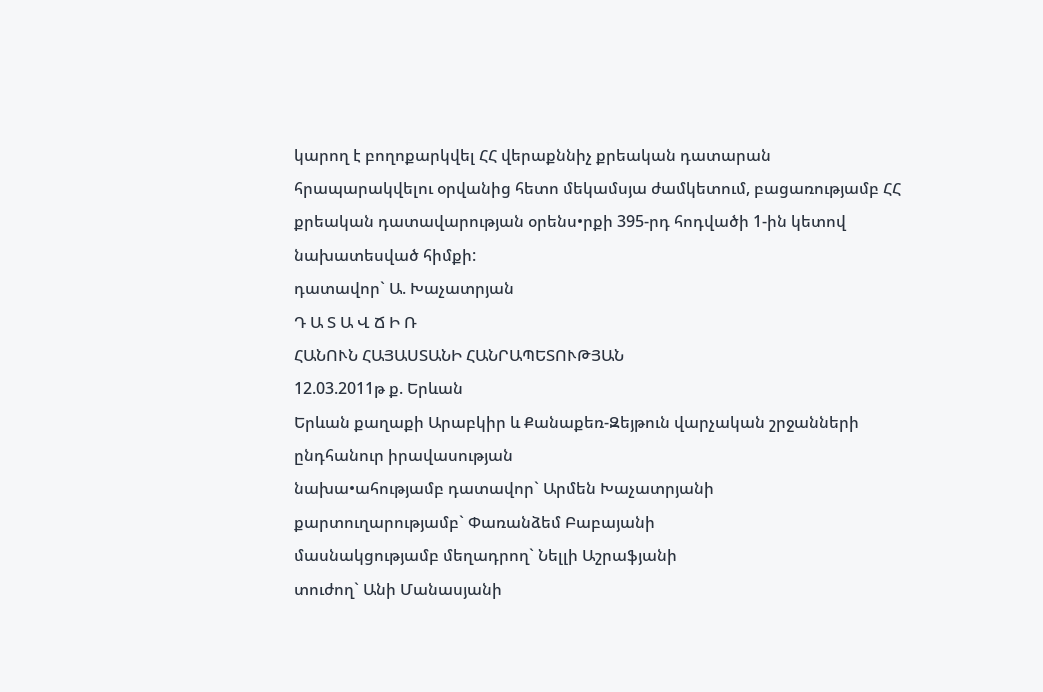կարող է բողոքարկվել ՀՀ վերաքննիչ քրեական դատարան հրապարակվելու օրվանից հետո մեկամսյա ժամկետում, բացառությամբ ՀՀ քրեական դատավարության օրենս•րքի 395-րդ հոդվածի 1-ին կետով նախատեսված հիմքի:
դատավոր` Ա. Խաչատրյան
Դ Ա Տ Ա Վ Ճ Ի Ռ
ՀԱՆՈՒՆ ՀԱՅԱՍՏԱՆԻ ՀԱՆՐԱՊԵՏՈՒԹՅԱՆ
12.03.2011թ ք. Երևան
Երևան քաղաքի Արաբկիր և Քանաքեռ-Զեյթուն վարչական շրջանների
ընդհանուր իրավասության
նախա•ահությամբ դատավոր` Արմեն Խաչատրյանի
քարտուղարությամբ` Փառանձեմ Բաբայանի
մասնակցությամբ մեղադրող` Նելլի Աշրաֆյանի
տուժող` Անի Մանասյանի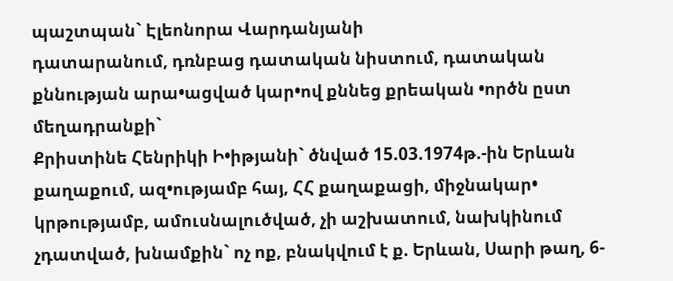պաշտպան` Էլեոնորա Վարդանյանի
դատարանում, դռնբաց դատական նիստում, դատական քննության արա•ացված կար•ով քննեց քրեական •ործն ըստ մեղադրանքի`
Քրիստինե Հենրիկի Ի•իթյանի` ծնված 15.03.1974թ.-ին Երևան քաղաքում, ազ•ությամբ հայ, ՀՀ քաղաքացի, միջնակար• կրթությամբ, ամուսնալուծված, չի աշխատում, նախկինում չդատված, խնամքին` ոչ ոք, բնակվում է ք. Երևան, Սարի թաղ, 6-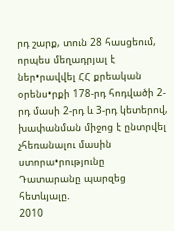րդ շարք, տուն 28 հասցեում, որպես մեղադրյալ է ներ•րավվել ՀՀ քրեական օրենս•րքի 178-րդ հոդվածի 2-րդ մասի 2-րդ և 3-րդ կետերով, խափանման միջոց է ընտրվել չհեռանալու մասին ստորա•րությունը
Դատարանը պարզեց հետևյալը.
2010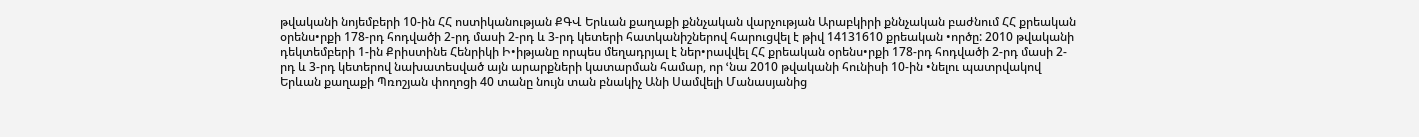թվականի նոյեմբերի 10-ին ՀՀ ոստիկանության ՔԳՎ Երևան քաղաքի քննչական վարչության Արաբկիրի քննչական բաժնում ՀՀ քրեական օրենս•րքի 178-րդ հոդվածի 2-րդ մասի 2-րդ և 3-րդ կետերի հատկանիշներով հարուցվել է թիվ 14131610 քրեական •ործը: 2010 թվականի դեկտեմբերի 1-ին Քրիստինե Հենրիկի Ի•իթյանը որպես մեղադրյալ է ներ•րավվել ՀՀ քրեական օրենս•րքի 178-րդ հոդվածի 2-րդ մասի 2-րդ և 3-րդ կետերով նախատեսված այն արարքների կատարման համար, որ ՙնա 2010 թվականի հունիսի 10-ին •նելու պատրվակով Երևան քաղաքի Պռոշյան փողոցի 40 տանը նույն տան բնակիչ Անի Սամվելի Մանասյանից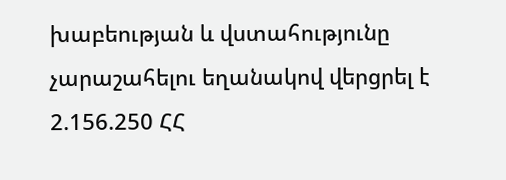խաբեության և վստահությունը չարաշահելու եղանակով վերցրել է 2.156.250 ՀՀ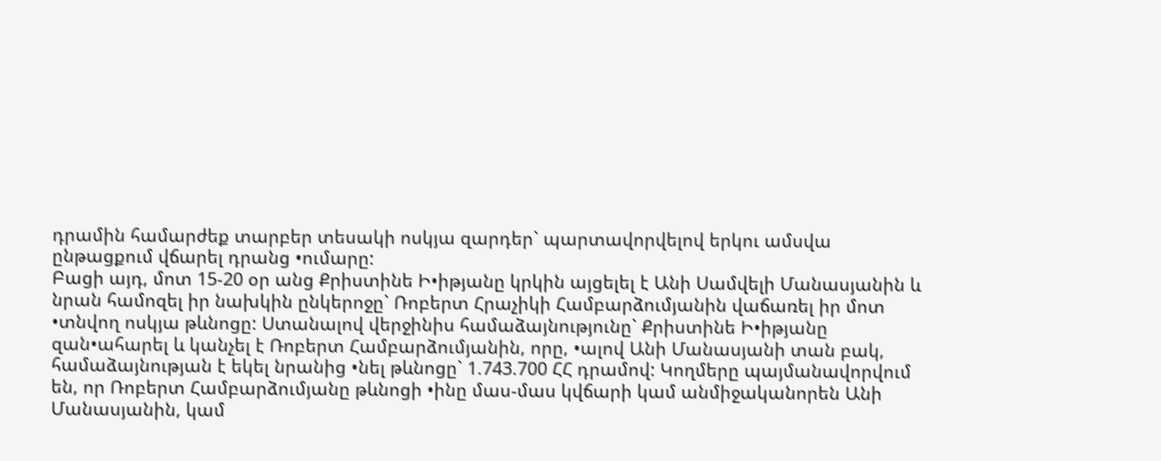դրամին համարժեք տարբեր տեսակի ոսկյա զարդեր` պարտավորվելով երկու ամսվա ընթացքում վճարել դրանց •ումարը:
Բացի այդ, մոտ 15-20 օր անց Քրիստինե Ի•իթյանը կրկին այցելել է Անի Սամվելի Մանասյանին և նրան համոզել իր նախկին ընկերոջը` Ռոբերտ Հրաչիկի Համբարձումյանին վաճառել իր մոտ •տնվող ոսկյա թևնոցը: Ստանալով վերջինիս համաձայնությունը` Քրիստինե Ի•իթյանը զան•ահարել և կանչել է Ռոբերտ Համբարձումյանին, որը, •ալով Անի Մանասյանի տան բակ, համաձայնության է եկել նրանից •նել թևնոցը` 1.743.700 ՀՀ դրամով: Կողմերը պայմանավորվում են, որ Ռոբերտ Համբարձումյանը թևնոցի •ինը մաս-մաս կվճարի կամ անմիջականորեն Անի Մանասյանին, կամ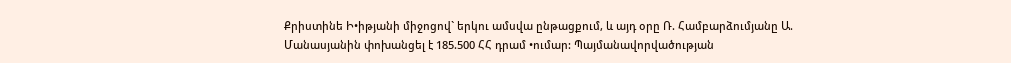Քրիստինե Ի•իթյանի միջոցով` երկու ամսվա ընթացքում, և այդ օրը Ռ. Համբարձումյանը Ա. Մանասյանին փոխանցել է 185.500 ՀՀ դրամ •ումար: Պայմանավորվածության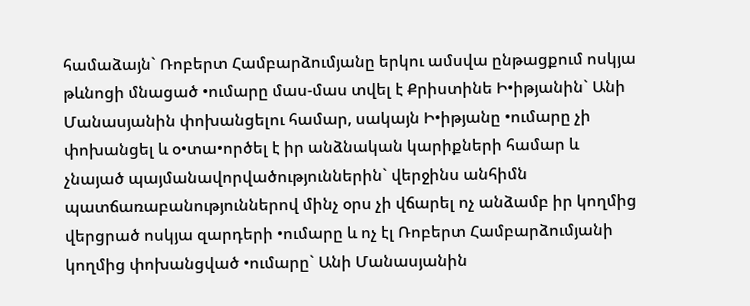համաձայն` Ռոբերտ Համբարձումյանը երկու ամսվա ընթացքում ոսկյա թևնոցի մնացած •ումարը մաս-մաս տվել է Քրիստինե Ի•իթյանին` Անի Մանասյանին փոխանցելու համար, սակայն Ի•իթյանը •ումարը չի փոխանցել և օ•տա•ործել է իր անձնական կարիքների համար և չնայած պայմանավորվածություններին` վերջինս անհիմն պատճառաբանություններով մինչ օրս չի վճարել ոչ անձամբ իր կողմից վերցրած ոսկյա զարդերի •ումարը և ոչ էլ Ռոբերտ Համբարձումյանի կողմից փոխանցված •ումարը` Անի Մանասյանին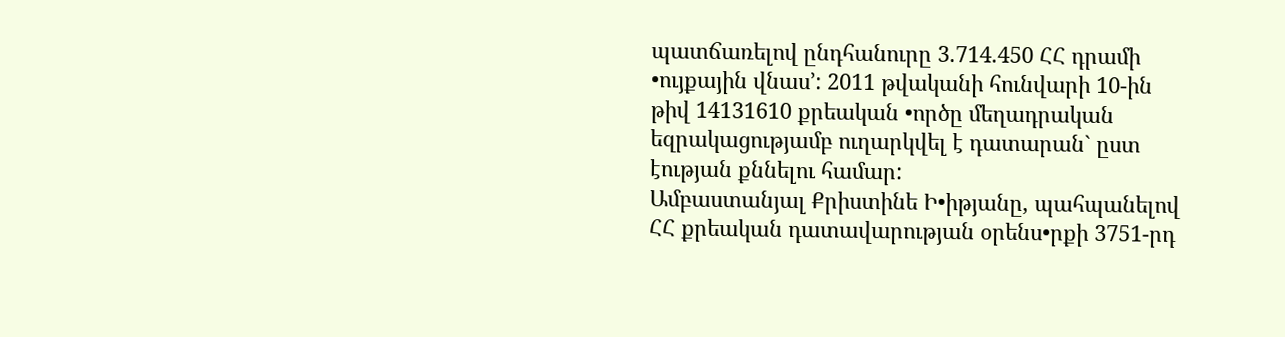պատճառելով ընդհանուրը 3.714.450 ՀՀ դրամի •ույքային վնաս՚: 2011 թվականի հունվարի 10-ին թիվ 14131610 քրեական •ործը մեղադրական եզրակացությամբ ուղարկվել է դատարան` ըստ էության քննելու համար:
Ամբաստանյալ Քրիստինե Ի•իթյանը, պահպանելով ՀՀ քրեական դատավարության օրենս•րքի 3751-րդ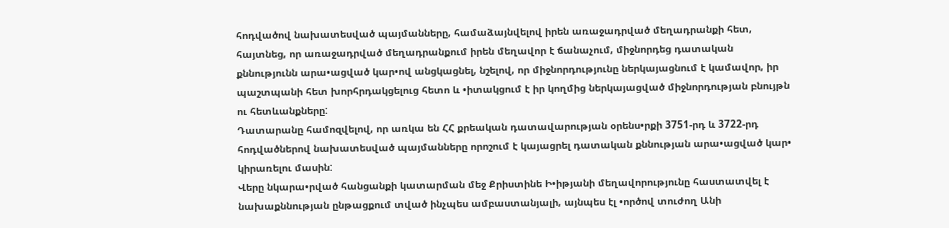հոդվածով նախատեսված պայմանները, համաձայնվելով իրեն առաջադրված մեղադրանքի հետ, հայտնեց, որ առաջադրված մեղադրանքում իրեն մեղավոր է ճանաչում, միջնորդեց դատական քննությունն արա•ացված կար•ով անցկացնել, նշելով, որ միջնորդությունը ներկայացնում է կամավոր, իր պաշտպանի հետ խորհրդակցելուց հետո և •իտակցում է իր կողմից ներկայացված միջնորդության բնույթն ու հետևանքները:
Դատարանը համոզվելով, որ առկա են ՀՀ քրեական դատավարության օրենս•րքի 3751-րդ և 3722-րդ հոդվածներով նախատեսված պայմանները որոշում է կայացրել դատական քննության արա•ացված կար• կիրառելու մասին:
Վերը նկարա•րված հանցանքի կատարման մեջ Քրիստինե Ի•իթյանի մեղավորությունը հաստատվել է նախաքննության ընթացքում տված ինչպես ամբաստանյալի, այնպես էլ •ործով տուժող Անի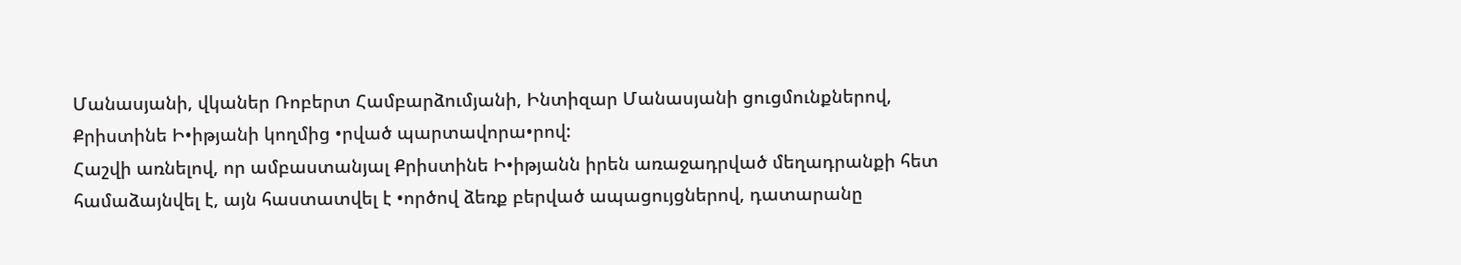Մանասյանի, վկաներ Ռոբերտ Համբարձումյանի, Ինտիզար Մանասյանի ցուցմունքներով, Քրիստինե Ի•իթյանի կողմից •րված պարտավորա•րով:
Հաշվի առնելով, որ ամբաստանյալ Քրիստինե Ի•իթյանն իրեն առաջադրված մեղադրանքի հետ համաձայնվել է, այն հաստատվել է •ործով ձեռք բերված ապացույցներով, դատարանը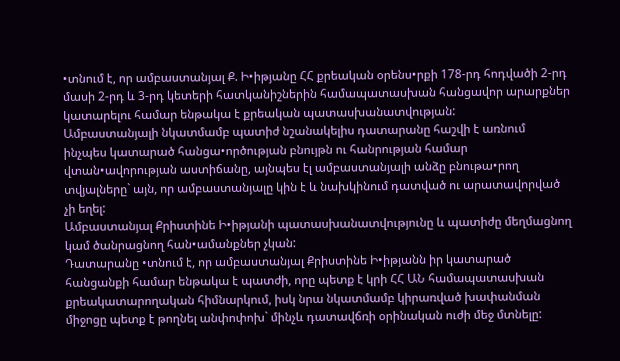•տնում է, որ ամբաստանյալ Ք. Ի•իթյանը ՀՀ քրեական օրենս•րքի 178-րդ հոդվածի 2-րդ մասի 2-րդ և 3-րդ կետերի հատկանիշներին համապատասխան հանցավոր արարքներ կատարելու համար ենթակա է քրեական պատասխանատվության:
Ամբաստանյալի նկատմամբ պատիժ նշանակելիս դատարանը հաշվի է առնում ինչպես կատարած հանցա•ործության բնույթն ու հանրության համար վտան•ավորության աստիճանը, այնպես էլ ամբաստանյալի անձը բնութա•րող տվյալները` այն, որ ամբաստանյալը կին է և նախկինում դատված ու արատավորված չի եղել:
Ամբաստանյալ Քրիստինե Ի•իթյանի պատասխանատվությունը և պատիժը մեղմացնող կամ ծանրացնող հան•ամանքներ չկան:
Դատարանը •տնում է, որ ամբաստանյալ Քրիստինե Ի•իթյանն իր կատարած հանցանքի համար ենթակա է պատժի, որը պետք է կրի ՀՀ ԱՆ համապատասխան քրեակատարողական հիմնարկում, իսկ նրա նկատմամբ կիրառված խափանման միջոցը պետք է թողնել անփոփոխ` մինչև դատավճռի օրինական ուժի մեջ մտնելը: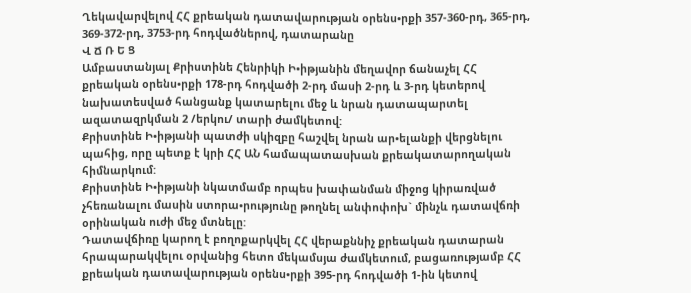Ղեկավարվելով ՀՀ քրեական դատավարության օրենս•րքի 357-360-րդ, 365-րդ, 369-372-րդ, 3753-րդ հոդվածներով, դատարանը
Վ Ճ Ռ Ե Ց
Ամբաստանյալ Քրիստինե Հենրիկի Ի•իթյանին մեղավոր ճանաչել ՀՀ քրեական օրենս•րքի 178-րդ հոդվածի 2-րդ մասի 2-րդ և 3-րդ կետերով նախատեսված հանցանք կատարելու մեջ և նրան դատապարտել ազատազրկման 2 /երկու/ տարի ժամկետով:
Քրիստինե Ի•իթյանի պատժի սկիզբը հաշվել նրան ար•ելանքի վերցնելու պահից, որը պետք է կրի ՀՀ ԱՆ համապատասխան քրեակատարողական հիմնարկում:
Քրիստինե Ի•իթյանի նկատմամբ որպես խափանման միջոց կիրառված չհեռանալու մասին ստորա•րությունը թողնել անփոփոխ` մինչև դատավճռի օրինական ուժի մեջ մտնելը:
Դատավճիռը կարող է բողոքարկվել ՀՀ վերաքննիչ քրեական դատարան հրապարակվելու օրվանից հետո մեկամսյա ժամկետում, բացառությամբ ՀՀ քրեական դատավարության օրենս•րքի 395-րդ հոդվածի 1-ին կետով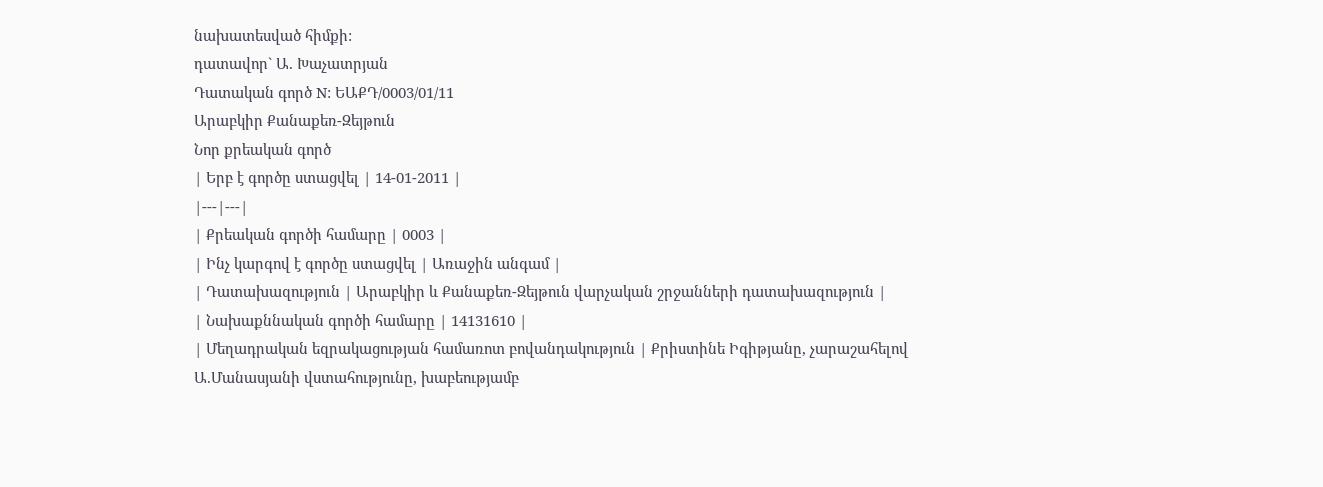նախատեսված հիմքի:
դատավոր` Ա. Խաչատրյան
Դատական գործ N: ԵԱՔԴ/0003/01/11
Արաբկիր Քանաքեռ-Զեյթուն
Նոր քրեական գործ
| Երբ է գործը ստացվել | 14-01-2011 |
|---|---|
| Քրեական գործի համարը | 0003 |
| Ինչ կարգով է գործը ստացվել | Առաջին անգամ |
| Դատախազություն | Արաբկիր և Քանաքեռ-Զեյթուն վարչական շրջանների դատախազություն |
| Նախաքննական գործի համարը | 14131610 |
| Մեղադրական եզրակացության համառոտ բովանդակություն | Քրիստինե Իգիթյանը, չարաշահելով Ա.Մանասյանի վստահությունը, խաբեությամբ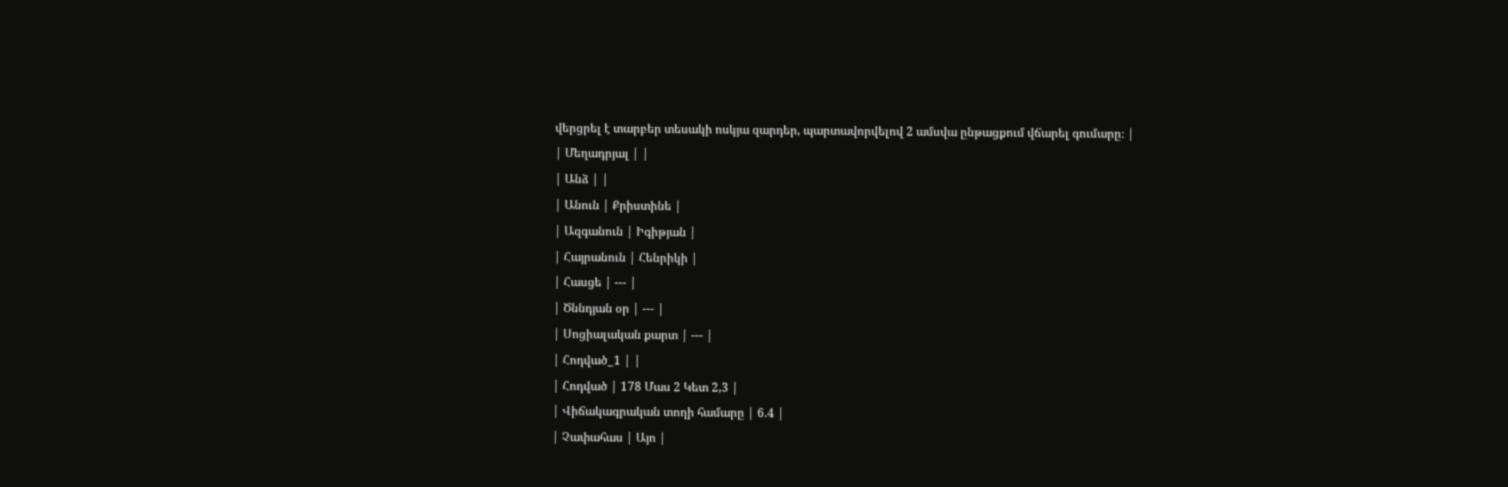վերցրել է տարբեր տեսակի ոսկյա զարդեր, պարտավորվելով 2 ամսվա ընթացքում վճարել գումարը։ |
| Մեղադրյալ | |
| Անձ | |
| Անուն | Քրիստինե |
| Ազգանուն | Իգիթյան |
| Հայրանուն | Հենրիկի |
| Հասցե | --- |
| Ծննդյան օր | --- |
| Սոցիալական քարտ | --- |
| Հոդված_1 | |
| Հոդված | 178 Մաս 2 Կետ 2,3 |
| Վիճակագրական տողի համարը | 6.4 |
| Չափահաս | Այո |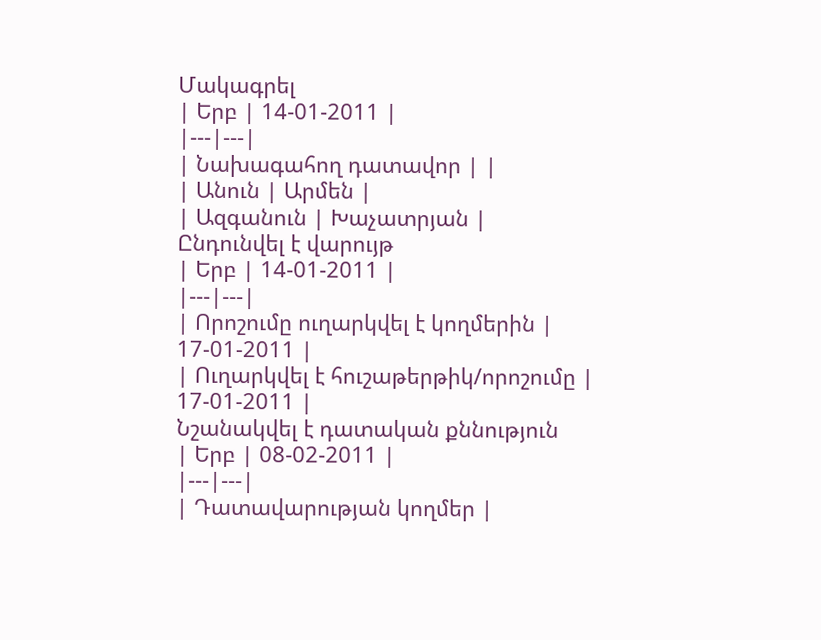Մակագրել
| Երբ | 14-01-2011 |
|---|---|
| Նախագահող դատավոր | |
| Անուն | Արմեն |
| Ազգանուն | Խաչատրյան |
Ընդունվել է վարույթ
| Երբ | 14-01-2011 |
|---|---|
| Որոշումը ուղարկվել է կողմերին | 17-01-2011 |
| Ուղարկվել է հուշաթերթիկ/որոշումը | 17-01-2011 |
Նշանակվել է դատական քննություն
| Երբ | 08-02-2011 |
|---|---|
| Դատավարության կողմեր |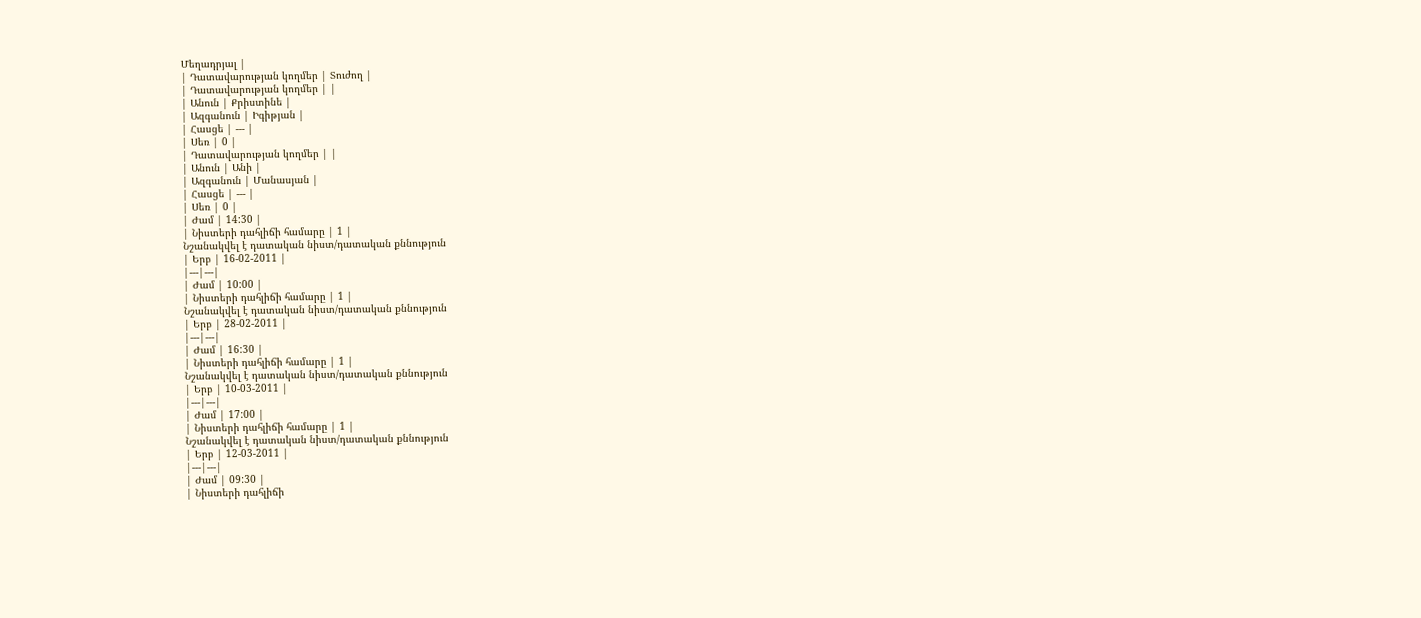Մեղադրյալ |
| Դատավարության կողմեր | Տուժող |
| Դատավարության կողմեր | |
| Անուն | Քրիստինե |
| Ազգանուն | Իգիթյան |
| Հասցե | --- |
| Սեռ | 0 |
| Դատավարության կողմեր | |
| Անուն | Անի |
| Ազգանուն | Մանասյան |
| Հասցե | --- |
| Սեռ | 0 |
| Ժամ | 14:30 |
| Նիստերի դահլիճի համարը | 1 |
Նշանակվել է դատական նիստ/դատական քննություն
| Երբ | 16-02-2011 |
|---|---|
| Ժամ | 10:00 |
| Նիստերի դահլիճի համարը | 1 |
Նշանակվել է դատական նիստ/դատական քննություն
| Երբ | 28-02-2011 |
|---|---|
| Ժամ | 16:30 |
| Նիստերի դահլիճի համարը | 1 |
Նշանակվել է դատական նիստ/դատական քննություն
| Երբ | 10-03-2011 |
|---|---|
| Ժամ | 17:00 |
| Նիստերի դահլիճի համարը | 1 |
Նշանակվել է դատական նիստ/դատական քննություն
| Երբ | 12-03-2011 |
|---|---|
| Ժամ | 09:30 |
| Նիստերի դահլիճի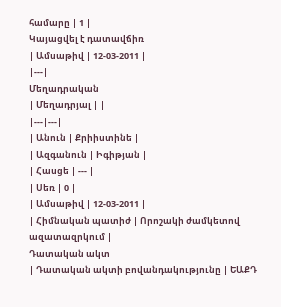համարը | 1 |
Կայացվել է դատավճիռ
| Ամսաթիվ | 12-03-2011 |
|---|
Մեղադրական
| Մեղադրյալ | |
|---|---|
| Անուն | Քրիիստինե |
| Ազգանուն | Իգիթյան |
| Հասցե | --- |
| Սեռ | 0 |
| Ամսաթիվ | 12-03-2011 |
| Հիմնական պատիժ | Որոշակի ժամկետով ազատազրկում |
Դատական ակտ
| Դատական ակտի բովանդակությունը | ԵԱՔԴ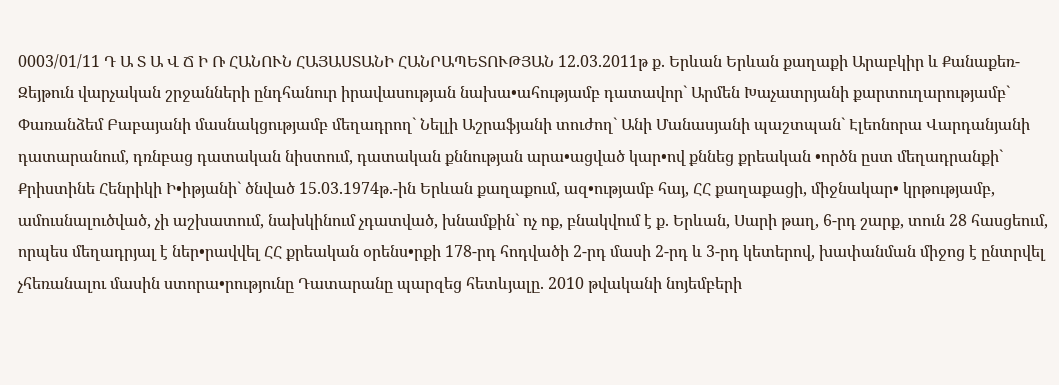0003/01/11 Դ Ա Տ Ա Վ Ճ Ի Ռ ՀԱՆՈՒՆ ՀԱՅԱՍՏԱՆԻ ՀԱՆՐԱՊԵՏՈՒԹՅԱՆ 12.03.2011թ ք. Երևան Երևան քաղաքի Արաբկիր և Քանաքեռ-Զեյթուն վարչական շրջանների ընդհանուր իրավասության նախա•ահությամբ դատավոր` Արմեն Խաչատրյանի քարտուղարությամբ` Փառանձեմ Բաբայանի մասնակցությամբ մեղադրող` Նելլի Աշրաֆյանի տուժող` Անի Մանասյանի պաշտպան` Էլեոնորա Վարդանյանի դատարանում, դռնբաց դատական նիստում, դատական քննության արա•ացված կար•ով քննեց քրեական •ործն ըստ մեղադրանքի` Քրիստինե Հենրիկի Ի•իթյանի` ծնված 15.03.1974թ.-ին Երևան քաղաքում, ազ•ությամբ հայ, ՀՀ քաղաքացի, միջնակար• կրթությամբ, ամուսնալուծված, չի աշխատում, նախկինում չդատված, խնամքին` ոչ ոք, բնակվում է ք. Երևան, Սարի թաղ, 6-րդ շարք, տուն 28 հասցեում, որպես մեղադրյալ է ներ•րավվել ՀՀ քրեական օրենս•րքի 178-րդ հոդվածի 2-րդ մասի 2-րդ և 3-րդ կետերով, խափանման միջոց է ընտրվել չհեռանալու մասին ստորա•րությունը Դատարանը պարզեց հետևյալը. 2010 թվականի նոյեմբերի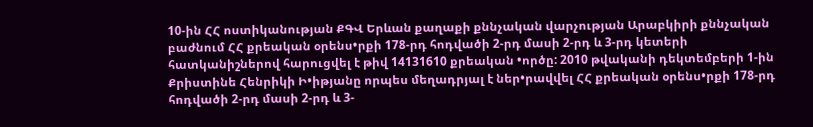10-ին ՀՀ ոստիկանության ՔԳՎ Երևան քաղաքի քննչական վարչության Արաբկիրի քննչական բաժնում ՀՀ քրեական օրենս•րքի 178-րդ հոդվածի 2-րդ մասի 2-րդ և 3-րդ կետերի հատկանիշներով հարուցվել է թիվ 14131610 քրեական •ործը: 2010 թվականի դեկտեմբերի 1-ին Քրիստինե Հենրիկի Ի•իթյանը որպես մեղադրյալ է ներ•րավվել ՀՀ քրեական օրենս•րքի 178-րդ հոդվածի 2-րդ մասի 2-րդ և 3-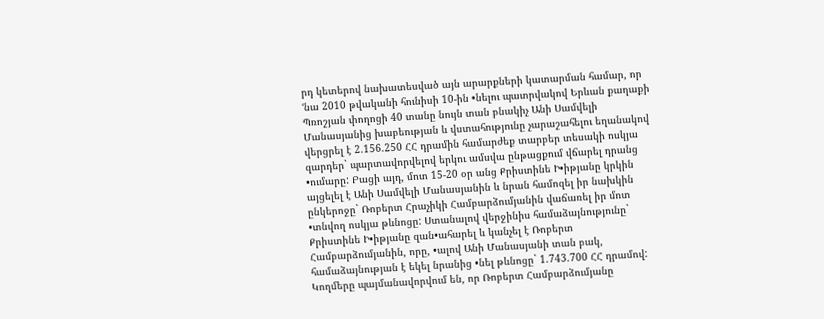րդ կետերով նախատեսված այն արարքների կատարման համար, որ ՙնա 2010 թվականի հունիսի 10-ին •նելու պատրվակով Երևան քաղաքի Պռոշյան փողոցի 40 տանը նույն տան բնակիչ Անի Սամվելի Մանասյանից խաբեության և վստահությունը չարաշահելու եղանակով վերցրել է 2.156.250 ՀՀ դրամին համարժեք տարբեր տեսակի ոսկյա զարդեր` պարտավորվելով երկու ամսվա ընթացքում վճարել դրանց •ումարը: Բացի այդ, մոտ 15-20 օր անց Քրիստինե Ի•իթյանը կրկին այցելել է Անի Սամվելի Մանասյանին և նրան համոզել իր նախկին ընկերոջը` Ռոբերտ Հրաչիկի Համբարձումյանին վաճառել իր մոտ •տնվող ոսկյա թևնոցը: Ստանալով վերջինիս համաձայնությունը` Քրիստինե Ի•իթյանը զան•ահարել և կանչել է Ռոբերտ Համբարձումյանին, որը, •ալով Անի Մանասյանի տան բակ, համաձայնության է եկել նրանից •նել թևնոցը` 1.743.700 ՀՀ դրամով: Կողմերը պայմանավորվում են, որ Ռոբերտ Համբարձումյանը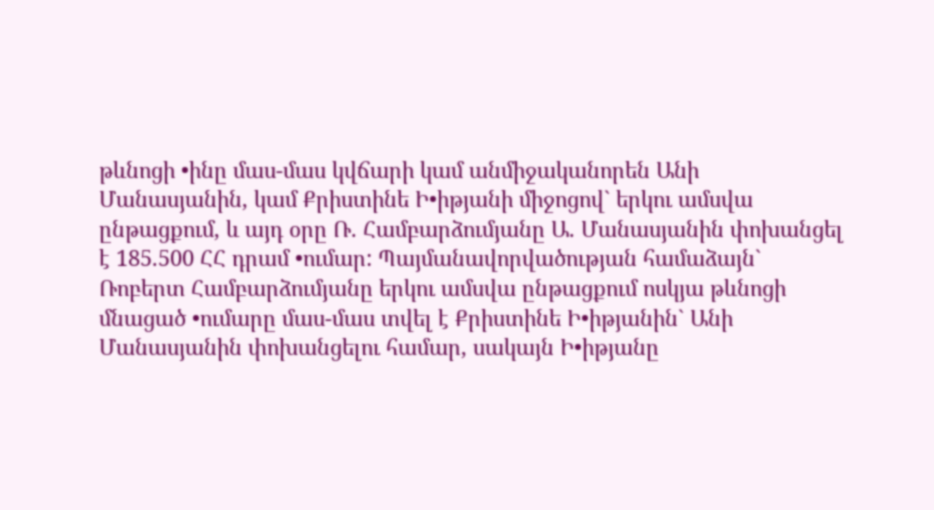թևնոցի •ինը մաս-մաս կվճարի կամ անմիջականորեն Անի Մանասյանին, կամ Քրիստինե Ի•իթյանի միջոցով` երկու ամսվա ընթացքում, և այդ օրը Ռ. Համբարձումյանը Ա. Մանասյանին փոխանցել է 185.500 ՀՀ դրամ •ումար: Պայմանավորվածության համաձայն` Ռոբերտ Համբարձումյանը երկու ամսվա ընթացքում ոսկյա թևնոցի մնացած •ումարը մաս-մաս տվել է Քրիստինե Ի•իթյանին` Անի Մանասյանին փոխանցելու համար, սակայն Ի•իթյանը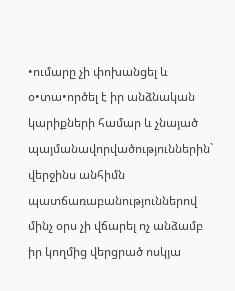•ումարը չի փոխանցել և օ•տա•ործել է իր անձնական կարիքների համար և չնայած պայմանավորվածություններին` վերջինս անհիմն պատճառաբանություններով մինչ օրս չի վճարել ոչ անձամբ իր կողմից վերցրած ոսկյա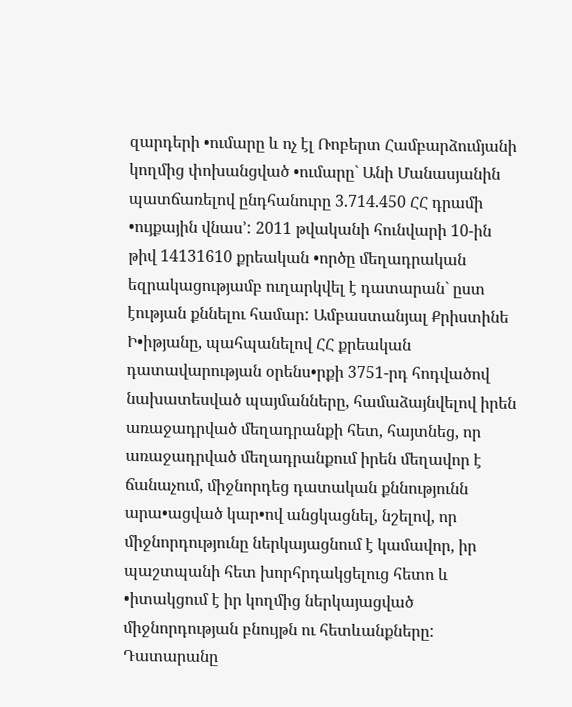զարդերի •ումարը և ոչ էլ Ռոբերտ Համբարձումյանի կողմից փոխանցված •ումարը` Անի Մանասյանին պատճառելով ընդհանուրը 3.714.450 ՀՀ դրամի •ույքային վնաս՚: 2011 թվականի հունվարի 10-ին թիվ 14131610 քրեական •ործը մեղադրական եզրակացությամբ ուղարկվել է դատարան` ըստ էության քննելու համար: Ամբաստանյալ Քրիստինե Ի•իթյանը, պահպանելով ՀՀ քրեական դատավարության օրենս•րքի 3751-րդ հոդվածով նախատեսված պայմանները, համաձայնվելով իրեն առաջադրված մեղադրանքի հետ, հայտնեց, որ առաջադրված մեղադրանքում իրեն մեղավոր է ճանաչում, միջնորդեց դատական քննությունն արա•ացված կար•ով անցկացնել, նշելով, որ միջնորդությունը ներկայացնում է կամավոր, իր պաշտպանի հետ խորհրդակցելուց հետո և •իտակցում է իր կողմից ներկայացված միջնորդության բնույթն ու հետևանքները: Դատարանը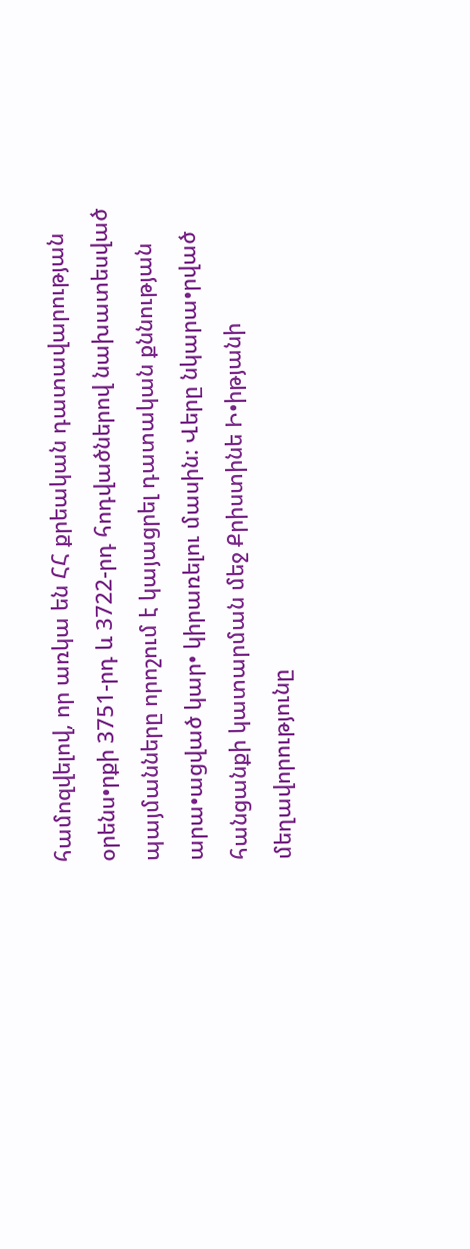համոզվելով, որ առկա են ՀՀ քրեական դատավարության օրենս•րքի 3751-րդ և 3722-րդ հոդվածներով նախատեսված պայմանները որոշում է կայացրել դատական քննության արա•ացված կար• կիրառելու մասին: Վերը նկարա•րված հանցանքի կատարման մեջ Քրիստինե Ի•իթյանի մեղավորությունը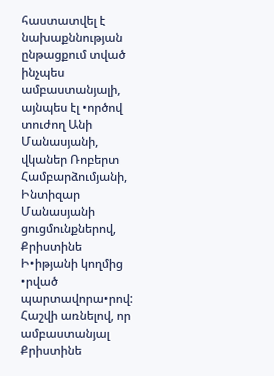հաստատվել է նախաքննության ընթացքում տված ինչպես ամբաստանյալի, այնպես էլ •ործով տուժող Անի Մանասյանի, վկաներ Ռոբերտ Համբարձումյանի, Ինտիզար Մանասյանի ցուցմունքներով, Քրիստինե Ի•իթյանի կողմից •րված պարտավորա•րով: Հաշվի առնելով, որ ամբաստանյալ Քրիստինե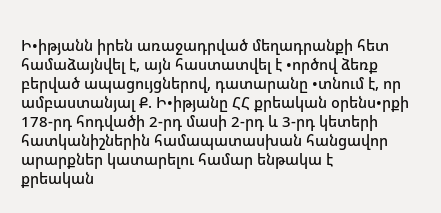Ի•իթյանն իրեն առաջադրված մեղադրանքի հետ համաձայնվել է, այն հաստատվել է •ործով ձեռք բերված ապացույցներով, դատարանը •տնում է, որ ամբաստանյալ Ք. Ի•իթյանը ՀՀ քրեական օրենս•րքի 178-րդ հոդվածի 2-րդ մասի 2-րդ և 3-րդ կետերի հատկանիշներին համապատասխան հանցավոր արարքներ կատարելու համար ենթակա է քրեական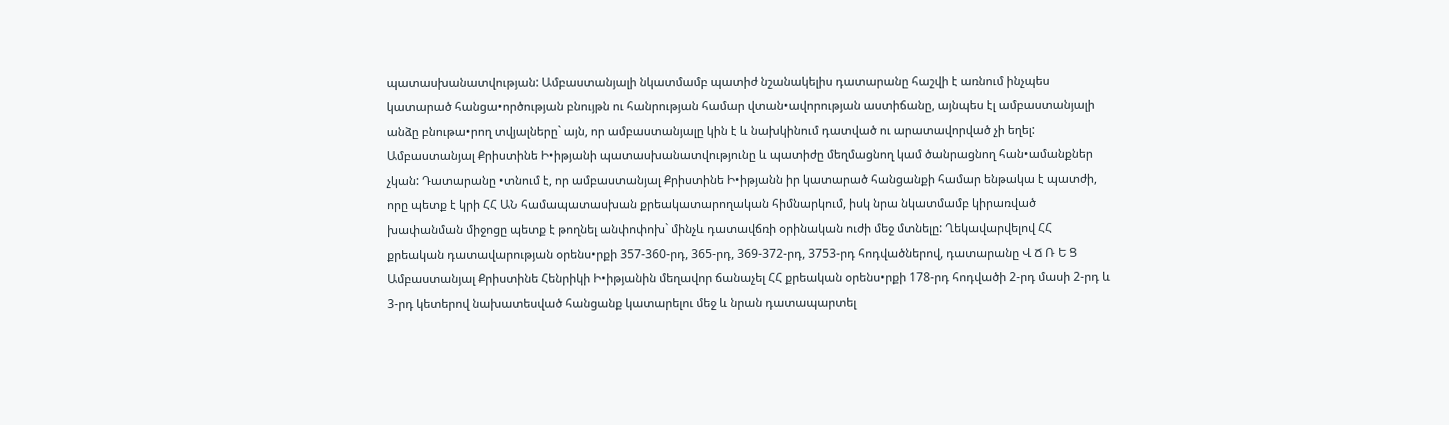պատասխանատվության: Ամբաստանյալի նկատմամբ պատիժ նշանակելիս դատարանը հաշվի է առնում ինչպես կատարած հանցա•ործության բնույթն ու հանրության համար վտան•ավորության աստիճանը, այնպես էլ ամբաստանյալի անձը բնութա•րող տվյալները` այն, որ ամբաստանյալը կին է և նախկինում դատված ու արատավորված չի եղել: Ամբաստանյալ Քրիստինե Ի•իթյանի պատասխանատվությունը և պատիժը մեղմացնող կամ ծանրացնող հան•ամանքներ չկան: Դատարանը •տնում է, որ ամբաստանյալ Քրիստինե Ի•իթյանն իր կատարած հանցանքի համար ենթակա է պատժի, որը պետք է կրի ՀՀ ԱՆ համապատասխան քրեակատարողական հիմնարկում, իսկ նրա նկատմամբ կիրառված խափանման միջոցը պետք է թողնել անփոփոխ` մինչև դատավճռի օրինական ուժի մեջ մտնելը: Ղեկավարվելով ՀՀ քրեական դատավարության օրենս•րքի 357-360-րդ, 365-րդ, 369-372-րդ, 3753-րդ հոդվածներով, դատարանը Վ Ճ Ռ Ե Ց Ամբաստանյալ Քրիստինե Հենրիկի Ի•իթյանին մեղավոր ճանաչել ՀՀ քրեական օրենս•րքի 178-րդ հոդվածի 2-րդ մասի 2-րդ և 3-րդ կետերով նախատեսված հանցանք կատարելու մեջ և նրան դատապարտել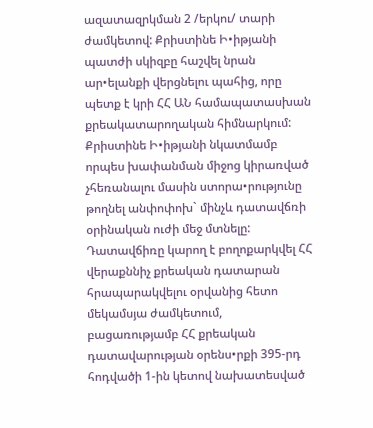ազատազրկման 2 /երկու/ տարի ժամկետով: Քրիստինե Ի•իթյանի պատժի սկիզբը հաշվել նրան ար•ելանքի վերցնելու պահից, որը պետք է կրի ՀՀ ԱՆ համապատասխան քրեակատարողական հիմնարկում: Քրիստինե Ի•իթյանի նկատմամբ որպես խափանման միջոց կիրառված չհեռանալու մասին ստորա•րությունը թողնել անփոփոխ` մինչև դատավճռի օրինական ուժի մեջ մտնելը: Դատավճիռը կարող է բողոքարկվել ՀՀ վերաքննիչ քրեական դատարան հրապարակվելու օրվանից հետո մեկամսյա ժամկետում, բացառությամբ ՀՀ քրեական դատավարության օրենս•րքի 395-րդ հոդվածի 1-ին կետով նախատեսված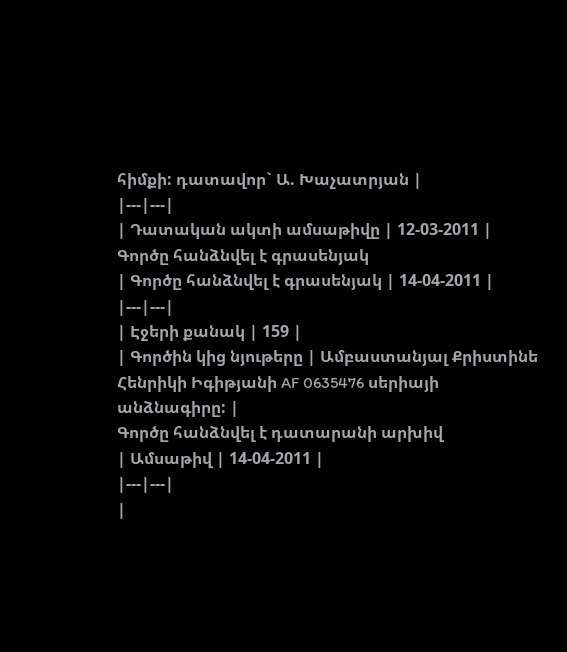հիմքի: դատավոր` Ա. Խաչատրյան |
|---|---|
| Դատական ակտի ամսաթիվը | 12-03-2011 |
Գործը հանձնվել է գրասենյակ
| Գործը հանձնվել է գրասենյակ | 14-04-2011 |
|---|---|
| Էջերի քանակ | 159 |
| Գործին կից նյութերը | Ամբաստանյալ Քրիստինե Հենրիկի Իգիթյանի AF 0635476 սերիայի անձնագիրը: |
Գործը հանձնվել է դատարանի արխիվ
| Ամսաթիվ | 14-04-2011 |
|---|---|
|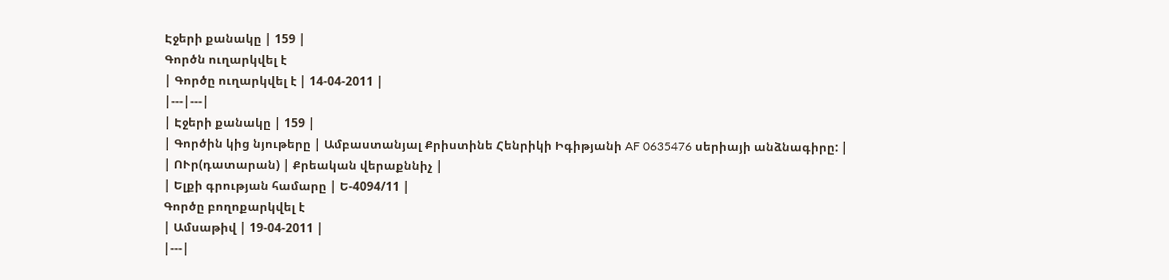Էջերի քանակը | 159 |
Գործն ուղարկվել է
| Գործը ուղարկվել է | 14-04-2011 |
|---|---|
| Էջերի քանակը | 159 |
| Գործին կից նյութերը | Ամբաստանյալ Քրիստինե Հենրիկի Իգիթյանի AF 0635476 սերիայի անձնագիրը: |
| ՈՒր(դատարան) | Քրեական վերաքննիչ |
| Ելքի գրության համարը | Ե-4094/11 |
Գործը բողոքարկվել է
| Ամսաթիվ | 19-04-2011 |
|---|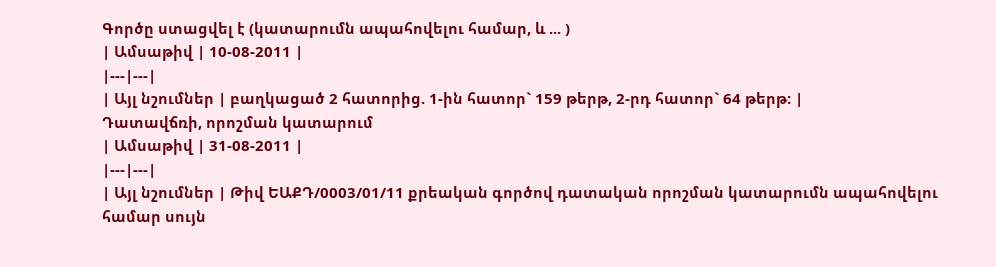Գործը ստացվել է (կատարումն ապահովելու համար, և ... )
| Ամսաթիվ | 10-08-2011 |
|---|---|
| Այլ նշումներ | բաղկացած 2 հատորից. 1-ին հատոր` 159 թերթ, 2-րդ հատոր` 64 թերթ: |
Դատավճռի, որոշման կատարում
| Ամսաթիվ | 31-08-2011 |
|---|---|
| Այլ նշումներ | Թիվ ԵԱՔԴ/0003/01/11 քրեական գործով դատական որոշման կատարումն ապահովելու համար սույն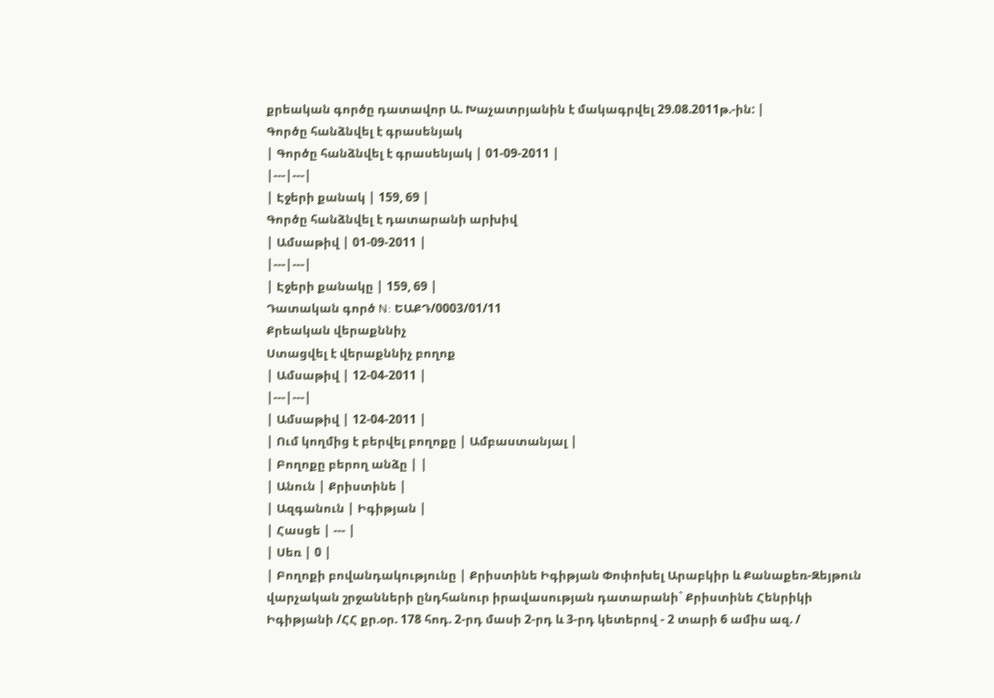քրեական գործը դատավոր Ա. Խաչատրյանին է մակագրվել 29.08.2011թ.-ին: |
Գործը հանձնվել է գրասենյակ
| Գործը հանձնվել է գրասենյակ | 01-09-2011 |
|---|---|
| Էջերի քանակ | 159, 69 |
Գործը հանձնվել է դատարանի արխիվ
| Ամսաթիվ | 01-09-2011 |
|---|---|
| Էջերի քանակը | 159, 69 |
Դատական գործ N: ԵԱՔԴ/0003/01/11
Քրեական վերաքննիչ
Ստացվել է վերաքննիչ բողոք
| Ամսաթիվ | 12-04-2011 |
|---|---|
| Ամսաթիվ | 12-04-2011 |
| Ում կողմից է բերվել բողոքը | Ամբաստանյալ |
| Բողոքը բերող անձը | |
| Անուն | Քրիստինե |
| Ազգանուն | Իգիթյան |
| Հասցե | --- |
| Սեռ | 0 |
| Բողոքի բովանդակությունը | Քրիստինե Իգիթյան Փոփոխել Արաբկիր և Քանաքեռ-Զեյթուն վարչական շրջանների ընդհանուր իրավասության դատարանի` Քրիստինե Հենրիկի Իգիթյանի /ՀՀ քր.օր. 178 հոդ. 2-րդ մասի 2-րդ և 3-րդ կետերով - 2 տարի 6 ամիս ազ. /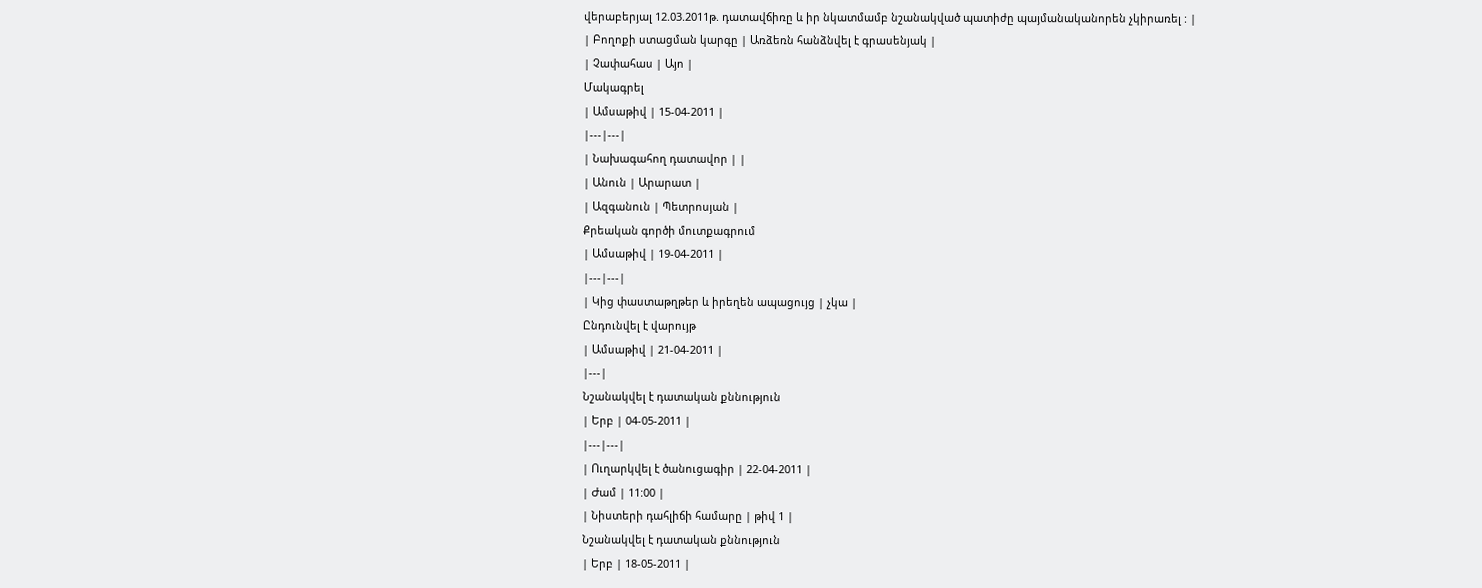վերաբերյալ 12.03.2011թ. դատավճիռը և իր նկատմամբ նշանակված պատիժը պայմանականորեն չկիրառել : |
| Բողոքի ստացման կարգը | Առձեռն հանձնվել է գրասենյակ |
| Չափահաս | Այո |
Մակագրել
| Ամսաթիվ | 15-04-2011 |
|---|---|
| Նախագահող դատավոր | |
| Անուն | Արարատ |
| Ազգանուն | Պետրոսյան |
Քրեական գործի մուտքագրում
| Ամսաթիվ | 19-04-2011 |
|---|---|
| Կից փաստաթղթեր և իրեղեն ապացույց | չկա |
Ընդունվել է վարույթ
| Ամսաթիվ | 21-04-2011 |
|---|
Նշանակվել է դատական քննություն
| Երբ | 04-05-2011 |
|---|---|
| Ուղարկվել է ծանուցագիր | 22-04-2011 |
| Ժամ | 11:00 |
| Նիստերի դահլիճի համարը | թիվ 1 |
Նշանակվել է դատական քննություն
| Երբ | 18-05-2011 |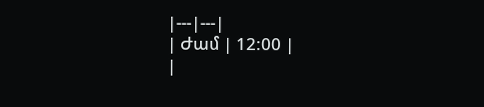|---|---|
| Ժամ | 12:00 |
|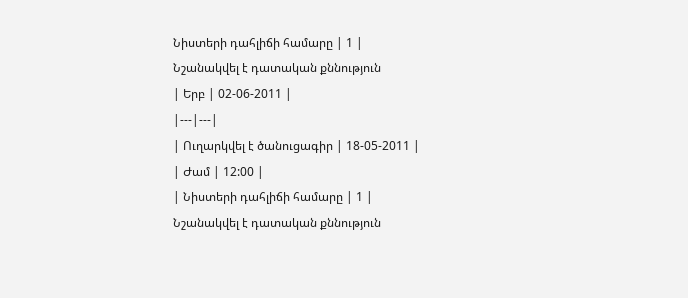Նիստերի դահլիճի համարը | 1 |
Նշանակվել է դատական քննություն
| Երբ | 02-06-2011 |
|---|---|
| Ուղարկվել է ծանուցագիր | 18-05-2011 |
| Ժամ | 12:00 |
| Նիստերի դահլիճի համարը | 1 |
Նշանակվել է դատական քննություն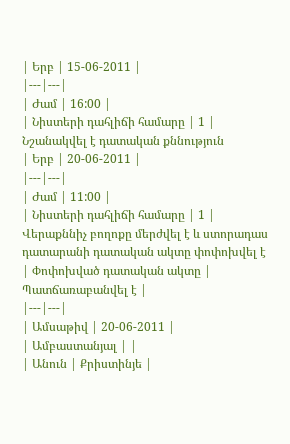| Երբ | 15-06-2011 |
|---|---|
| Ժամ | 16:00 |
| Նիստերի դահլիճի համարը | 1 |
Նշանակվել է դատական քննություն
| Երբ | 20-06-2011 |
|---|---|
| Ժամ | 11:00 |
| Նիստերի դահլիճի համարը | 1 |
Վերաքննիչ բողոքը մերժվել է և ստորադաս դատարանի դատական ակտը փոփոխվել է
| Փոփոխված դատական ակտը | Պատճառաբանվել է |
|---|---|
| Ամսաթիվ | 20-06-2011 |
| Ամբաստանյալ | |
| Անուն | Քրիստինյե |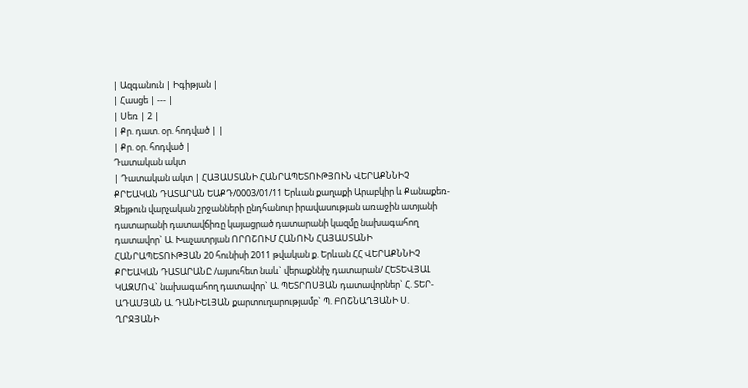| Ազգանուն | Իգիթյան |
| Հասցե | --- |
| Սեռ | 2 |
| Քր. դատ. օր. հոդված | |
| Քր. օր. հոդված |
Դատական ակտ
| Դատական ակտ | ՀԱՅԱՍՏԱՆԻ ՀԱՆՐԱՊԵՏՈՒԹՅՈՒՆ ՎԵՐԱՔՆՆԻՉ ՔՐԵԱԿԱՆ ԴԱՏԱՐԱՆ ԵԱՔԴ/0003/01/11 Երևան քաղաքի Արաբկիր և Քանաքեռ-Զեյթուն վարչական շրջանների ընդհանուր իրավասության առաջին ատյանի դատարանի դատավճիռը կայացրած դատարանի կազմը նախագահող դատավոր` Ա. Խաչատրյան ՈՐՈՇՈՒՄ ՀԱՆՈՒՆ ՀԱՅԱՍՏԱՆԻ ՀԱՆՐԱՊԵՏՈՒԹՅԱՆ 20 հունիսի 2011 թվական ք. Երևան ՀՀ ՎԵՐԱՔՆՆԻՉ ՔՐԵԱԿԱՆ ԴԱՏԱՐԱՆԸ /այսուհետ նաև` վերաքննիչ դատարան/ ՀԵՏԵՎՅԱԼ ԿԱԶՄՈՎ` նախագահող դատավոր` Ա. ՊԵՏՐՈՍՅԱՆ դատավորներ` Հ. ՏԵՐ-ԱԴԱՄՅԱՆ Ա. ԴԱՆԻԵԼՅԱՆ քարտուղարությամբ` Պ. ԲՈՇՆԱՂՅԱՆԻ Ս. ՂՐՋՅԱՆԻ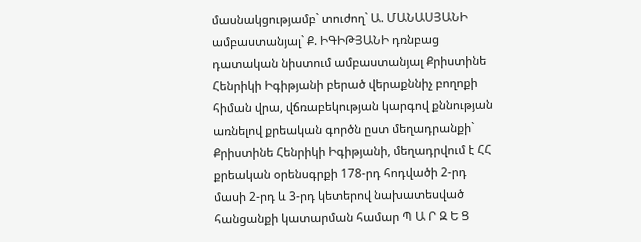մասնակցությամբ` տուժող` Ա. ՄԱՆԱՍՅԱՆԻ ամբաստանյալ` Ք. ԻԳԻԹՅԱՆԻ դռնբաց դատական նիստում ամբաստանյալ Քրիստինե Հենրիկի Իգիթյանի բերած վերաքննիչ բողոքի հիման վրա, վճռաբեկության կարգով քննության առնելով քրեական գործն ըստ մեղադրանքի` Քրիստինե Հենրիկի Իգիթյանի, մեղադրվում է ՀՀ քրեական օրենսգրքի 178-րդ հոդվածի 2-րդ մասի 2-րդ և 3-րդ կետերով նախատեսված հանցանքի կատարման համար Պ Ա Ր Զ Ե Ց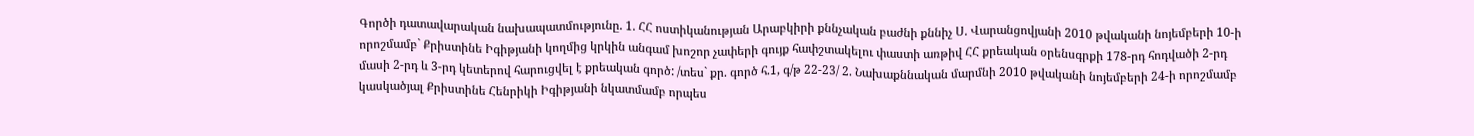Գործի դատավարական նախապատմությունը. 1. ՀՀ ոստիկանության Արաբկիրի քննչական բաժնի քննիչ Ս. Վարանցովյանի 2010 թվականի նոյեմբերի 10-ի որոշմամբ` Քրիստինե Իգիթյանի կողմից կրկին անգամ խոշոր չափերի գույք հափշտակելու փաստի առթիվ ՀՀ քրեական օրենսգրքի 178-րդ հոդվածի 2-րդ մասի 2-րդ և 3-րդ կետերով հարուցվել է քրեական գործ: /տես` քր. գործ հ.1, գ/թ 22-23/ 2. Նախաքննական մարմնի 2010 թվականի նոյեմբերի 24-ի որոշմամբ կասկածյալ Քրիստինե Հենրիկի Իգիթյանի նկատմամբ որպես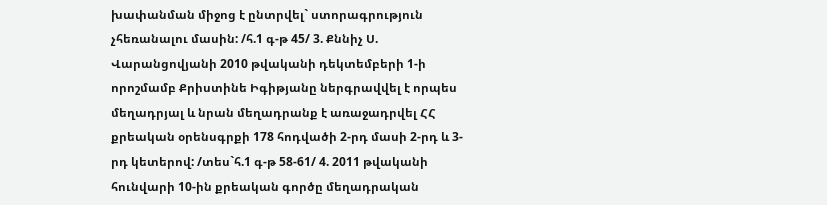խափանման միջոց է ընտրվել` ստորագրություն չհեռանալու մասին: /հ.1 գ-թ 45/ 3. Քննիչ Ս. Վարանցովյանի 2010 թվականի դեկտեմբերի 1-ի որոշմամբ Քրիստինե Իգիթյանը ներգրավվել է որպես մեղադրյալ և նրան մեղադրանք է առաջադրվել ՀՀ քրեական օրենսգրքի 178 հոդվածի 2-րդ մասի 2-րդ և 3-րդ կետերով: /տես`հ.1 գ-թ 58-61/ 4. 2011 թվականի հունվարի 10-ին քրեական գործը մեղադրական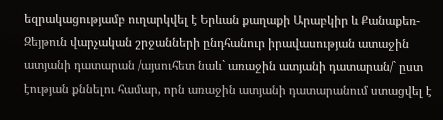եզրակացությամբ ուղարկվել է Երևան քաղաքի Արաբկիր և Քանաքեռ-Զեյթուն վարչական շրջանների ընդհանուր իրավասության ատաջին ատյանի դատարան /այսուհետ նաև` առաջին ատյանի դատարան/` ըստ էության քննելու համար, որն առաջին ատյանի դատարանում ստացվել է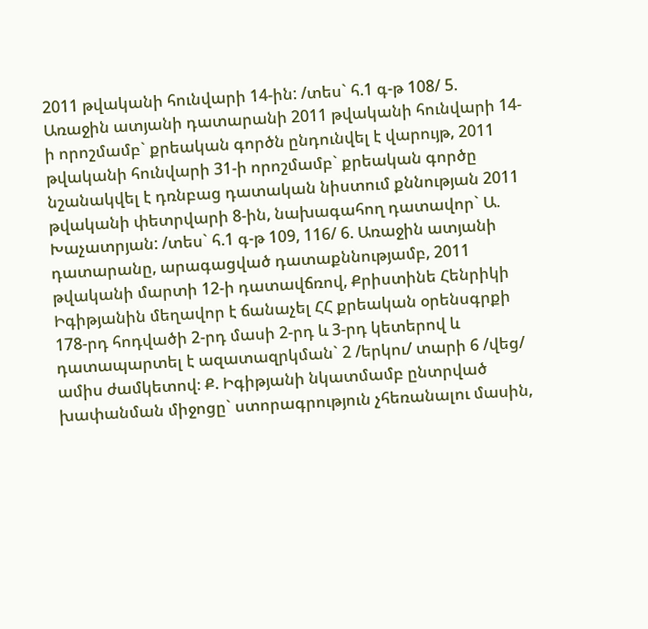2011 թվականի հունվարի 14-ին: /տես` հ.1 գ-թ 108/ 5. Առաջին ատյանի դատարանի 2011 թվականի հունվարի 14-ի որոշմամբ` քրեական գործն ընդունվել է վարույթ, 2011 թվականի հունվարի 31-ի որոշմամբ` քրեական գործը նշանակվել է դռնբաց դատական նիստում քննության 2011 թվականի փետրվարի 8-ին, նախագահող դատավոր` Ա. Խաչատրյան: /տես` հ.1 գ-թ 109, 116/ 6. Առաջին ատյանի դատարանը, արագացված դատաքննությամբ, 2011 թվականի մարտի 12-ի դատավճռով, Քրիստինե Հենրիկի Իգիթյանին մեղավոր է ճանաչել ՀՀ քրեական օրենսգրքի 178-րդ հոդվածի 2-րդ մասի 2-րդ և 3-րդ կետերով և դատապարտել է ազատազրկման` 2 /երկու/ տարի 6 /վեց/ ամիս ժամկետով։ Ք. Իգիթյանի նկատմամբ ընտրված խափանման միջոցը` ստորագրություն չհեռանալու մասին,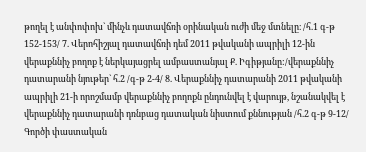թողել է անփոփոխ` մինչև դատավճռի օրինական ուժի մեջ մտնելը։ /հ.1 գ-թ 152-153/ 7. Վերոհիշյալ դատավճռի դեմ 2011 թվականի ապրիլի 12-ին վերաքննիչ բողոք է ներկայացրել ամբաստանյալ Ք. Իգիթյանը:/վերաքննիչ դատարանի նյութեր` հ.2 /գ-թ 2-4/ 8. Վերաքննիչ դատարանի 2011 թվականի ապրիլի 21-ի որոշմամբ վերաքննիչ բողոքն ընդունվել է վարույթ, նշանակվել է վերաքննիչ դատարանի դռնբաց դատական նիստում քննության /հ.2 գ-թ 9-12/ Գործի փաստական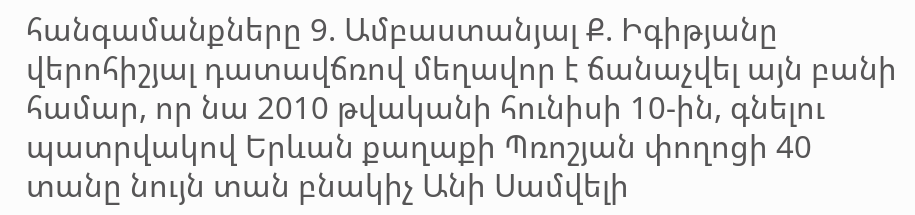հանգամանքները 9. Ամբաստանյալ Ք. Իգիթյանը վերոհիշյալ դատավճռով մեղավոր է ճանաչվել այն բանի համար, որ նա 2010 թվականի հունիսի 10-ին, գնելու պատրվակով Երևան քաղաքի Պռոշյան փողոցի 40 տանը նույն տան բնակիչ Անի Սամվելի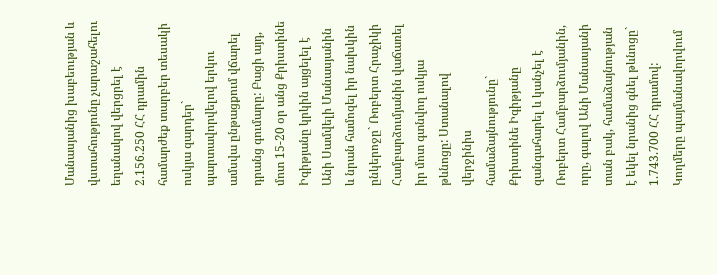Մանասյանից խաբեության և վստահությունը չարաշահելու եղանակով վերցրել է 2.156.250 ՀՀ դրամին համարժեք տարբեր տեսակի ոսկյա զարդեր` պարտավորվելով երկու ամսվա ընթացքում վճարել դրանց գումարը: Բացի այդ, մոտ 15-20 օր անց Քրիստինե Իգիթյանը կրկին այցելել է Անի Սամվելի Մանասյանին և նրան համոզել իր նախկին ընկերոջը` Ռոբերտ Հրաչիկի Համբարձումյանին վաճառել իր մոտ գտնվող ոսկյա թևնոցը: Ստանալով վերջինիս համաձայնությունը` Քրիստինե Իգիթյանը զանգահարել և կանչել է Ռոբերտ Համբարձումյանին, որը, գալով Անի Մանասյանի տան բակ, համաձայնության է եկել նրանից գնել թևնոցը` 1.743.700 ՀՀ դրամով: Կողմերը պայմանավորվում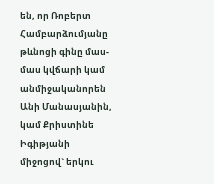են, որ Ռոբերտ Համբարձումյանը թևնոցի գինը մաս-մաս կվճարի կամ անմիջականորեն Անի Մանասյանին, կամ Քրիստինե Իգիթյանի միջոցով` երկու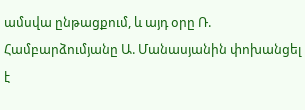ամսվա ընթացքում, և այդ օրը Ռ. Համբարձումյանը Ա. Մանասյանին փոխանցել է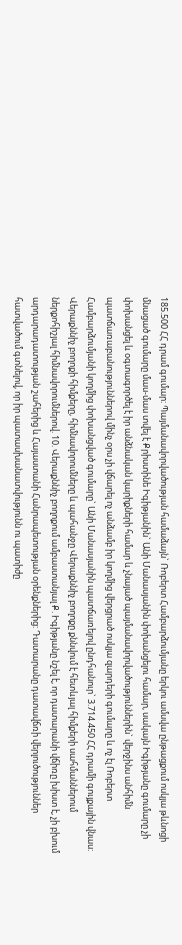185.500 ՀՀ դրամ գումար: Պայմանավորվածության համաձայն` Ռոբերտ Համբարձումյանը երկու ամսվա ընթացքում ոսկյա թևնոցի մնացած գումարը մաս-մաս տվել է Քրիստինե Իգիթյանին` Անի Մանասյանին փոխանցելու համար, սակայն Իգիթյանը գումարը չի փոխանցել և օգտագործել է իր անձնական կարիքների համար և չնայած պայմանավորվածություններին` վերջինս անհիմն պատճառաբանություններով մինչ օրս չի վճարել ոչ անձամբ իր կողմից վերցրած ոսկյա զարդերի գումարը և ոչ էլ Ռոբերտ Համբարձումյանի կողմից փոխանցված գումարը` Անի Մանասյանին պատճառելով ընդհանուր` 3.714.450 ՀՀ դրամի գույքային վնաս: Վերաքննիչ բողոքի հիմքերը, հիմնավորումները և պահանջը Վերաքննիչ բողոքը քննվում է հետևյալ հիմքերի սահմաններում ներքոհիշյալ հիմնավորումներով. 10. Վերաքննիչ բողոքում ամբաստանյալ Ք. Իգիթյանը նշել է, որ դատարանի վճիռը խիստ է, չի բխում արդարադատության շահերից և Հայաստանի Հանրապետության օրենքներից: Դատարանը դատավճռի վերլուծություններ հատվածում գտնելով, որ իր պատասխանատվությունն ու պատիժը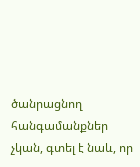ծանրացնող հանգամանքներ չկան, գտել է նաև, որ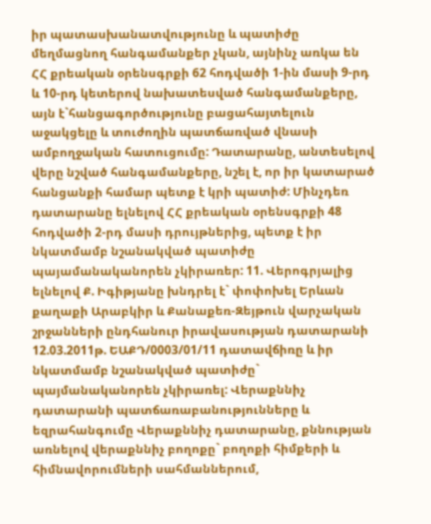իր պատասխանատվությունը և պատիժը մեղմացնող հանգամանքեր չկան, այնինչ առկա են ՀՀ քրեական օրենսգրքի 62 հոդվածի 1-ին մասի 9-րդ և 10-րդ կետերով նախատեսված հանգամանքերը, այն է`հանցագործությունը բացահայտելուն աջակցելը և տուժողին պատճառված վնասի ամբողջական հատուցումը: Դատարանը, անտեսելով վերը նշված հանգամանքերը, նշել է, որ իր կատարած հանցանքի համար պետք է կրի պատիժ: Մինչդեռ դատարանը ելնելով ՀՀ քրեական օրենսգրքի 48 հոդվածի 2-րդ մասի դրույթներից, պետք է իր նկատմամբ նշանակված պատիժը պայամանականորեն չկիրառեր: 11. Վերոգրյալից ելնելով Ք. Իգիթյանը խնդրել է` փոփոխել Երևան քաղաքի Արաբկիր և Քանաքեռ-Զեյթուն վարչական շրջանների ընդհանուր իրավասության դատարանի 12.03.2011թ. ԵԱՔԴ/0003/01/11 դատավճիռը և իր նկատմամբ նշանակված պատիժը` պայմանականորեն չկիրառել: Վերաքննիչ դատարանի պատճառաբանությունները և եզրահանգումը Վերաքննիչ դատարանը, քննության առնելով վերաքննիչ բողոքը` բողոքի հիմքերի և հիմնավորումների սահմաններում,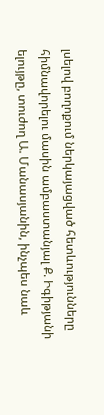լսելով բողոքում ներկայացված հետևությունները հիմնավորելու մասին ամբաստանյալ Ք. Իգիթյանի ելույթը, տուժող Ա. Մանասյանին, ինչպես նաև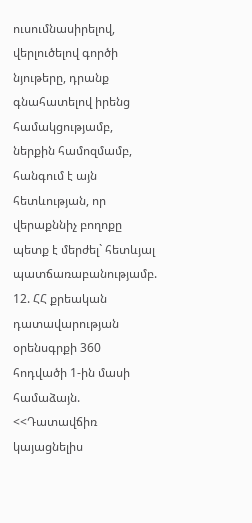ուսումնասիրելով, վերլուծելով գործի նյութերը, դրանք գնահատելով իրենց համակցությամբ, ներքին համոզմամբ, հանգում է այն հետևության, որ վերաքննիչ բողոքը պետք է մերժել` հետևյալ պատճառաբանությամբ. 12. ՀՀ քրեական դատավարության օրենսգրքի 360 հոդվածի 1-ին մասի համաձայն. <<Դատավճիռ կայացնելիս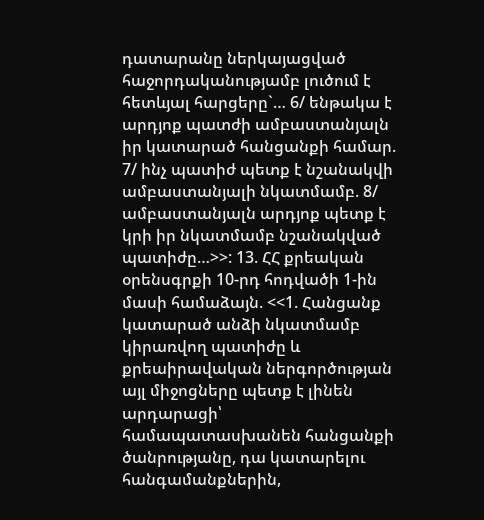դատարանը ներկայացված հաջորդականությամբ լուծում է հետևյալ հարցերը`… 6/ ենթակա է արդյոք պատժի ամբաստանյալն իր կատարած հանցանքի համար. 7/ ինչ պատիժ պետք է նշանակվի ամբաստանյալի նկատմամբ. 8/ ամբաստանյալն արդյոք պետք է կրի իր նկատմամբ նշանակված պատիժը…>>: 13. ՀՀ քրեական օրենսգրքի 10-րդ հոդվածի 1-ին մասի համաձայն. <<1. Հանցանք կատարած անձի նկատմամբ կիրառվող պատիժը և քրեաիրավական ներգործության այլ միջոցները պետք է լինեն արդարացի՝ համապատասխանեն հանցանքի ծանրությանը, դա կատարելու հանգամանքներին,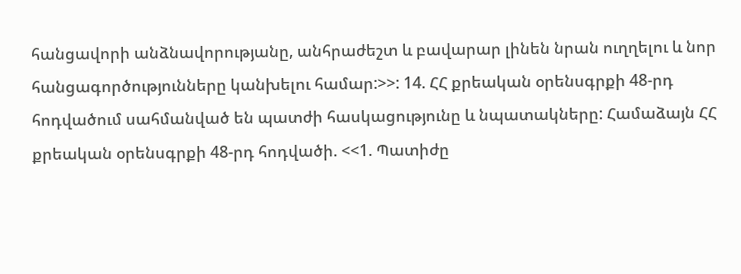հանցավորի անձնավորությանը, անհրաժեշտ և բավարար լինեն նրան ուղղելու և նոր հանցագործությունները կանխելու համար:>>: 14. ՀՀ քրեական օրենսգրքի 48-րդ հոդվածում սահմանված են պատժի հասկացությունը և նպատակները: Համաձայն ՀՀ քրեական օրենսգրքի 48-րդ հոդվածի. <<1. Պատիժը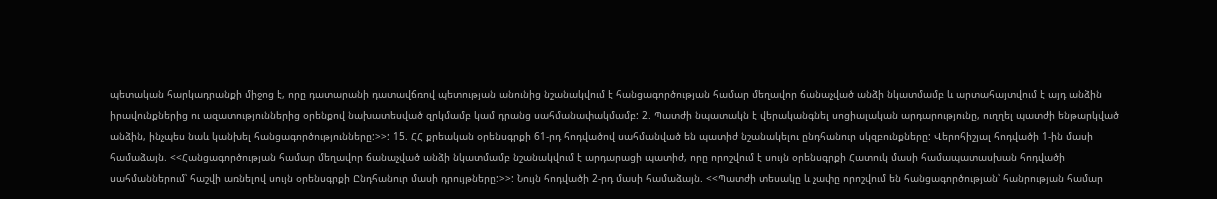պետական հարկադրանքի միջոց է, որը դատարանի դատավճռով պետության անունից նշանակվում է հանցագործության համար մեղավոր ճանաչված անձի նկատմամբ և արտահայտվում է այդ անձին իրավունքներից ու ազատություններից օրենքով նախատեսված զրկմամբ կամ դրանց սահմանափակմամբ: 2. Պատժի նպատակն է վերականգնել սոցիալական արդարությունը, ուղղել պատժի ենթարկված անձին, ինչպես նաև կանխել հանցագործությունները:>>: 15. ՀՀ քրեական օրենսգրքի 61-րդ հոդվածով սահմանված են պատիժ նշանակելու ընդհանուր սկզբունքները: Վերոհիշյալ հոդվածի 1-ին մասի համաձայն. <<Հանցագործության համար մեղավոր ճանաչված անձի նկատմամբ նշանակվում է արդարացի պատիժ, որը որոշվում է սույն օրենսգրքի Հատուկ մասի համապատասխան հոդվածի սահմաններում՝ հաշվի առնելով սույն օրենսգրքի Ընդհանուր մասի դրույթները:>>: Նույն հոդվածի 2-րդ մասի համաձայն. <<Պատժի տեսակը և չափը որոշվում են հանցագործության՝ հանրության համար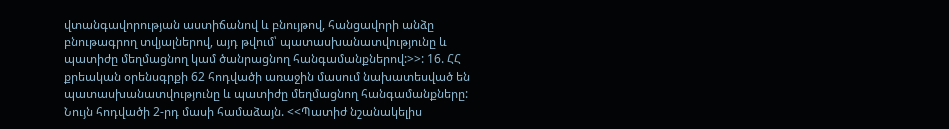վտանգավորության աստիճանով և բնույթով, հանցավորի անձը բնութագրող տվյալներով, այդ թվում՝ պատասխանատվությունը և պատիժը մեղմացնող կամ ծանրացնող հանգամանքներով:>>: 16. ՀՀ քրեական օրենսգրքի 62 հոդվածի առաջին մասում նախատեսված են պատասխանատվությունը և պատիժը մեղմացնող հանգամանքները: Նույն հոդվածի 2-րդ մասի համաձայն. <<Պատիժ նշանակելիս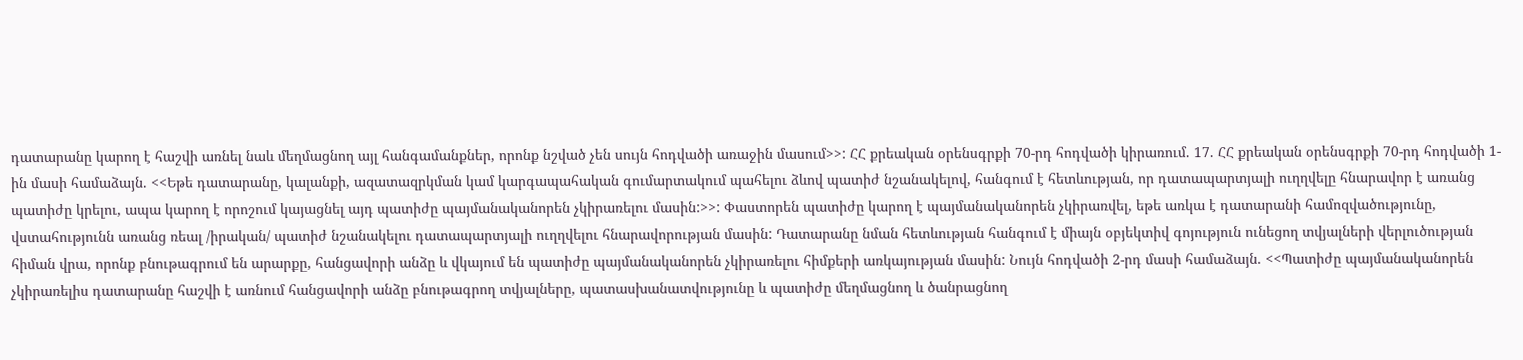դատարանը կարող է հաշվի առնել նաև մեղմացնող այլ հանգամանքներ, որոնք նշված չեն սույն հոդվածի առաջին մասում>>: ՀՀ քրեական օրենսգրքի 70-րդ հոդվածի կիրառում. 17. ՀՀ քրեական օրենսգրքի 70-րդ հոդվածի 1-ին մասի համաձայն. <<Եթե դատարանը, կալանքի, ազատազրկման կամ կարգապահական գումարտակում պահելու ձևով պատիժ նշանակելով, հանգում է հետևության, որ դատապարտյալի ուղղվելը հնարավոր է առանց պատիժը կրելու, ապա կարող է որոշում կայացնել այդ պատիժը պայմանականորեն չկիրառելու մասին:>>: Փաստորեն պատիժը կարող է պայմանականորեն չկիրառվել, եթե առկա է դատարանի համոզվածությունը, վստահությունն առանց ռեալ /իրական/ պատիժ նշանակելու դատապարտյալի ուղղվելու հնարավորության մասին: Դատարանը նման հետևության հանգում է միայն օբյեկտիվ գոյություն ունեցող տվյալների վերլուծության հիման վրա, որոնք բնութագրում են արարքը, հանցավորի անձը և վկայում են պատիժը պայմանականորեն չկիրառելու հիմքերի առկայության մասին: Նույն հոդվածի 2-րդ մասի համաձայն. <<Պատիժը պայմանականորեն չկիրառելիս դատարանը հաշվի է առնում հանցավորի անձը բնութագրող տվյալները, պատասխանատվությունը և պատիժը մեղմացնող և ծանրացնող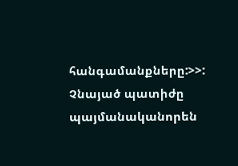հանգամանքները:>>: Չնայած պատիժը պայմանականորեն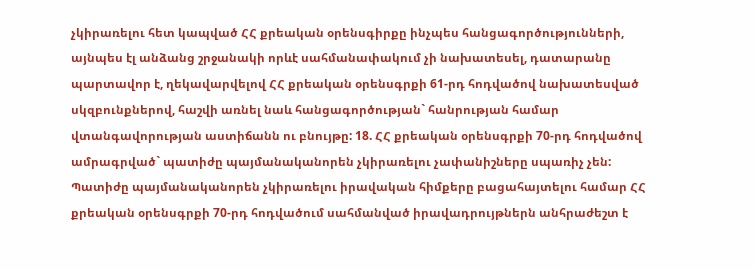չկիրառելու հետ կապված ՀՀ քրեական օրենսգիրքը ինչպես հանցագործությունների, այնպես էլ անձանց շրջանակի որևէ սահմանափակում չի նախատեսել, դատարանը պարտավոր է, ղեկավարվելով ՀՀ քրեական օրենսգրքի 61-րդ հոդվածով նախատեսված սկզբունքներով, հաշվի առնել նաև հանցագործության` հանրության համար վտանգավորության աստիճանն ու բնույթը: 18. ՀՀ քրեական օրենսգրքի 70-րդ հոդվածով ամրագրված` պատիժը պայմանականորեն չկիրառելու չափանիշները սպառիչ չեն: Պատիժը պայմանականորեն չկիրառելու իրավական հիմքերը բացահայտելու համար ՀՀ քրեական օրենսգրքի 70-րդ հոդվածում սահմանված իրավադրույթներն անհրաժեշտ է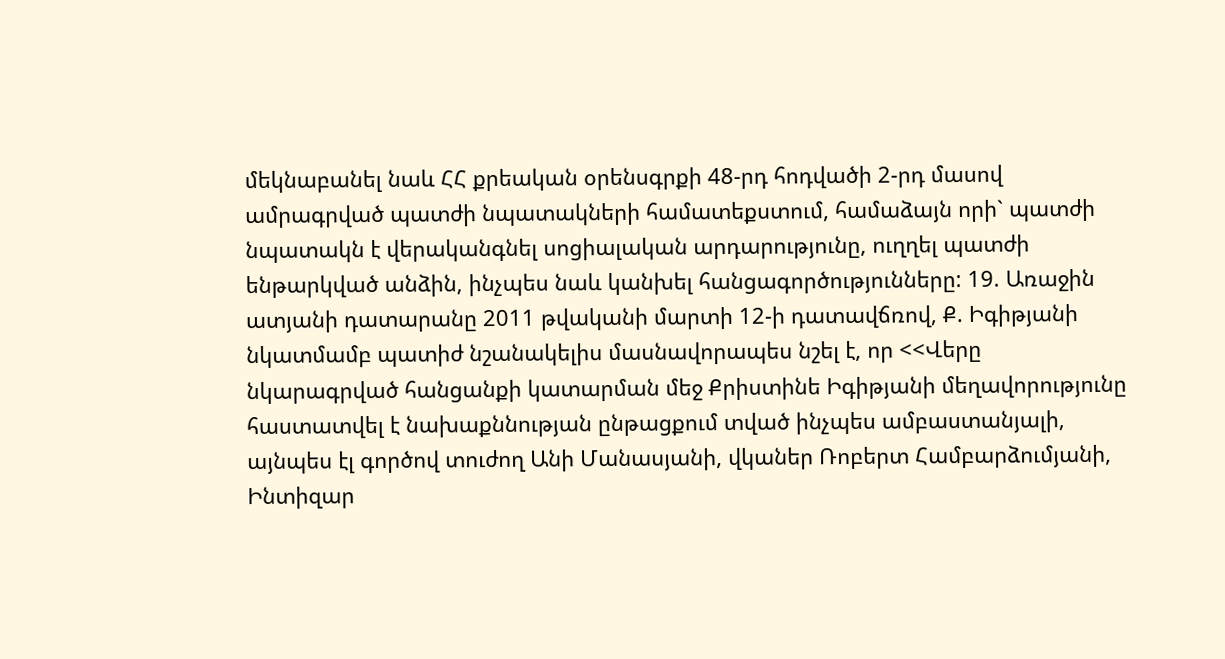մեկնաբանել նաև ՀՀ քրեական օրենսգրքի 48-րդ հոդվածի 2-րդ մասով ամրագրված պատժի նպատակների համատեքստում, համաձայն որի` պատժի նպատակն է վերականգնել սոցիալական արդարությունը, ուղղել պատժի ենթարկված անձին, ինչպես նաև կանխել հանցագործությունները: 19. Առաջին ատյանի դատարանը 2011 թվականի մարտի 12-ի դատավճռով, Ք. Իգիթյանի նկատմամբ պատիժ նշանակելիս մասնավորապես նշել է, որ <<Վերը նկարագրված հանցանքի կատարման մեջ Քրիստինե Իգիթյանի մեղավորությունը հաստատվել է նախաքննության ընթացքում տված ինչպես ամբաստանյալի, այնպես էլ գործով տուժող Անի Մանասյանի, վկաներ Ռոբերտ Համբարձումյանի, Ինտիզար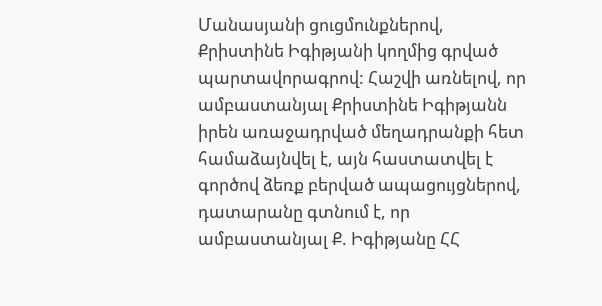Մանասյանի ցուցմունքներով, Քրիստինե Իգիթյանի կողմից գրված պարտավորագրով: Հաշվի առնելով, որ ամբաստանյալ Քրիստինե Իգիթյանն իրեն առաջադրված մեղադրանքի հետ համաձայնվել է, այն հաստատվել է գործով ձեռք բերված ապացույցներով, դատարանը գտնում է, որ ամբաստանյալ Ք. Իգիթյանը ՀՀ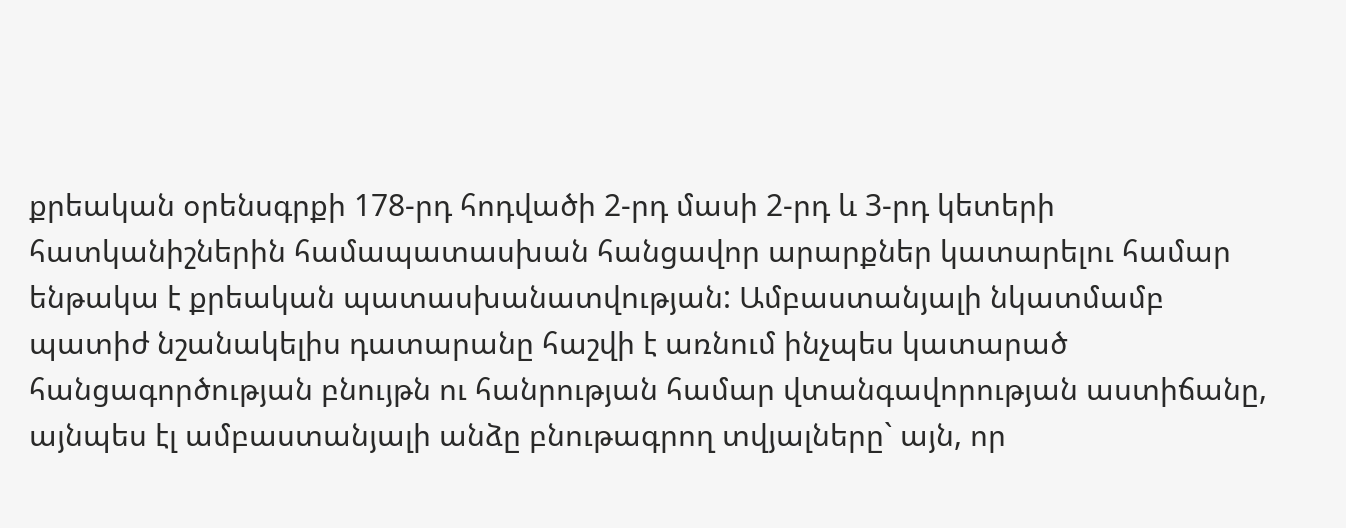քրեական օրենսգրքի 178-րդ հոդվածի 2-րդ մասի 2-րդ և 3-րդ կետերի հատկանիշներին համապատասխան հանցավոր արարքներ կատարելու համար ենթակա է քրեական պատասխանատվության: Ամբաստանյալի նկատմամբ պատիժ նշանակելիս դատարանը հաշվի է առնում ինչպես կատարած հանցագործության բնույթն ու հանրության համար վտանգավորության աստիճանը, այնպես էլ ամբաստանյալի անձը բնութագրող տվյալները` այն, որ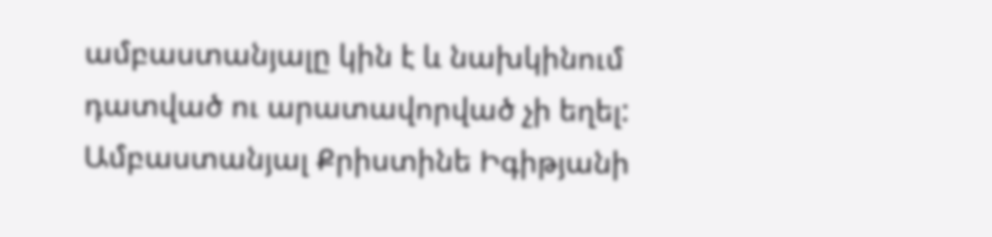ամբաստանյալը կին է և նախկինում դատված ու արատավորված չի եղել: Ամբաստանյալ Քրիստինե Իգիթյանի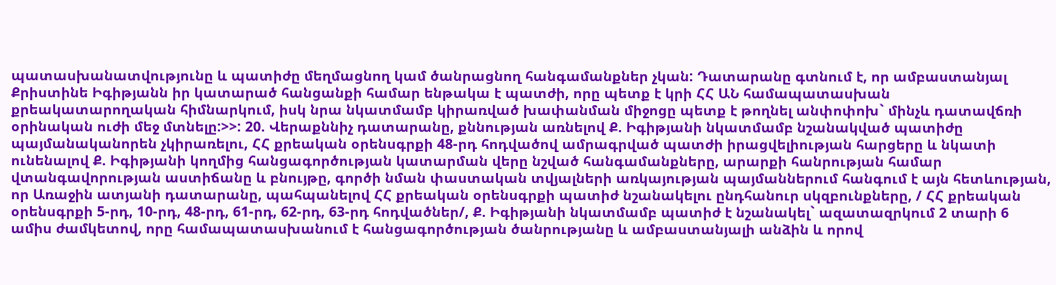պատասխանատվությունը և պատիժը մեղմացնող կամ ծանրացնող հանգամանքներ չկան: Դատարանը գտնում է, որ ամբաստանյալ Քրիստինե Իգիթյանն իր կատարած հանցանքի համար ենթակա է պատժի, որը պետք է կրի ՀՀ ԱՆ համապատասխան քրեակատարողական հիմնարկում, իսկ նրա նկատմամբ կիրառված խափանման միջոցը պետք է թողնել անփոփոխ` մինչև դատավճռի օրինական ուժի մեջ մտնելը:>>: 20. Վերաքննիչ դատարանը, քննության առնելով Ք. Իգիթյանի նկատմամբ նշանակված պատիժը պայմանականորեն չկիրառելու, ՀՀ քրեական օրենսգրքի 48-րդ հոդվածով ամրագրված պատժի իրացվելիության հարցերը և նկատի ունենալով Ք. Իգիթյանի կողմից հանցագործության կատարման վերը նշված հանգամանքները, արարքի հանրության համար վտանգավորության աստիճանը և բնույթը, գործի նման փաստական տվյալների առկայության պայմաններում հանգում է այն հետևության, որ Առաջին ատյանի դատարանը, պահպանելով ՀՀ քրեական օրենսգրքի պատիժ նշանակելու ընդհանուր սկզբունքները, / ՀՀ քրեական օրենսգրքի 5-րդ, 10-րդ, 48-րդ, 61-րդ, 62-րդ, 63-րդ հոդվածներ/, Ք. Իգիթյանի նկատմամբ պատիժ է նշանակել` ազատազրկում 2 տարի 6 ամիս ժամկետով, որը համապատասխանում է հանցագործության ծանրությանը և ամբաստանյալի անձին և որով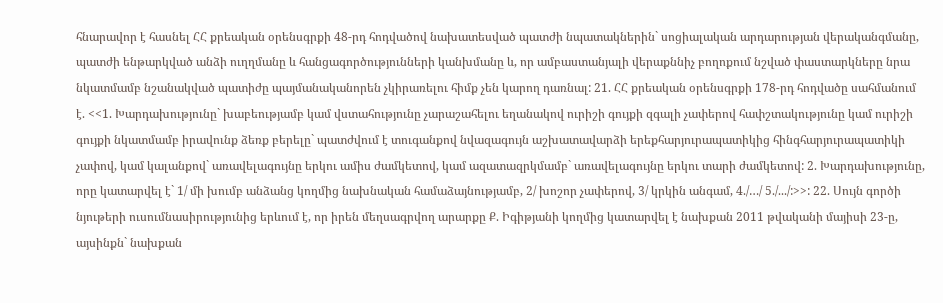հնարավոր է հասնել ՀՀ քրեական օրենսգրքի 48-րդ հոդվածով նախատեսված պատժի նպատակներին` սոցիալական արդարության վերականգմանը, պատժի ենթարկված անձի ուղղմանը և հանցագործությունների կանխմանը և, որ ամբաստանյալի վերաքննիչ բողոքում նշված փաստարկները նրա նկատմամբ նշանակված պատիժը պայմանականորեն չկիրառելու հիմք չեն կարող դառնալ: 21. ՀՀ քրեական օրենսգրքի 178-րդ հոդվածը սահմանում է. <<1. Խարդախությունը` խաբեությամբ կամ վստահությունը չարաշահելու եղանակով ուրիշի գույքի զգալի չափերով հափշտակությունը կամ ուրիշի գույքի նկատմամբ իրավունք ձեռք բերելը` պատժվում է տուգանքով նվազագույն աշխատավարձի երեքհարյուրապատիկից հինգհարյուրապատիկի չափով, կամ կալանքով` առավելագույնը երկու ամիս ժամկետով, կամ ազատազրկմամբ` առավելագույնը երկու տարի ժամկետով: 2. Խարդախությունը, որը կատարվել է` 1/ մի խումբ անձանց կողմից նախնական համաձայնությամբ, 2/ խոշոր չափերով, 3/ կրկին անգամ, 4./…/ 5./.../:>>: 22. Սույն գործի նյութերի ուսումնասիրությունից երևում է, որ իրեն մեղսագրվող արարքը Ք. Իգիթյանի կողմից կատարվել է նախքան 2011 թվականի մայիսի 23-ը, այսինքն` նախքան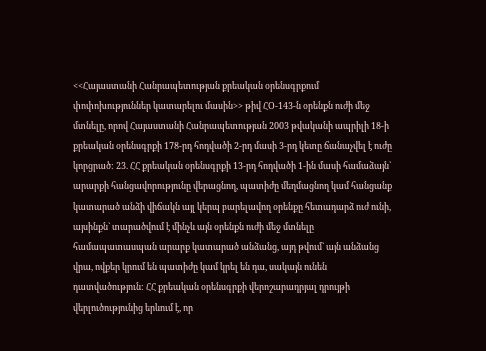<<Հայաստանի Հանրապետության քրեական օրենսգրքում փոփոխություններ կատարելու մասին>> թիվ ՀՕ-143-ն օրենքն ուժի մեջ մտնելը, որով Հայաստանի Հանրապետության 2003 թվականի ապրիլի 18-ի քրեական օրենսգրքի 178-րդ հոդվածի 2-րդ մասի 3-րդ կետը ճանաչվել է ուժը կորցրած: 23. ՀՀ քրեական օրենսգրքի 13-րդ հոդվածի 1-ին մասի համաձայն` արարքի հանցավորությունը վերացնող, պատիժը մեղմացնող կամ հանցանք կատարած անձի վիճակն այլ կերպ բարելավող օրենքը հետադարձ ուժ ունի, այսինքն` տարածվում է մինչև այն օրենքն ուժի մեջ մտնելը համապատասպան արարք կատարած անձանց, այդ թվում` այն անձանց վրա, ովքեր կրում են պատիժը կամ կրել են դա, սակայն ունեն դատվածություն: ՀՀ քրեական օրենսգրքի վերոշարադրյալ դրույթի վերլուծությունից երևում է, որ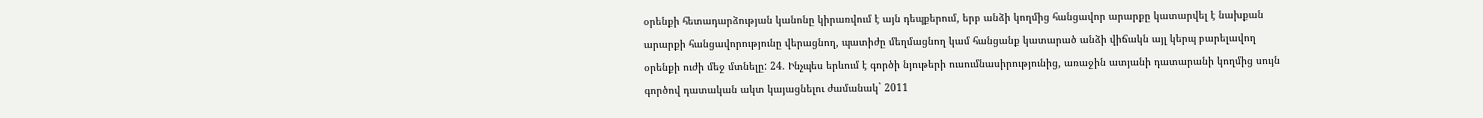օրենքի հետադարձության կանոնը կիրառվում է այն դեպքերում, երբ անձի կողմից հանցավոր արարքը կատարվել է նախքան արարքի հանցավորությունը վերացնող, պատիժը մեղմացնող կամ հանցանք կատարած անձի վիճակն այլ կերպ բարելավող օրենքի ուժի մեջ մտնելը: 24. Ինչպես երևում է գործի նյութերի ուսումնասիրությունից, առաջին ատյանի դատարանի կողմից սույն գործով դատական ակտ կայացնելու ժամանակ` 2011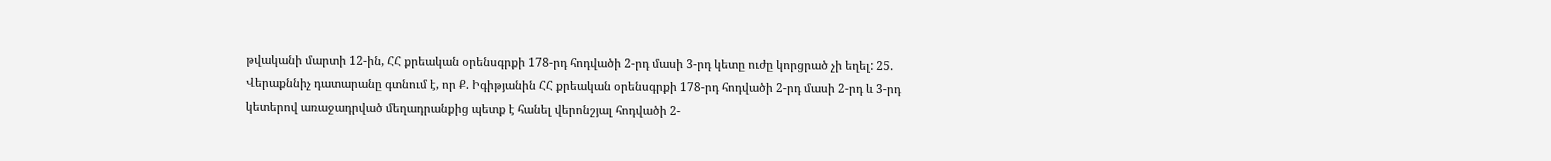թվականի մարտի 12-ին, ՀՀ քրեական օրենսգրքի 178-րդ հոդվածի 2-րդ մասի 3-րդ կետը ուժը կորցրած չի եղել: 25. Վերաքննիչ դատարանը գտնում է, որ Ք. Իգիթյանին ՀՀ քրեական օրենսգրքի 178-րդ հոդվածի 2-րդ մասի 2-րդ և 3-րդ կետերով առաջադրված մեղադրանքից պետք է հանել վերոնշյալ հոդվածի 2-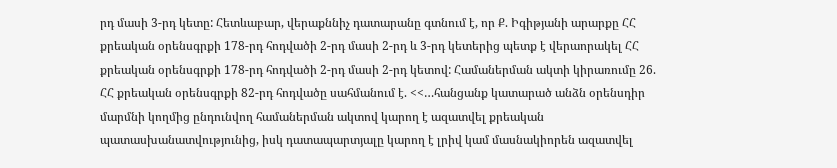րդ մասի 3-րդ կետը: Հետևաբար, վերաքննիչ դատարանը գտնում է, որ Ք. Իգիթյանի արարքը ՀՀ քրեական օրենսգրքի 178-րդ հոդվածի 2-րդ մասի 2-րդ և 3-րդ կետերից պետք է վերաորակել ՀՀ քրեական օրենսգրքի 178-րդ հոդվածի 2-րդ մասի 2-րդ կետով: Համաներման ակտի կիրառումը 26. ՀՀ քրեական օրենսգրքի 82-րդ հոդվածը սահմանում է. <<…հանցանք կատարած անձն օրենսդիր մարմնի կողմից ընդունվող համաներման ակտով կարող է ազատվել քրեական պատասխանատվությունից, իսկ դատապարտյալը կարող է լրիվ կամ մասնակիորեն ազատվել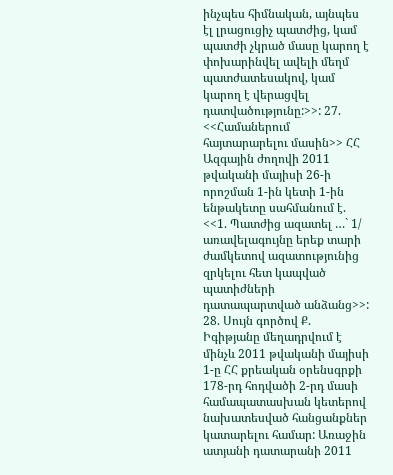ինչպես հիմնական, այնպես էլ լրացուցիչ պատժից, կամ պատժի չկրած մասը կարող է փոխարինվել ավելի մեղմ պատժատեսակով, կամ կարող է վերացվել դատվածությունը:>>: 27. <<Համաներում հայտարարելու մասին>> ՀՀ Ազգային ժողովի 2011 թվականի մայիսի 26-ի որոշման 1-ին կետի 1-ին ենթակետը սահմանում է. <<1. Պատժից ազատել …` 1/ առավելագույնը երեք տարի ժամկետով ազատությունից զրկելու հետ կապված պատիժների դատապարտված անձանց>>: 28. Սույն գործով Ք. Իգիթյանը մեղադրվում է մինչև 2011 թվականի մայիսի 1-ը ՀՀ քրեական օրենսգրքի 178-րդ հոդվածի 2-րդ մասի համապատասխան կետերով նախատեսված հանցանքներ կատարելու համար: Առաջին ատյանի դատարանի 2011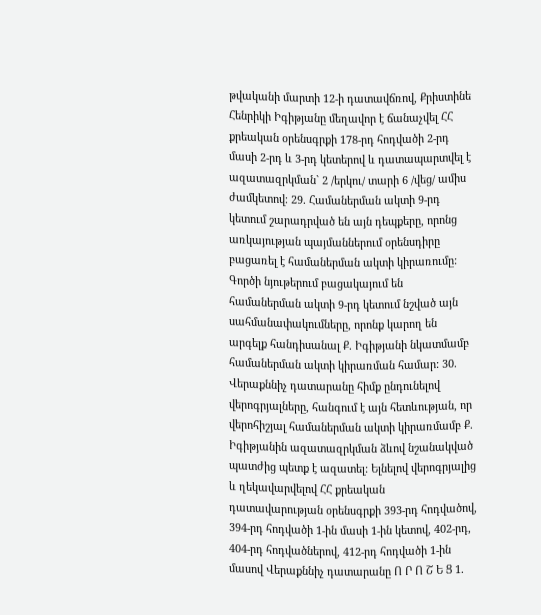թվականի մարտի 12-ի դատավճռով, Քրիստինե Հենրիկի Իգիթյանը մեղավոր է ճանաչվել ՀՀ քրեական օրենսգրքի 178-րդ հոդվածի 2-րդ մասի 2-րդ և 3-րդ կետերով և դատապարտվել է ազատազրկման` 2 /երկու/ տարի 6 /վեց/ ամիս ժամկետով։ 29. Համաներման ակտի 9-րդ կետում շարադրված են այն դեպքերը, որոնց առկայության պայմաններում օրենսդիրը բացառել է համաներման ակտի կիրառումը: Գործի նյութերում բացակայում են համաներման ակտի 9-րդ կետում նշված այն սահմանափակումները, որոնք կարող են արգելք հանդիսանալ Ք. Իգիթյանի նկատմամբ համաներման ակտի կիրառման համար: 30. Վերաքննիչ դատարանը հիմք ընդունելով վերոգրյալները, հանգում է այն հետևության, որ վերոհիշյալ համաներման ակտի կիրառմամբ Ք. Իգիթյանին ազատազրկման ձևով նշանակված պատժից պետք է ազատել: Ելնելով վերոգրյալից և ղեկավարվելով ՀՀ քրեական դատավարության օրենսգրքի 393-րդ հոդվածով, 394-րդ հոդվածի 1-ին մասի 1-ին կետով, 402-րդ, 404-րդ հոդվածներով, 412-րդ հոդվածի 1-ին մասով Վերաքննիչ դատարանը Ո Ր Ո Շ Ե Ց 1.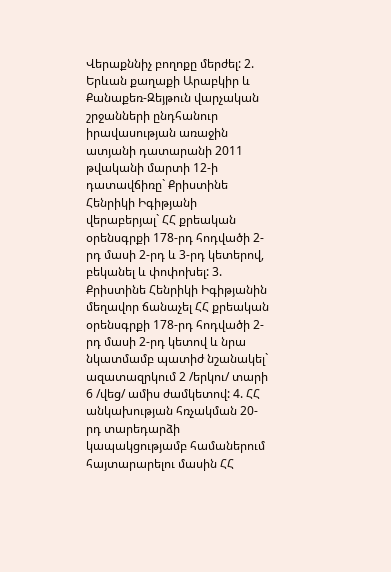Վերաքննիչ բողոքը մերժել: 2. Երևան քաղաքի Արաբկիր և Քանաքեռ-Զեյթուն վարչական շրջանների ընդհանուր իրավասության առաջին ատյանի դատարանի 2011 թվականի մարտի 12-ի դատավճիռը` Քրիստինե Հենրիկի Իգիթյանի վերաբերյալ` ՀՀ քրեական օրենսգրքի 178-րդ հոդվածի 2-րդ մասի 2-րդ և 3-րդ կետերով, բեկանել և փոփոխել: 3. Քրիստինե Հենրիկի Իգիթյանին մեղավոր ճանաչել ՀՀ քրեական օրենսգրքի 178-րդ հոդվածի 2-րդ մասի 2-րդ կետով և նրա նկատմամբ պատիժ նշանակել` ազատազրկում 2 /երկու/ տարի 6 /վեց/ ամիս ժամկետով: 4. ՀՀ անկախության հռչակման 20-րդ տարեդարձի կապակցությամբ համաներում հայտարարելու մասին ՀՀ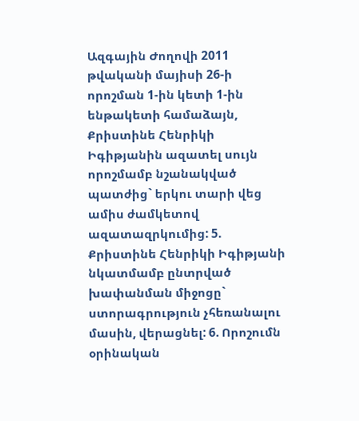Ազգային Ժողովի 2011 թվականի մայիսի 26-ի որոշման 1-ին կետի 1-ին ենթակետի համաձայն, Քրիստինե Հենրիկի Իգիթյանին ազատել սույն որոշմամբ նշանակված պատժից` երկու տարի վեց ամիս ժամկետով ազատազրկումից: 5. Քրիստինե Հենրիկի Իգիթյանի նկատմամբ ընտրված խափանման միջոցը` ստորագրություն չհեռանալու մասին, վերացնել: 6. Որոշումն օրինական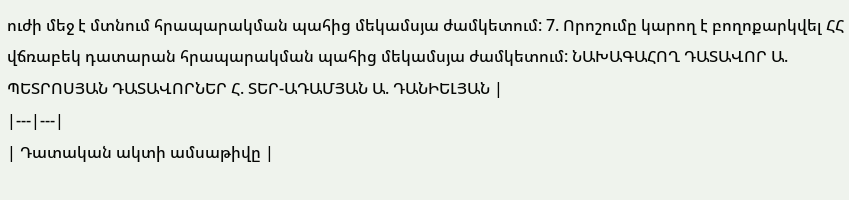ուժի մեջ է մտնում հրապարակման պահից մեկամսյա ժամկետում: 7. Որոշումը կարող է բողոքարկվել ՀՀ վճռաբեկ դատարան հրապարակման պահից մեկամսյա ժամկետում: ՆԱԽԱԳԱՀՈՂ ԴԱՏԱՎՈՐ Ա. ՊԵՏՐՈՍՅԱՆ ԴԱՏԱՎՈՐՆԵՐ Հ. ՏԵՐ-ԱԴԱՄՅԱՆ Ա. ԴԱՆԻԵԼՅԱՆ |
|---|---|
| Դատական ակտի ամսաթիվը |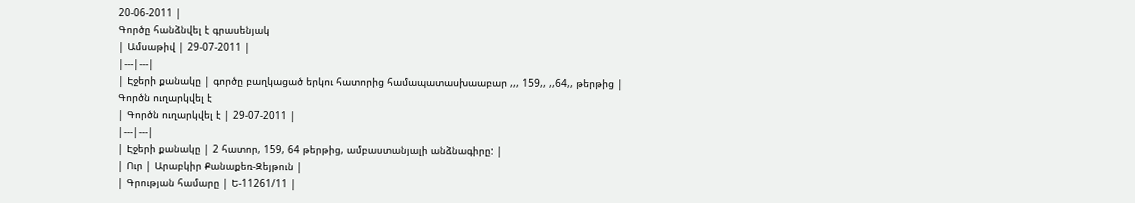20-06-2011 |
Գործը հանձնվել է գրասենյակ
| Ամսաթիվ | 29-07-2011 |
|---|---|
| Էջերի քանակը | գործը բաղկացած երկու հատորից համապատասխաաբար ,,, 159,, ,,64,, թերթից |
Գործն ուղարկվել է
| Գործն ուղարկվել է | 29-07-2011 |
|---|---|
| Էջերի քանակը | 2 հատոր, 159, 64 թերթից, ամբաստանյալի անձնագիրը: |
| Ուր | Արաբկիր Քանաքեռ-Զեյթուն |
| Գրության համարը | Ե-11261/11 |